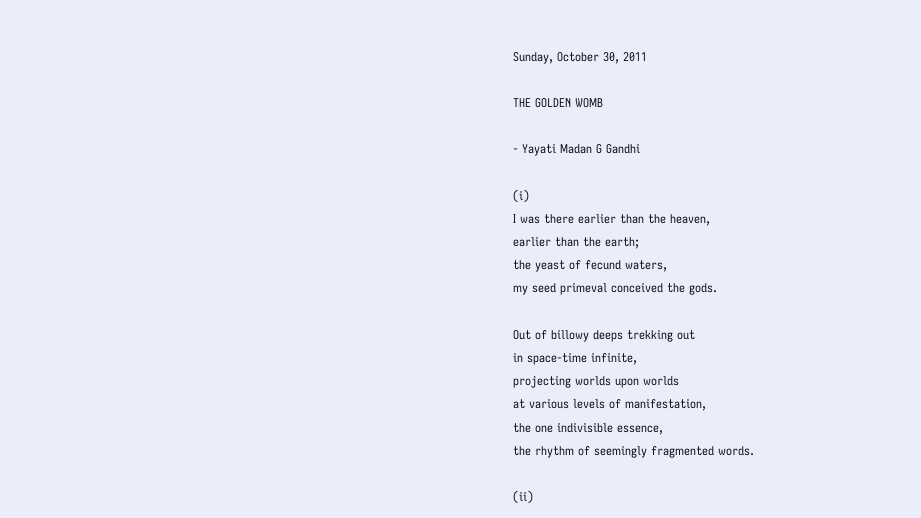Sunday, October 30, 2011

THE GOLDEN WOMB

- Yayati Madan G Gandhi

(i)
I was there earlier than the heaven,
earlier than the earth;
the yeast of fecund waters,
my seed primeval conceived the gods.

Out of billowy deeps trekking out
in space-time infinite,
projecting worlds upon worlds
at various levels of manifestation,
the one indivisible essence,
the rhythm of seemingly fragmented words.

(ii)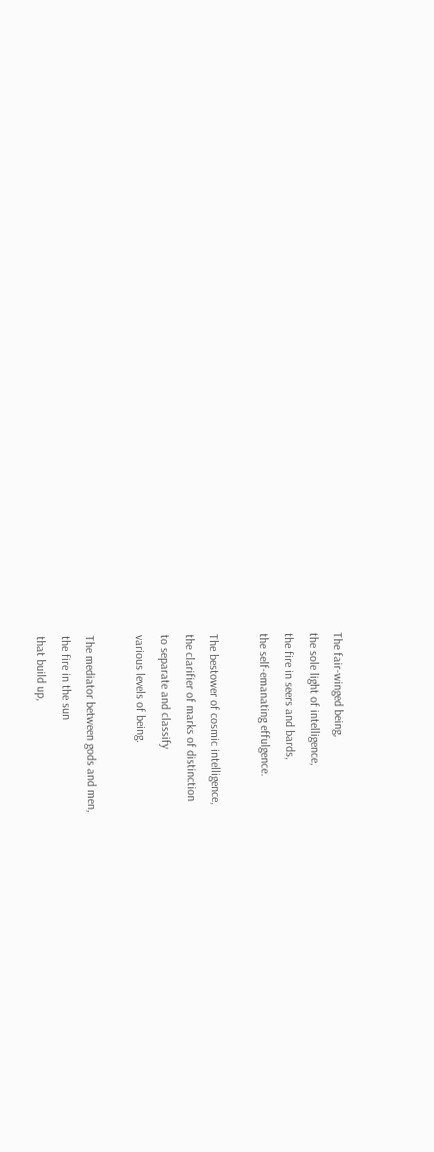The fair-winged being,
the sole light of intelligence,
the fire in seers and bards,
the self-emanating effulgence.

The bestower of cosmic intelligence,
the clarifier of marks of distinction
to separate and classify
various levels of being.

The mediator between gods and men,
the fire in the sun
that build up,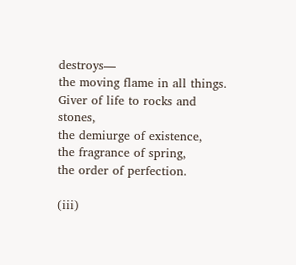destroys—
the moving flame in all things.
Giver of life to rocks and stones,
the demiurge of existence,
the fragrance of spring,
the order of perfection.

(iii)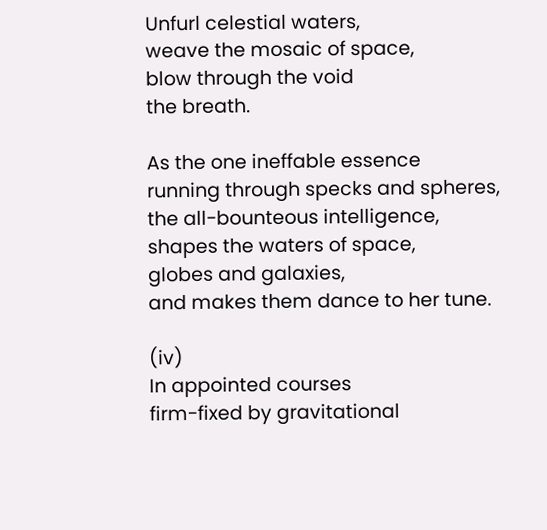Unfurl celestial waters,
weave the mosaic of space,
blow through the void
the breath.

As the one ineffable essence
running through specks and spheres,
the all-bounteous intelligence,
shapes the waters of space,
globes and galaxies,
and makes them dance to her tune.

(iv)
In appointed courses
firm-fixed by gravitational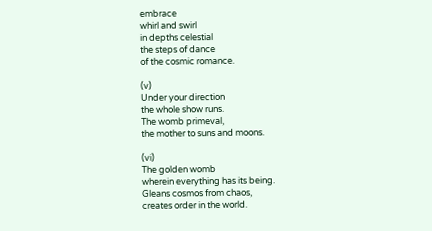embrace
whirl and swirl
in depths celestial
the steps of dance
of the cosmic romance.

(v)
Under your direction
the whole show runs.
The womb primeval,
the mother to suns and moons.

(vi)
The golden womb
wherein everything has its being.
Gleans cosmos from chaos,
creates order in the world.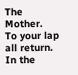The Mother.
To your lap all return.
In the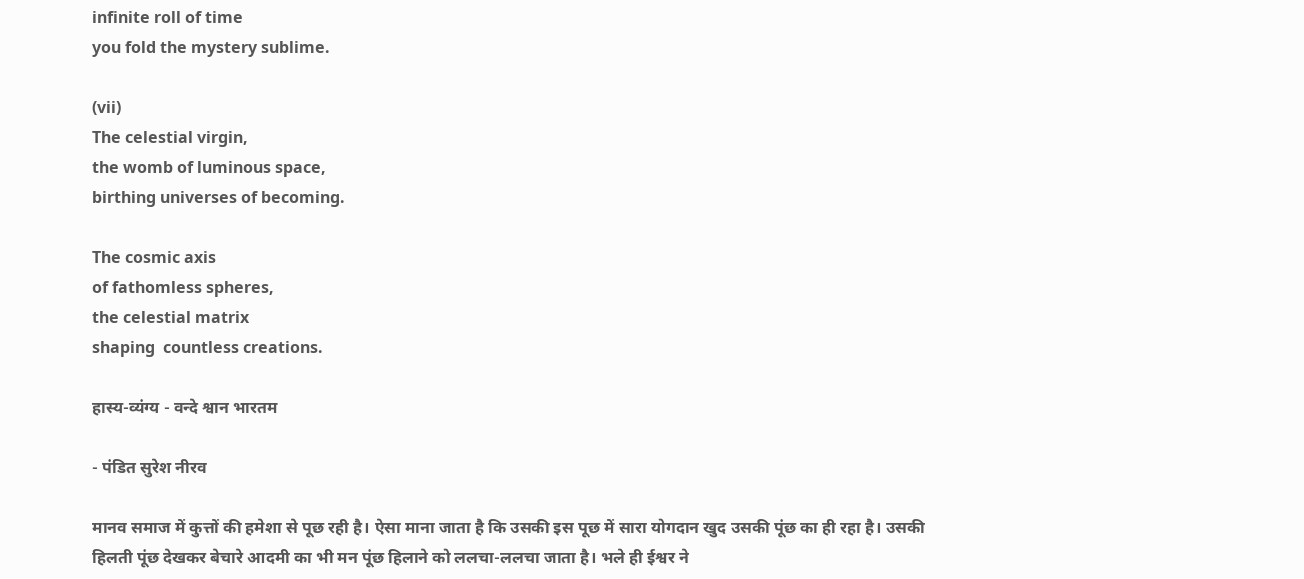infinite roll of time
you fold the mystery sublime.

(vii)
The celestial virgin,
the womb of luminous space,
birthing universes of becoming.

The cosmic axis
of fathomless spheres,
the celestial matrix
shaping  countless creations.

हास्य-व्यंग्य - वन्दे श्वान भारतम

- पंडित सुरेश नीरव

मानव समाज में कुत्तों की हमेशा से पूछ रही है। ऐसा माना जाता है कि उसकी इस पूछ में सारा योगदान खुद उसकी पूंछ का ही रहा है। उसकी हिलती पूंछ देखकर बेचारे आदमी का भी मन पूंछ हिलाने को ललचा-ललचा जाता है। भले ही ईश्वर ने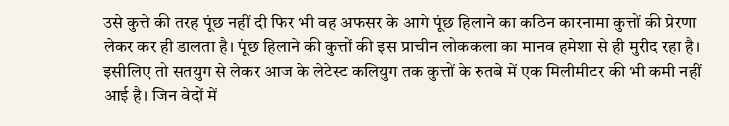उसे कुत्ते की तरह पूंछ नहीं दी फिर भी वह अफसर के आगे पूंछ हिलाने का कठिन कारनामा कुत्तों की प्रेरणा लेकर कर ही डालता है। पूंछ हिलाने की कुत्तों की इस प्राचीन लोककला का मानव हमेशा से ही मुरीद रहा है। इसीलिए तो सतयुग से लेकर आज के लेटेस्ट कलियुग तक कुत्तों के रुतबे में एक मिलीमीटर की भी कमी नहीं आई है। जिन वेदों में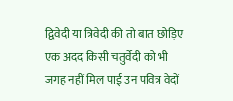द्विवेदी या त्रिवेदी की तो बात छोड़िए एक अदद किसी चतुर्वेदी को भी जगह नहीं मिल पाई उन पवित्र वेदों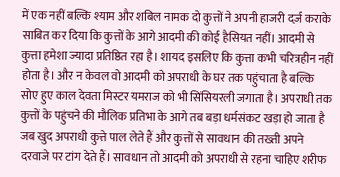में एक नहीं बल्कि श्याम और शबिल नामक दो कुत्तों ने अपनी हाजरी दर्ज़ कराके साबित कर दिया कि कुत्तों के आगे आदमी की कोई हैसियत नहीं। आदमी से कुत्ता हमेशा ज्यादा प्रतिष्ठित रहा है। शायद इसलिए कि कुत्ता कभी चरित्रहीन नहीं होता है। और न केवल वो आदमी को अपराधी के घर तक पहुंचाता है बल्कि सोए हुए काल देवता मिस्टर यमराज को भी सिंसियरली जगाता है। अपराधी तक कुत्तों के पहुंचने की मौलिक प्रतिभा के आगे तब बड़ा धर्मसंकट खड़ा हो जाता है जब खुद अपराधी कुत्ते पाल लेते हैं और कुत्तों से सावधान की तख्ती अपने दरवाजे पर टांग देते हैं। सावधान तो आदमी को अपराधी से रहना चाहिए शरीफ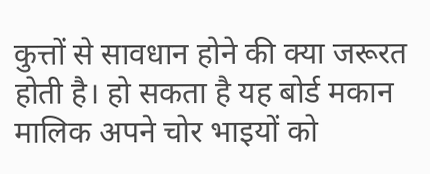कुत्तों से सावधान होने की क्या जरूरत होती है। हो सकता है यह बोर्ड मकान मालिक अपने चोर भाइयों को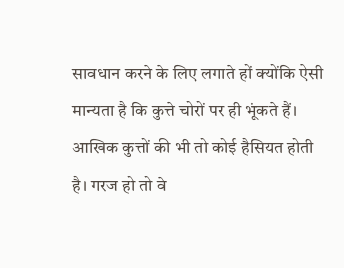सावधान करने के लिए लगाते हों क्योंकि ऐसी मान्यता है कि कुत्ते चोरों पर ही भूंकते हैं। आखिक कुत्तों की भी तो कोई हैसियत होती है। गरज हो तो वे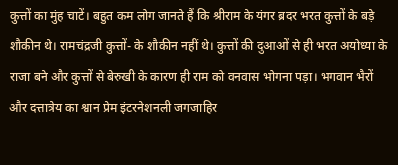कुत्तों का मुंह चाटें। बहुत कम लोग जानते हैं कि श्रीराम के यंगर ब्रदर भरत कुत्तों के बड़े शौकीन थे। रामचंद्रजी कुत्तों- के शौकीन नहीं थे। कुत्तों की दुआओं से ही भरत अयोध्या के राजा बने और कुत्तों से बेरुखी के कारण ही राम को वनवास भोगना पड़ा। भगवान भैरों और दत्तात्रेय का श्वान प्रेम इंटरनेशनली जगजाहिर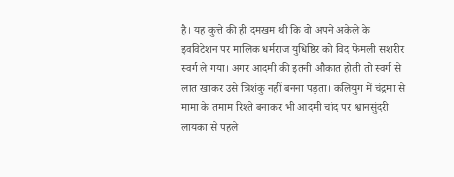है। यह कुत्ते की ही दमखम थी कि वो अपने अकेले के इवविटेशन पर मालिक धर्मराज युधिष्ठिर को विद फेमली सशरीर स्वर्ग ले गया। अगर आदमी की इतनी औकात होती तो स्वर्ग से लात खाकर उसे त्रिशंकु नहीं बनना पड़ता। कलियुग में चंद्रमा से मामा के तमाम रिश्ते बनाकर भी आदमी चांद पर श्वानसुंदरी लायका से पहले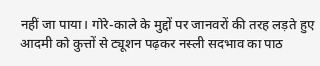नहीं जा पाया। गोरे-काले के मुद्दों पर जानवरों की तरह लड़ते हुए आदमी को कुत्तों से ट्यूशन पढ़कर नस्ली सदभाव का पाठ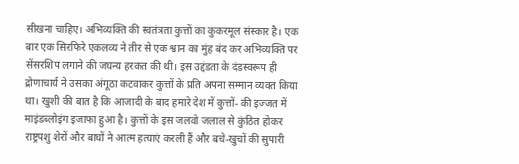सीखना चाहिए। अभिव्यक्ति की स्वतंत्रता कुत्तों का कुकरमूल संस्कार है। एक बार एक सिरफिरे एकलव्य ने तीर से एक श्वान का मुंह बंद कर अभिव्यक्ति पर सेंसरशिप लगाने की जघन्य हरकत की थी। इस उद्दंडता के दंडस्वरूप ही द्रोणाचार्य ने उसका अंगूठा कटवाकर कुत्तों के प्रति अपना सम्मान व्यक्त किया था। खुशी की बात है कि आजादी के बाद हमारे देश में कुत्तों- की इज्जत में माइंडब्लोइंग इजाफा हुआ है। कुत्तों के इस जलवो जलाल से कुंठित होकर राष्ट्रपशु शेरों और बाघों ने आत्म हत्याएं करली हैं और बचे-खुचों की सुपारी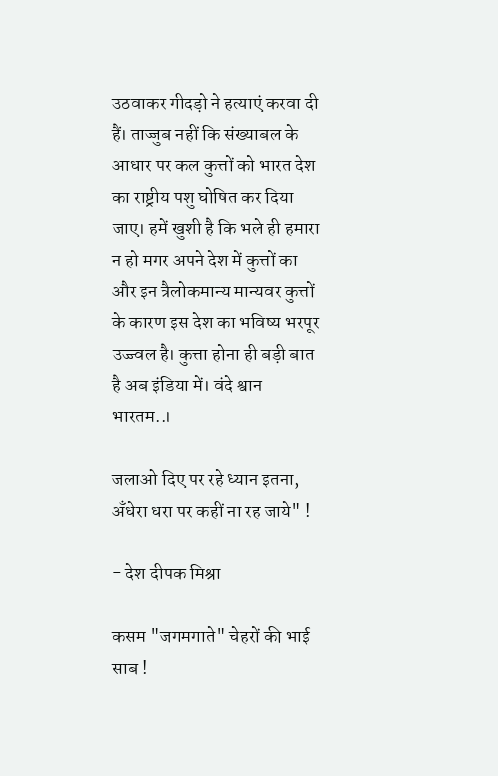उठवाकर गीदड़ो ने हत्याएं करवा दी हैं। ताज्जुब नहीं कि संख्याबल के आधार पर कल कुत्तों को भारत देश का राष्ट्रीय पशु घोषित कर दिया जाए। हमें खुशी है कि भले ही हमारा न हो मगर अपने देश में कुत्तों का और इन त्रैलोकमान्य मान्यवर कुत्तों के कारण इस देश का भविष्य भरपूर उज्ज्वल है। कुत्ता होना ही बड़ी बात है अब इंडिया में। वंदे श्वान भारतम..।

जलाओ दिए पर रहे ध्यान इतना, अँधेरा धरा पर कहीं ना रह जाये" !

- देश दीपक मिश्रा

कसम "जगमगाते" चेहरों की भाई साब !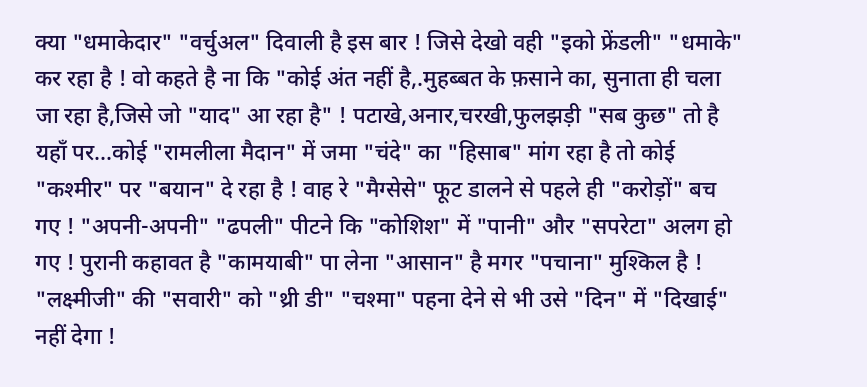क्या "धमाकेदार" "वर्चुअल" दिवाली है इस बार ! जिसे देखो वही "इको फ्रेंडली" "धमाके" कर रहा है ! वो कहते है ना कि "कोई अंत नहीं है,.मुहब्बत के फ़साने का, सुनाता ही चला जा रहा है,जिसे जो "याद" आ रहा है" ! पटाखे,अनार,चरखी,फुलझड़ी "सब कुछ" तो है यहाँ पर...कोई "रामलीला मैदान" में जमा "चंदे" का "हिसाब" मांग रहा है तो कोई "कश्मीर" पर "बयान" दे रहा है ! वाह रे "मैग्सेसे" फूट डालने से पहले ही "करोड़ों" बच गए ! "अपनी-अपनी" "ढपली" पीटने कि "कोशिश" में "पानी" और "सपरेटा" अलग हो गए ! पुरानी कहावत है "कामयाबी" पा लेना "आसान" है मगर "पचाना" मुश्किल है ! "लक्ष्मीजी" की "सवारी" को "थ्री डी" "चश्मा" पहना देने से भी उसे "दिन" में "दिखाई" नहीं देगा !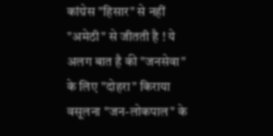कांग्रेस "हिसार" से नहीं "अमेठी" से जीतती है ! ये अलग बात है की "जनसेवा" के लिए "दोहरा" किराया वसूलना "जन-लोकपाल" के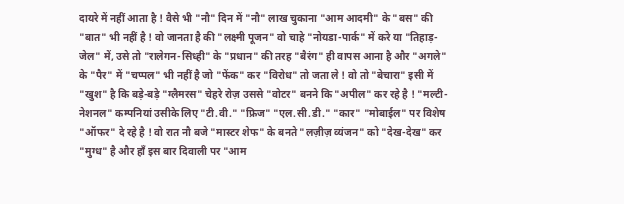दायरे में नहीं आता है ! वैसे भी "नौ" दिन में "नौ" लाख चुकाना "आम आदमी" के "बस" की "बात" भी नहीं है ! वो जानता है की "लक्ष्मी पूजन" वो चाहे "नोयडा-पार्क" में करे या "तिहाड़-जेल" में, उसे तो "रालेगन-सिध्ही" के "प्रधान" की तरह "बैरंग" ही वापस आना है और "अगले" के "पैर" में "चप्पल" भी नहीं है जो "फेंक" कर "विरोध" तो जता ले ! वो तो "बेचारा" इसी में "खुश" है कि बड़े-बड़े "ग्लैमरस" चेहरे रोज़ उससे "वोटर" बनने कि "अपील" कर रहे है ! "मल्टी-नेशनल" कम्पनियां उसीके लिए "टी.वी." "फ्रिज" "एल.सी.डी." "कार" "मोबाईल" पर विशेष "ऑफर" दे रहे है ! वो रात नौ बजे "मास्टर शेफ" के बनते "लज़ीज़ व्यंजन" को "देख-देख" कर "मुग्ध" है और हाँ इस बार दिवाली पर "आम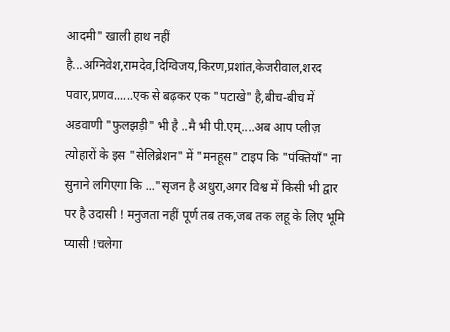आदमी" खाली हाथ नहीं है...अग्निवेश,रामदेव,दिग्विजय,किरण,प्रशांत,केजरीवाल,शरद पवार,प्रणव......एक से बढ़कर एक "पटाखे" है,बीच-बीच में अडवाणी "फुलझड़ी" भी है ..मै भी पी.एम्....अब आप प्लीज़ त्योहारों के इस "सेलिब्रेशन" में "मनहूस" टाइप कि "पंक्तियाँ" ना सुनाने लगिएगा कि ..."सृजन है अधुरा,अगर विश्व में किसी भी द्वार पर है उदासी ! मनुजता नहीं पूर्ण तब तक,जब तक लहू के लिए भूमि प्यासी !चलेगा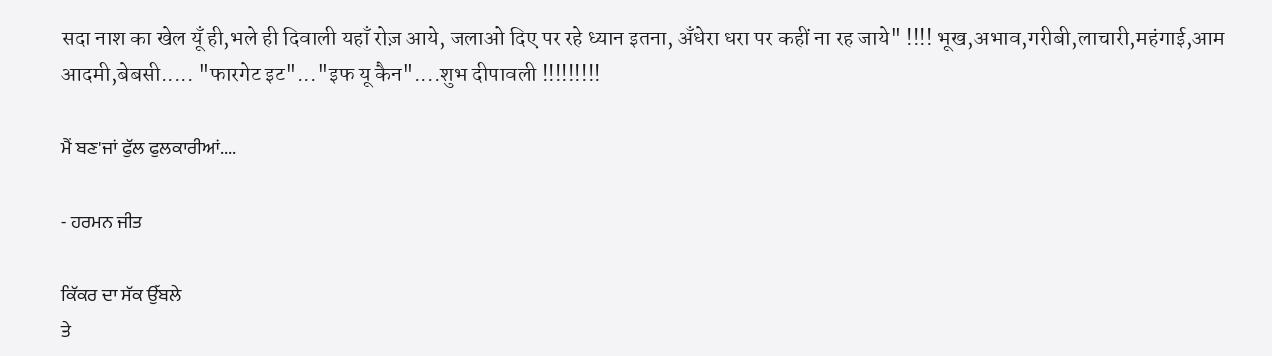सदा नाश का खेल यूँ ही,भले ही दिवाली यहाँ रोज़ आये, जलाओ दिए पर रहे ध्यान इतना, अँधेरा धरा पर कहीं ना रह जाये" !!!! भूख,अभाव,गरीबी,लाचारी,महंगाई,आम आदमी,बेबसी..... "फारगेट इट"..."इफ यू कैन"....शुभ दीपावली !!!!!!!!!

ਮੈਂ ਬਣ'ਜਾਂ ਫੁੱਲ ਫੁਲਕਾਰੀਆਂ....

- ਹਰਮਨ ਜੀਤ

ਕਿੱਕਰ ਦਾ ਸੱਕ ਉੱਬਲੇ
ਤੇ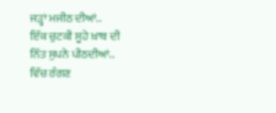ਜੜ੍ਹਾਂ ਮਜੀਠ ਦੀਆਂ..
ਇੱਕ ਚੁਟਕੀ ਸੂਹੇ ਖ਼ਾਬ ਦੀ
ਨਿੱਤ ਸੁਪਨੇ ਪੀਠਦੀਆਂ..
ਵਿੱਚ ਰੰਗਣ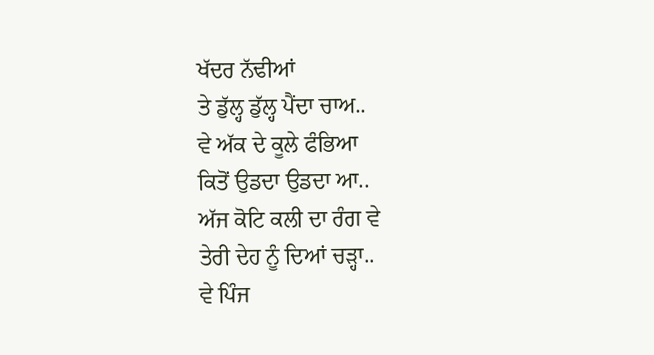ਖੱਦਰ ਨੱਢੀਆਂ
ਤੇ ਡੁੱਲ੍ਹ ਡੁੱਲ੍ਹ ਪੈਂਦਾ ਚਾਅ..
ਵੇ ਅੱਕ ਦੇ ਕੂਲੇ ਫੰਭਿਆ
ਕਿਤੋਂ ਉਡਦਾ ਉਡਦਾ ਆ..
ਅੱਜ ਕੋਟਿ ਕਲੀ ਦਾ ਰੰਗ ਵੇ
ਤੇਰੀ ਦੇਹ ਨੂੰ ਦਿਆਂ ਚੜ੍ਹਾ..
ਵੇ ਪਿੰਜ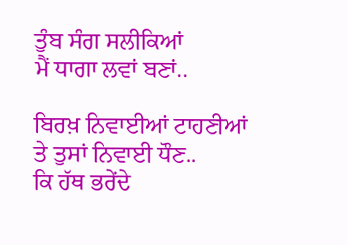ਤੁੰਬ ਸੰਗ ਸਲੀਕਿਆਂ
ਮੈਂ ਧਾਗਾ ਲਵਾਂ ਬਣਾਂ..

ਬਿਰਖ਼ ਨਿਵਾਈਆਂ ਟਾਹਣੀਆਂ
ਤੇ ਤੁਸਾਂ ਨਿਵਾਈ ਧੌਣ..
ਕਿ ਹੱਥ ਭਰੇਂਦੇ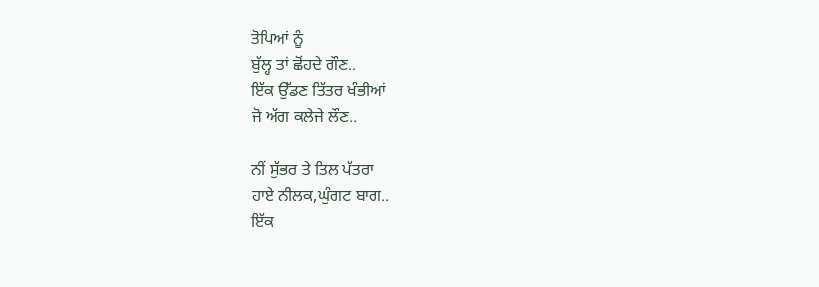ਤੋਪਿਆਂ ਨੂੰ
ਬੁੱਲ੍ਹ ਤਾਂ ਛੋਂਹਦੇ ਗੌਣ..
ਇੱਕ ਉੱਡਣ ਤਿੱਤਰ ਖੰਭੀਆਂ
ਜੋ ਅੱਗ ਕਲੇਜੇ ਲੌਣ..

ਨੀਂ ਸੁੱਭਰ ਤੇ ਤਿਲ ਪੱਤਰਾ
ਹਾਏ ਨੀਲਕ,ਘੁੰਗਟ ਬਾਗ..
ਇੱਕ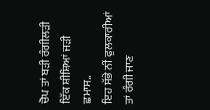ਚੋਪ ਤਾਂ ਬੜੀ ਰੰਗੀਲੜੀ
ਇੱਕ ਸ਼ੀਸ਼ਿਆਂ ਜੜੀ ਛਮਾਸ..
ਇਹ ਸੱਭੇ ਨੀਂ ਫੁਲਕਾਰੀਆਂ
ਤਾਂ ਰੰਗੀ ਜਾਣ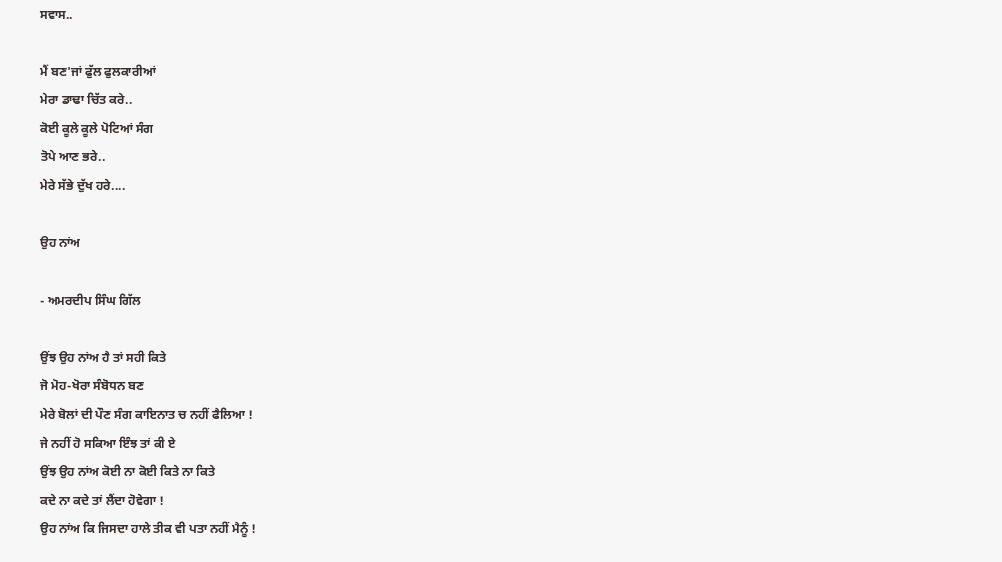ਸਵਾਸ..

ਮੈਂ ਬਣ'ਜਾਂ ਫੁੱਲ ਫੁਲਕਾਰੀਆਂ
ਮੇਰਾ ਡਾਢਾ ਚਿੱਤ ਕਰੇ..
ਕੋਈ ਕੂਲੇ ਕੂਲੇ ਪੋਟਿਆਂ ਸੰਗ
ਤੋਪੇ ਆਣ ਭਰੇ..
ਮੇਰੇ ਸੱਭੇ ਦੁੱਖ ਹਰੇ....

ਉਹ ਨਾਂਅ

- ਅਮਰਦੀਪ ਸਿੰਘ ਗਿੱਲ

ਉਂਝ ਉਹ ਨਾਂਅ ਹੈ ਤਾਂ ਸਹੀ ਕਿਤੇ
ਜੋ ਮੋਹ-ਖੋਰਾ ਸੰਬੋਧਨ ਬਣ
ਮੇਰੇ ਬੋਲਾਂ ਦੀ ਪੌਣ ਸੰਗ ਕਾਇਨਾਤ ਚ ਨਹੀਂ ਫੈਲਿਆ !
ਜੇ ਨਹੀਂ ਹੋ ਸਕਿਆ ਇੰਝ ਤਾਂ ਕੀ ਏ
ਉਂਝ ਉਹ ਨਾਂਅ ਕੋਈ ਨਾ ਕੋਈ ਕਿਤੇ ਨਾ ਕਿਤੇ
ਕਦੇ ਨਾ ਕਦੇ ਤਾਂ ਲੈਂਦਾ ਹੋਵੇਗਾ !
ਉਹ ਨਾਂਅ ਕਿ ਜਿਸਦਾ ਹਾਲੇ ਤੀਕ ਵੀ ਪਤਾ ਨਹੀਂ ਮੈਨੂੰ !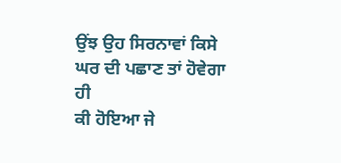ਉਂਝ ਉਹ ਸਿਰਨਾਵਾਂ ਕਿਸੇ ਘਰ ਦੀ ਪਛਾਣ ਤਾਂ ਹੋਵੇਗਾ ਹੀ
ਕੀ ਹੋਇਆ ਜੇ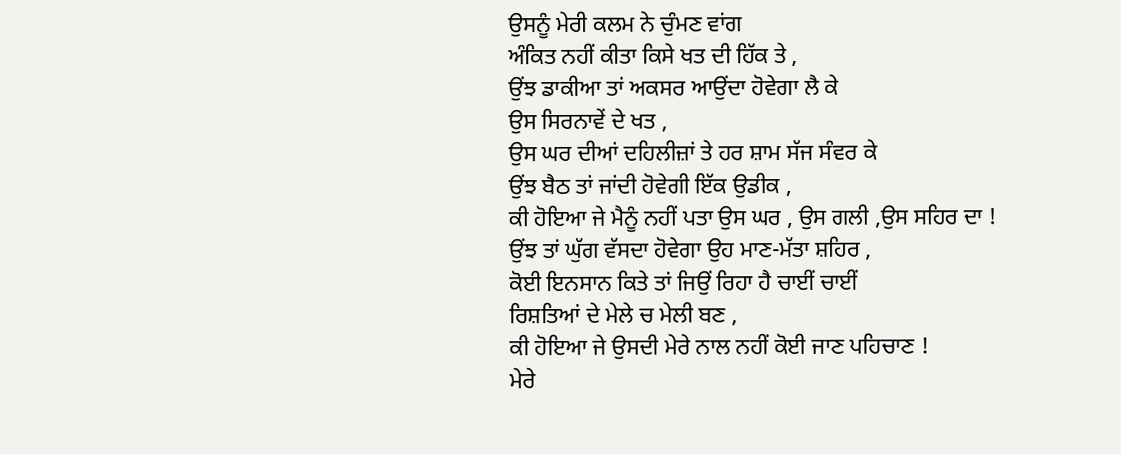ਉਸਨੂੰ ਮੇਰੀ ਕਲਮ ਨੇ ਚੁੰਮਣ ਵਾਂਗ
ਅੰਕਿਤ ਨਹੀਂ ਕੀਤਾ ਕਿਸੇ ਖਤ ਦੀ ਹਿੱਕ ਤੇ ,
ਉਂਝ ਡਾਕੀਆ ਤਾਂ ਅਕਸਰ ਆਉਂਦਾ ਹੋਵੇਗਾ ਲੈ ਕੇ
ਉਸ ਸਿਰਨਾਵੇਂ ਦੇ ਖਤ ,
ਉਸ ਘਰ ਦੀਆਂ ਦਹਿਲੀਜ਼ਾਂ ਤੇ ਹਰ ਸ਼ਾਮ ਸੱਜ ਸੰਵਰ ਕੇ
ਉਂਝ ਬੈਠ ਤਾਂ ਜਾਂਦੀ ਹੋਵੇਗੀ ਇੱਕ ਉਡੀਕ ,
ਕੀ ਹੋਇਆ ਜੇ ਮੈਨੂੰ ਨਹੀਂ ਪਤਾ ਉਸ ਘਰ , ਉਸ ਗਲੀ ,ਉਸ ਸਹਿਰ ਦਾ !
ਉਂਝ ਤਾਂ ਘੁੱਗ ਵੱਸਦਾ ਹੋਵੇਗਾ ਉਹ ਮਾਣ-ਮੱਤਾ ਸ਼ਹਿਰ ,
ਕੋਈ ਇਨਸਾਨ ਕਿਤੇ ਤਾਂ ਜਿਉਂ ਰਿਹਾ ਹੈ ਚਾਈਂ ਚਾਈਂ
ਰਿਸ਼ਤਿਆਂ ਦੇ ਮੇਲੇ ਚ ਮੇਲੀ ਬਣ ,
ਕੀ ਹੋਇਆ ਜੇ ਉਸਦੀ ਮੇਰੇ ਨਾਲ ਨਹੀਂ ਕੋਈ ਜਾਣ ਪਹਿਚਾਣ !
ਮੇਰੇ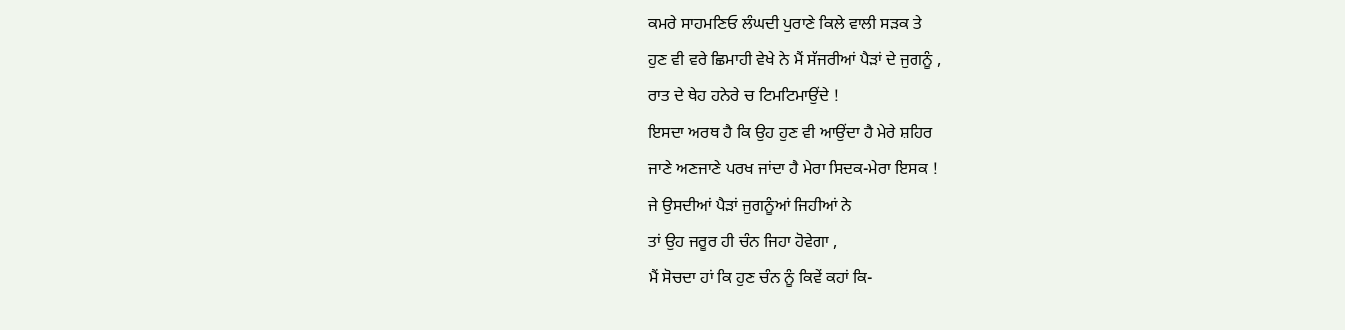ਕਮਰੇ ਸਾਹਮਣਿਓ ਲੰਘਦੀ ਪੁਰਾਣੇ ਕਿਲੇ ਵਾਲੀ ਸੜਕ ਤੇ
ਹੁਣ ਵੀ ਵਰੇ ਛਿਮਾਹੀ ਵੇਖੇ ਨੇ ਮੈਂ ਸੱਜਰੀਆਂ ਪੈੜਾਂ ਦੇ ਜੁਗਨੂੰ ,
ਰਾਤ ਦੇ ਥੇਹ ਹਨੇਰੇ ਚ ਟਿਮਟਿਮਾਉਂਦੇ !
ਇਸਦਾ ਅਰਥ ਹੈ ਕਿ ਉਹ ਹੁਣ ਵੀ ਆਉਂਦਾ ਹੈ ਮੇਰੇ ਸ਼ਹਿਰ
ਜਾਣੇ ਅਣਜਾਣੇ ਪਰਖ ਜਾਂਦਾ ਹੈ ਮੇਰਾ ਸਿਦਕ-ਮੇਰਾ ਇਸਕ !
ਜੇ ਉਸਦੀਆਂ ਪੈੜਾਂ ਜੁਗਨੂੰਆਂ ਜਿਹੀਆਂ ਨੇ
ਤਾਂ ਉਹ ਜਰੂਰ ਹੀ ਚੰਨ ਜਿਹਾ ਹੋਵੇਗਾ ,
ਮੈਂ ਸੋਚਦਾ ਹਾਂ ਕਿ ਹੁਣ ਚੰਨ ਨੂੰ ਕਿਵੇਂ ਕਹਾਂ ਕਿ-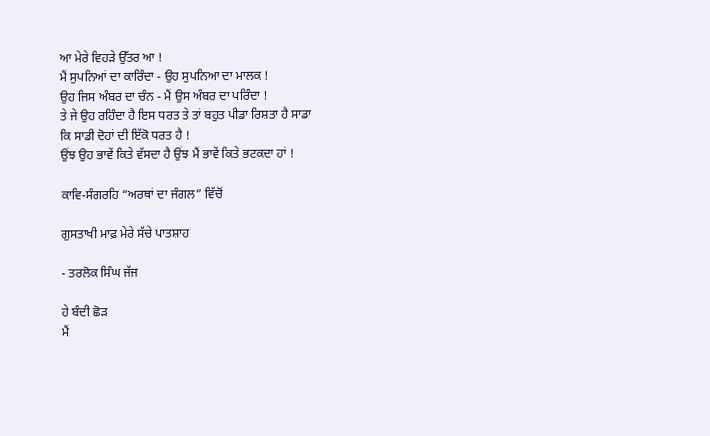ਆ ਮੇਰੇ ਵਿਹੜੇ ਉੱਤਰ ਆ !
ਮੈਂ ਸੁਪਨਿਆਂ ਦਾ ਕਾਰਿੰਦਾ - ਉਹ ਸੁਪਨਿਆ ਦਾ ਮਾਲਕ !
ਉਹ ਜਿਸ ਅੰਬਰ ਦਾ ਚੰਨ - ਮੈਂ ਉਸ ਅੰਬਰ ਦਾ ਪਰਿੰਦਾ !
ਤੇ ਜੇ ਉਹ ਰਹਿੰਦਾ ਹੈ ਇਸ ਧਰਤ ਤੇ ਤਾਂ ਬਹੁਤ ਪੀਡਾ ਰਿਸ਼ਤਾ ਹੈ ਸਾਡਾ
ਕਿ ਸਾਡੀ ਦੋਹਾਂ ਦੀ ਇੱਕੋ ਧਰਤ ਹੈ !
ਉਂਝ ਉਹ ਭਾਵੇਂ ਕਿਤੇ ਵੱਸਦਾ ਹੈ ਉਂਝ ਮੈਂ ਭਾਵੇਂ ਕਿਤੇ ਭਟਕਦਾ ਹਾਂ !

ਕਾਵਿ-ਸੰਗਰਹਿ “ਅਰਥਾਂ ਦਾ ਜੰਗਲ” ਵਿੱਚੋਂ

ਗੁਸਤਾਖੀ ਮਾਫ਼ ਮੇਰੇ ਸੱਚੇ ਪਾਤਸ਼ਾਹ

- ਤਰਲੋਕ ਸਿੰਘ ਜੱਜ

ਹੇ ਬੰਦੀ ਛੋੜ
ਮੈਂ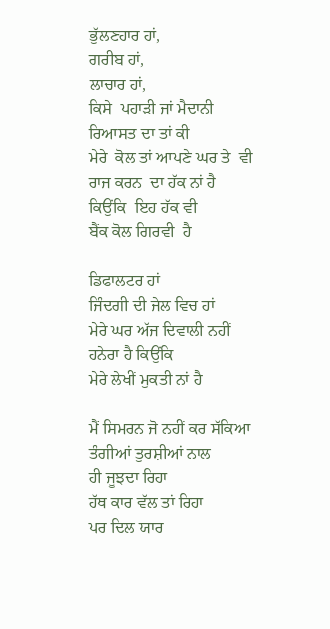ਭੁੱਲਣਹਾਰ ਹਾਂ,
ਗਰੀਬ ਹਾਂ,
ਲਾਚਾਰ ਹਾਂ,
ਕਿਸੇ  ਪਹਾੜੀ ਜਾਂ ਮੈਦਾਨੀ
ਰਿਆਸਤ ਦਾ ਤਾਂ ਕੀ
ਮੇਰੇ  ਕੋਲ ਤਾਂ ਆਪਣੇ ਘਰ ਤੇ  ਵੀ
ਰਾਜ ਕਰਨ  ਦਾ ਹੱਕ ਨਾਂ ਹੈ
ਕਿਉਂਕਿ  ਇਹ ਹੱਕ ਵੀ
ਬੈਂਕ ਕੋਲ ਗਿਰਵੀ  ਹੈ

ਡਿਫਾਲਟਰ ਹਾਂ
ਜਿੰਦਗੀ ਦੀ ਜੇਲ ਵਿਚ ਹਾਂ
ਮੇਰੇ ਘਰ ਅੱਜ ਦਿਵਾਲੀ ਨਹੀਂ
ਹਨੇਰਾ ਹੈ ਕਿਉਂਕਿ
ਮੇਰੇ ਲੇਖੀਂ ਮੁਕਤੀ ਨਾਂ ਹੈ

ਮੈਂ ਸਿਮਰਨ ਜੋ ਨਹੀਂ ਕਰ ਸੱਕਿਆ
ਤੰਗੀਆਂ ਤੁਰਸ਼ੀਆਂ ਨਾਲ
ਹੀ ਜੂਝਦਾ ਰਿਹਾ
ਹੱਥ ਕਾਰ ਵੱਲ ਤਾਂ ਰਿਹਾ
ਪਰ ਦਿਲ ਯਾਰ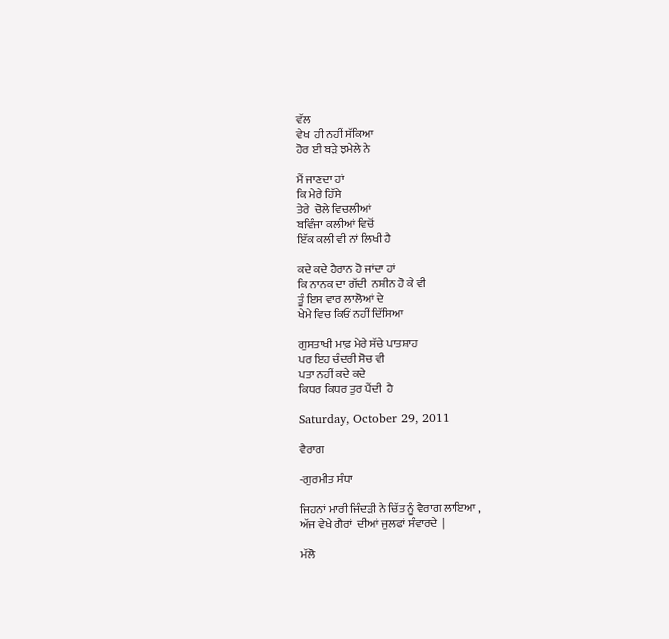ਵੱਲ
ਵੇਖ  ਹੀ ਨਹੀਂ ਸੱਕਿਆ
ਹੋਰ ਈ ਬੜੇ ਝਮੇਲੇ ਨੇ

ਮੈਂ ਜਾਣਦਾ ਹਾਂ
ਕਿ ਮੇਰੇ ਹਿੱਸੇ
ਤੇਰੇ  ਚੋਲੇ ਵਿਚਲੀਆਂ
ਬਵਿੰਜਾ ਕਲੀਆਂ ਵਿਚੋਂ
ਇੱਕ ਕਲੀ ਵੀ ਨਾਂ ਲਿਖੀ ਹੈ

ਕਦੇ ਕਦੇ ਹੈਰਾਨ ਹੋ ਜਾਂਦਾ ਹਾਂ
ਕਿ ਨਾਨਕ ਦਾ ਗੱਦੀ  ਨਸ਼ੀਨ ਹੋ ਕੇ ਵੀ
ਤੂੰ ਇਸ ਵਾਰ ਲਾਲੋਆਂ ਦੇ
ਖੇਮੇ ਵਿਚ ਕਿਓਂ ਨਹੀਂ ਦਿੱਸਿਆ

ਗੁਸਤਾਖੀ ਮਾਫ਼ ਮੇਰੇ ਸੱਚੇ ਪਾਤਸ਼ਾਹ
ਪਰ ਇਹ ਚੰਦਰੀ ਸੋਚ ਵੀ
ਪਤਾ ਨਹੀਂ ਕਦੇ ਕਦੇ
ਕਿਧਰ ਕਿਧਰ ਤੁਰ ਪੈਂਦੀ  ਹੈ

Saturday, October 29, 2011

ਵੈਰਾਗ

-ਗੁਰਮੀਤ ਸੰਧਾ

ਜਿਹਨਾਂ ਮਾਰੀ ਜਿੰਦੜੀ ਨੇ ਚਿੱਤ ਨੂੰ ਵੈਰਾਗ ਲਾਇਆ ,
ਅੱਜ ਵੇਖੇ ਗੈਰਾਂ  ਦੀਆਂ ਜੁਲਫਾਂ ਸੰਵਾਰਦੇ  |

ਮੱਲੋ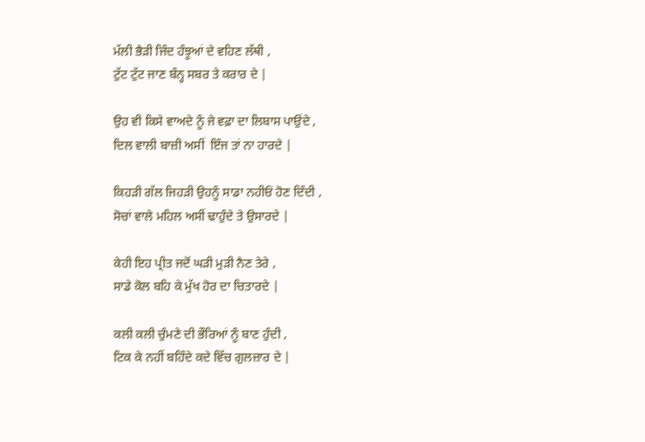ਮੱਲੀ ਭੈੜੀ ਜਿੰਦ ਹੰਝੂਆਂ ਦੇ ਵਹਿਣ ਲੱਥੀ ,
ਟੁੱਟ ਟੁੱਟ ਜਾਣ ਬੰਨ੍ਹ ਸਬਰ ਤੇ ਕਰਾਰ ਦੇ |

ਉਹ ਵੀ ਕਿਸੇ ਵਾਅਦੇ ਨੂੰ ਜੇ ਵਫ਼ਾ ਦਾ ਲਿਬਾਸ ਪਾਉਂਦੇ ,
ਦਿਲ ਵਾਲੀ ਬਾਜ਼ੀ ਅਸੀਂ  ਇੰਜ ਤਾਂ ਨਾ ਹਾਰਦੇ |

ਕਿਹੜੀ ਗੱਲ ਜਿਹੜੀ ਉਹਨੂੰ ਸਾਡਾ ਨਹੀਓਂ ਹੋਣ ਦਿੰਦੀ ,
ਸੋਚਾਂ ਵਾਲੇ ਮਹਿਲ ਅਸੀਂ ਢਾਹੁੰਦੇ ਤੇ ਉਸਾਰਦੇ |

ਕੇਹੀ ਇਹ ਪ੍ਰੀਤ ਜਦੋਂ ਘੜੀ ਮੁੜੀ ਨੈਣ ਤੇਰੇ ,
ਸਾਡੇ ਕੋਲ ਬਹਿ ਕੇ ਮੁੱਖ ਹੋਰ ਦਾ ਚਿਤਾਰਦੇ |

ਕਲੀ ਕਲੀ ਚੁੰਮਣੇ ਦੀ ਭੌਰਿਆਂ ਨੂੰ ਬਾਣ ਹੁੰਦੀ ,
ਟਿਕ ਕੇ ਨਹੀਂ ਬਹਿੰਦੇ ਕਦੇ ਵਿੱਚ ਗੁਲਜ਼ਾਰ ਦੇ |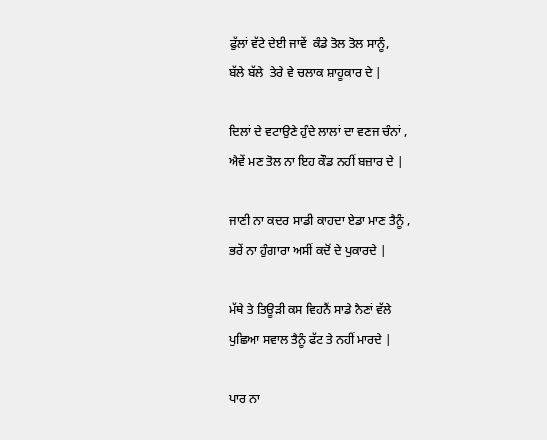ਫੁੱਲਾਂ ਵੱਟੇ ਦੇਈ ਜਾਵੇਂ  ਕੰਡੇ ਤੋਲ ਤੋਲ ਸਾਨੂੰ,
ਬੱਲੇ ਬੱਲੇ  ਤੇਰੇ ਵੇ ਚਲਾਕ ਸ਼ਾਹੂਕਾਰ ਦੇ |

ਦਿਲਾਂ ਦੇ ਵਟਾਉਣੇ ਹੁੰਦੇ ਲਾਲਾਂ ਦਾ ਵਣਜ ਚੰਨਾਂ ,
ਐਵੇਂ ਮਣ ਤੋਲ ਨਾ ਇਹ ਕੌਡ ਨਹੀਂ ਬਜ਼ਾਰ ਦੇ |

ਜਾਣੀ ਨਾ ਕਦਰ ਸਾਡੀ ਕਾਹਦਾ ਏਡਾ ਮਾਣ ਤੈਨੂੰ ,
ਭਰੇਂ ਨਾ ਹੁੰਗਾਰਾ ਅਸੀਂ ਕਦੋਂ ਦੇ ਪੁਕਾਰਦੇ |

ਮੱਥੇ ਤੇ ਤਿਊੜੀ ਕਸ ਵਿਹਨੈਂ ਸਾਡੇ ਨੈਣਾਂ ਵੱਲੇ
ਪੁਛਿਆ ਸਵਾਲ ਤੈਨੂੰ ਫੱਟ ਤੇ ਨਹੀਂ ਮਾਰਦੇ |

ਪਾਰ ਨਾ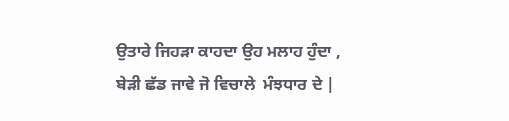ਉਤਾਰੇ ਜਿਹੜਾ ਕਾਹਦਾ ਉਹ ਮਲਾਹ ਹੁੰਦਾ ,
ਬੇੜੀ ਛੱਡ ਜਾਵੇ ਜੋ ਵਿਚਾਲੇ  ਮੰਝਧਾਰ ਦੇ |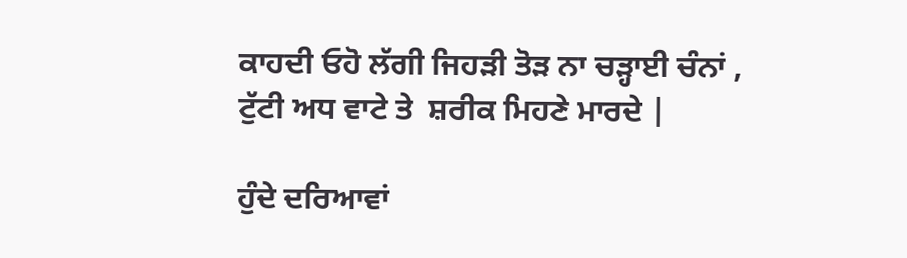ਕਾਹਦੀ ਓਹੋ ਲੱਗੀ ਜਿਹੜੀ ਤੋੜ ਨਾ ਚੜ੍ਹਾਈ ਚੰਨਾਂ ,
ਟੁੱਟੀ ਅਧ ਵਾਟੇ ਤੇ  ਸ਼ਰੀਕ ਮਿਹਣੇ ਮਾਰਦੇ |

ਹੁੰਦੇ ਦਰਿਆਵਾਂ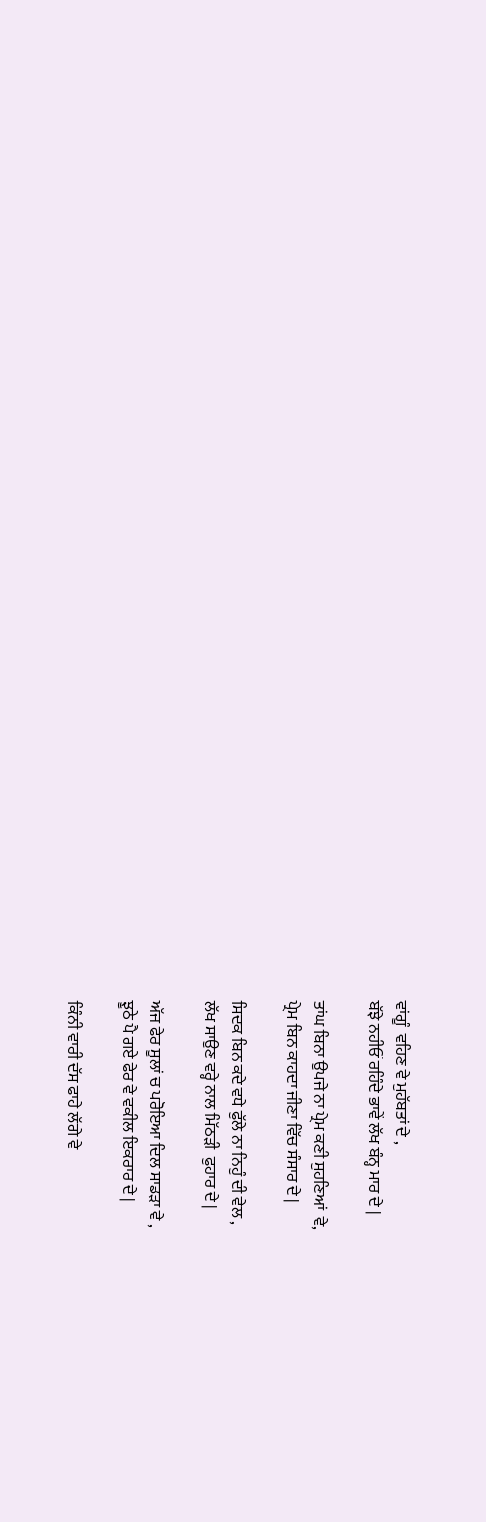ਵਾਂਗੂੰ  ਵਹਿਣ ਵੇ ਮੁਹੱਬਤਾਂ ਦੇ ,
ਬੱਝੇ ਨਹੀਓਂ ਰਹਿੰਦੇ ਭਾਵੇਂ ਲੱਖ ਬੰਨ੍ਹ ਮਾਰ ਦੇ |

ਤਾਂਘ ਬਿਨਾ ਉਪਜੇ ਨਾ ਪ੍ਰੇਮ ਕਣੀ ਸੁਹਣਿਆਂ  ਵੇ,
ਪ੍ਰੇਮ ਬਿਨ ਕਾਹਦਾ ਜੀਣਾ ਵਿੱਚ ਸੰਸਾਰ ਦੇ |

ਸਿਦਕ ਬਿਨ ਕਦੇ ਵਧੇ ਫੁੱਲੇ ਨਾ ਨਿਹੁੰ ਦੀ ਵੇਲ ,
ਲੱਖ ਸਾਉਣ ਵਰ੍ਹੇ ਨਾਲ ਮਿੱਠੜੀ  ਫੁਹਾਰ ਦੇ |

ਅੱਜ ਫੇਰ ਸੂਲਾਂ ਚ ਪਰੋਇਆ ਦਿਲ ਸਾਡੜਾ ਵੇ ,
ਝੂਠੇ ਪੈ ਗਏ ਫੇਰ ਵੇ ਵਕੀਲ ਇਕਰਾਰ ਦੇ |

ਕਿੰਨੀ ਵਾਰੀ ਦੱਸ ਫਾਹੇ ਲੱਗੇ ਵੇ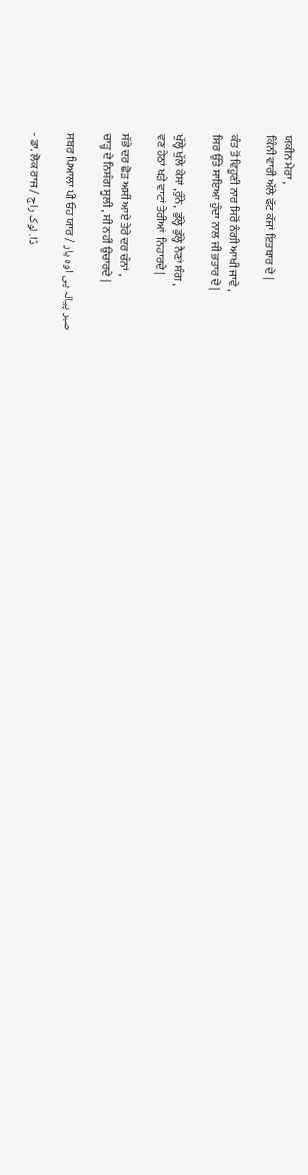ਯਕੀਨ ਮੇਰਾ ,
ਕਿੰਨੀ ਵਾਰੀ ਅੱਲੇ ਫੱਟ ਕੱਜਾਂ ਇਤਬਾਰ ਦੇ |

ਕੰਤ ਤੋਂ ਵਿਹੂਣੀ ਨਾਰ ਸਿਰੋਂ ਨੰਗੀ ਆਖੀ ਜਾਵੇ ,
ਸਿਰ ਉੱਤੇ ਸਾਇਆ ਹੁੰਦਾ ਨਾਲ ਜੀ ਭਤਾਰ ਦੇ |

ਖੁੱਲ੍ਹੇ ਖੁੱਲੇ ਕੇਸਾਂ ,ਰੁੰਨੇ,  ਡੁੱਲ੍ਹੇ ਡੁੱਲ੍ਹੇ ਨੈਣਾਂ ਸੰਗ ,
ਵਣ ਹੇਠਾਂ ਖੜੇ ਵਾਟਾਂ ਤੇਰੀਆਂ  ਨਿਹਾਰਦੇ |

ਸੱਭੇ ਦਰ ਛੋੜ ਅਸੀਂ ਆਏ ਤੇਰੇ ਦਰ ਚੰਨਾਂ ,
ਚਾੜ੍ਹ ਦੇ ਨਿਸ਼ੰਗ ਸੂਲੀ , ਸੀ ਨਹੀਂ ਉਚਾਰਦੇ |

ਸਬਰ ਪਿਆਲਾ ਪੀ ਓਹ ਯਾਰ / صبر پیالہ پی اوہ یار

- ਡਾ. ਲੋਕ ਰਾਜ / ڈا. لوک راج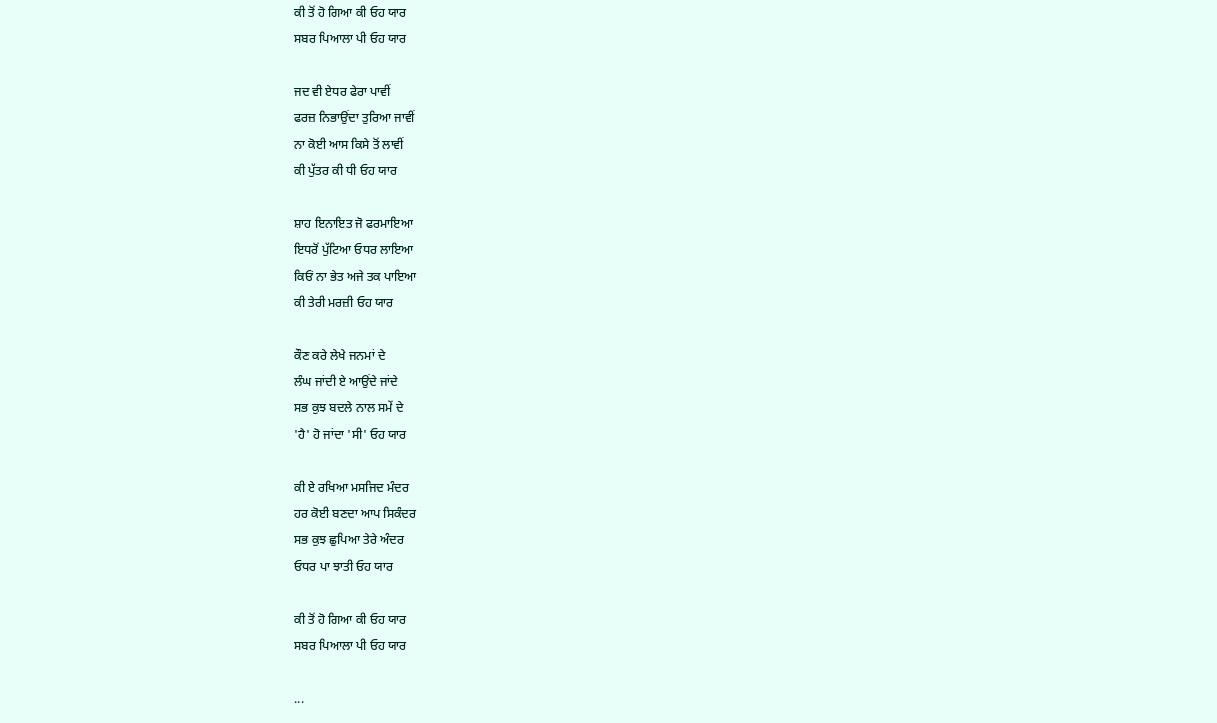ਕੀ ਤੋਂ ਹੋ ਗਿਆ ਕੀ ਓਹ ਯਾਰ
ਸਬਰ ਪਿਆਲਾ ਪੀ ਓਹ ਯਾਰ

ਜਦ ਵੀ ਏਧਰ ਫੇਰਾ ਪਾਵੀਂ
ਫਰਜ਼ ਨਿਭਾਉਂਦਾ ਤੁਰਿਆ ਜਾਵੀਂ
ਨਾ ਕੋਈ ਆਸ ਕਿਸੇ ਤੋਂ ਲਾਵੀਂ
ਕੀ ਪੁੱਤਰ ਕੀ ਧੀ ਓਹ ਯਾਰ

ਸ਼ਾਹ ਇਨਾਇਤ ਜੋ ਫਰਮਾਇਆ
ਇਧਰੋਂ ਪੁੱਟਿਆ ਓਧਰ ਲਾਇਆ
ਕਿਓਂ ਨਾ ਭੇਤ ਅਜੇ ਤਕ ਪਾਇਆ
ਕੀ ਤੇਰੀ ਮਰਜ਼ੀ ਓਹ ਯਾਰ

ਕੌਣ ਕਰੇ ਲੇਖੇ ਜਨਮਾਂ ਦੇ
ਲੰਘ ਜਾਂਦੀ ਏ ਆਉਂਦੇ ਜਾਂਦੇ
ਸਭ ਕੁਝ ਬਦਲੇ ਨਾਲ ਸਮੇਂ ਦੇ
'ਹੈ' ਹੋ ਜਾਂਦਾ 'ਸੀ' ਓਹ ਯਾਰ

ਕੀ ਏ ਰਖਿਆ ਮਸਜਿਦ ਮੰਦਰ
ਹਰ ਕੋਈ ਬਣਦਾ ਆਪ ਸਿਕੰਦਰ
ਸਭ ਕੁਝ ਛੁਪਿਆ ਤੇਰੇ ਅੰਦਰ
ਓਧਰ ਪਾ ਝਾਤੀ ਓਹ ਯਾਰ

ਕੀ ਤੋਂ ਹੋ ਗਿਆ ਕੀ ਓਹ ਯਾਰ
ਸਬਰ ਪਿਆਲਾ ਪੀ ਓਹ ਯਾਰ

...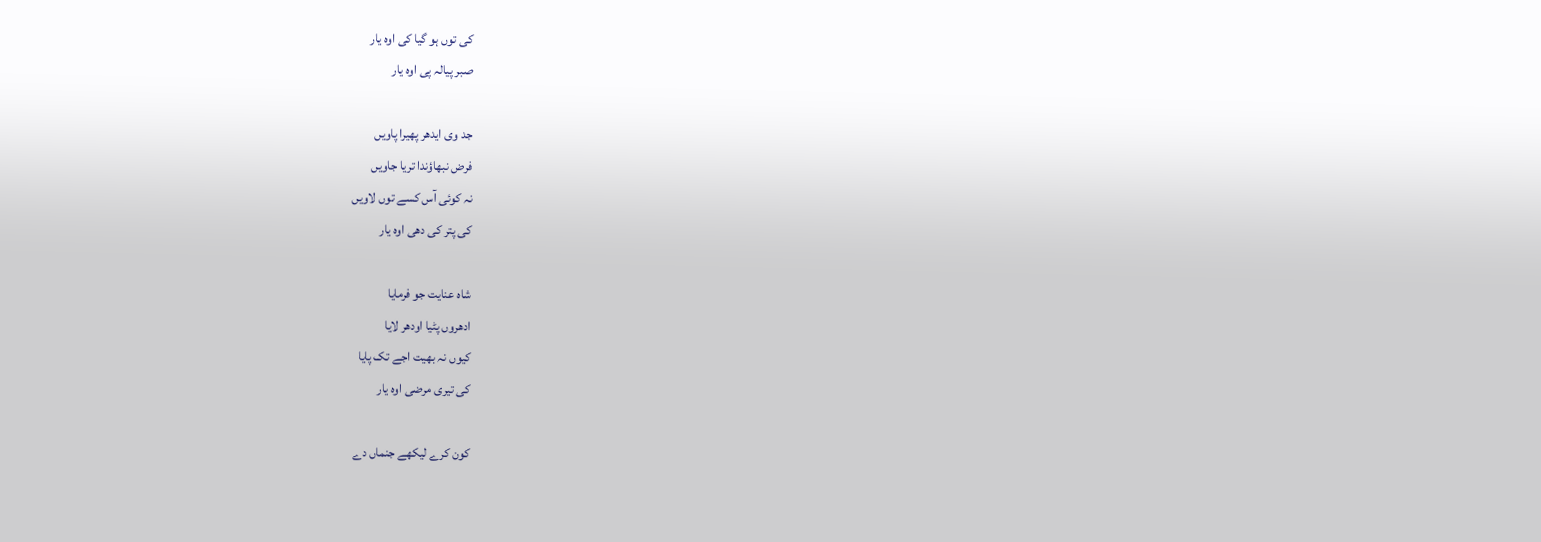کی توں ہو گیا کی اوہ یار
صبر پیالہ پی اوہ یار

جد وی ایدھر پھیرا پاویں
فرض نبھاؤندا تریا جاویں
نہ کوئی آس کسے توں لاویں
کی پتر کی دھی اوہ یار

شاہ عنایت جو فرمایا
ادھروں پٹیا اودھر لایا
کیوں نہ بھیت اجے تک پایا
کی تیری مرضی اوہ یار

کون کرے لیکھے جنماں دے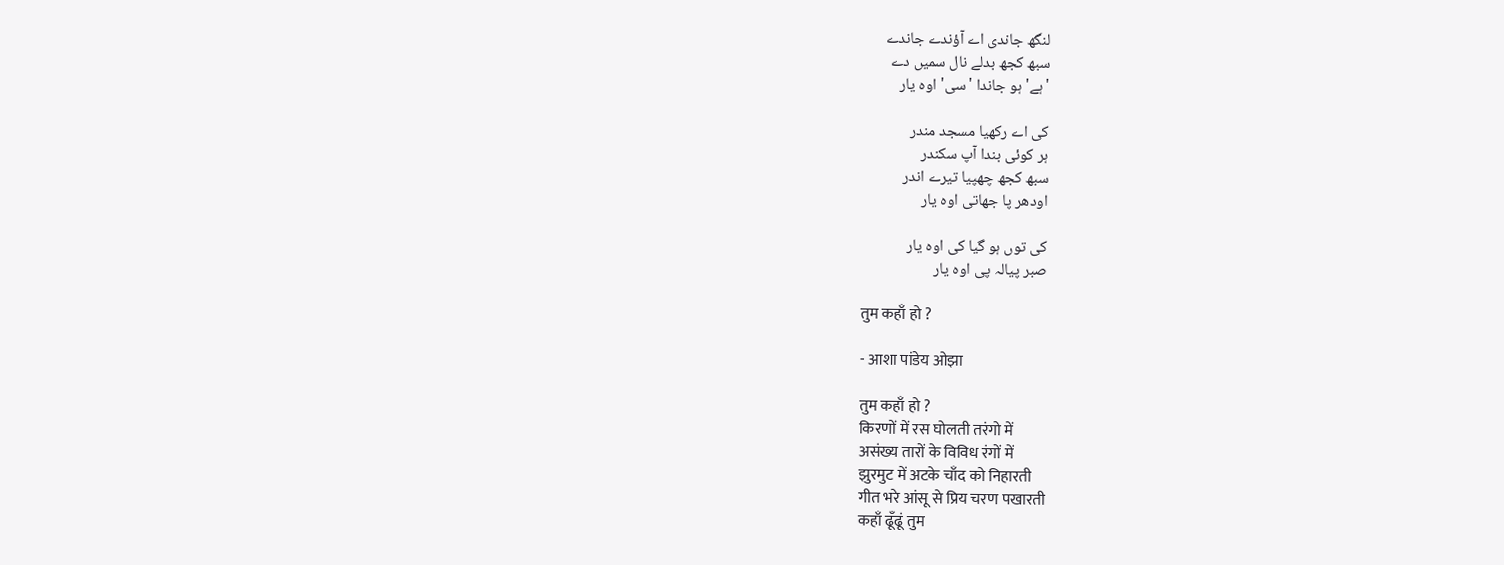لنگھ جاندی اے آؤندے جاندے
سبھ کجھ بدلے نال سمیں دے
'ہے' ہو جاندا 'سی' اوہ یار

کی اے رکھیا مسجد مندر
ہر کوئی بندا آپ سکندر
سبھ کجھ چھپیا تیرے اندر
اودھر پا جھاتی اوہ یار

کی توں ہو گیا کی اوہ یار
صبر پیالہ پی اوہ یار

तुम कहाँ हो ?

- आशा पांडेय ओझा

तुम कहाँ हो ?
किरणों में रस घोलती तरंगो में
असंख्य तारों के विविध रंगों में
झुरमुट में अटके चाँद को निहारती
गीत भरे आंसू से प्रिय चरण पखारती
कहाँ ढूँढूं तुम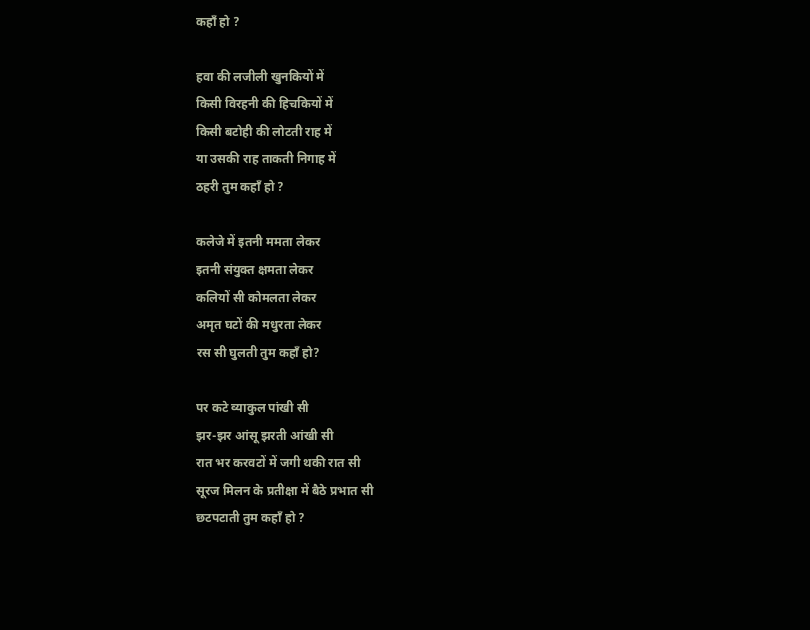कहाँ हो ?

हवा की लजीली खुनकियों में
किसी विरहनी की हिचकियों में
किसी बटोही की लोटती राह में
या उसकी राह ताकती निगाह में
ठहरी तुम कहाँ हो ?

कलेजे में इतनी ममता लेकर
इतनी संयुक्त क्षमता लेकर
कलियों सी कोमलता लेकर
अमृत घटों की मधुरता लेकर
रस सी घुलती तुम कहाँ हो?

पर कटे व्याकुल पांखी सी
झर-झर आंसू झरती आंखी सी
रात भर करवटों में जगी थकी रात सी
सूरज मिलन के प्रतीक्षा में बैठे प्रभात सी
छटपटाती तुम कहाँ हो ?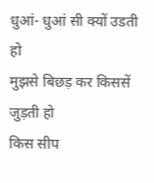धुआं- धुआं सी क्यों उडती हो
मुझसे बिछड़ कर किससें जुड़ती हो
किस सीप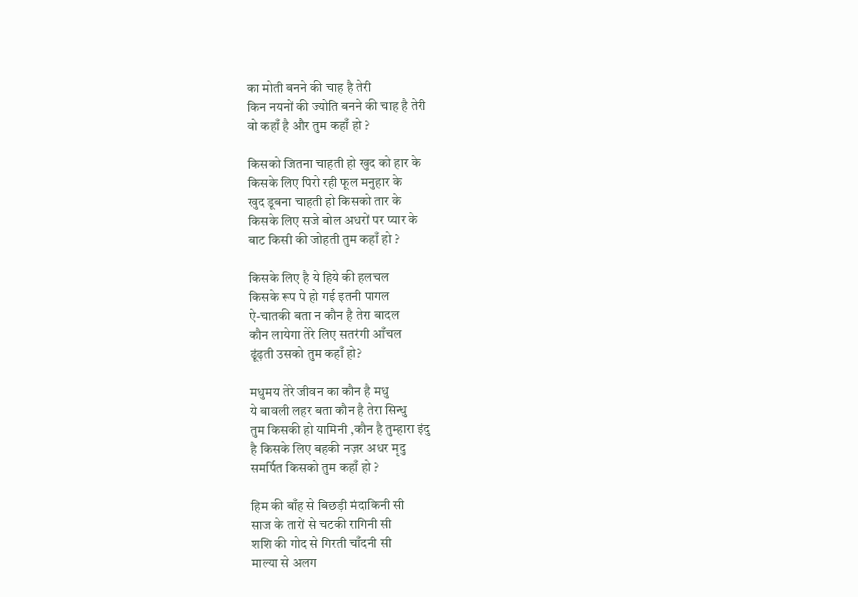का मोती बनने की चाह है तेरी
किन नयनों की ज्योति बनने की चाह है तेरी
वो कहाँ है और तुम कहाँ हो ?

किसको जितना चाहती हो खुद को हार के
किसके लिए पिरो रही फूल मनुहार के
खुद डूबना चाहती हो किसको तार के
किसके लिए सजे बोल अधरों पर प्यार के
बाट किसी की जोहती तुम कहाँ हो ?

किसके लिए है ये हिये की हलचल
किसके रूप पे हो गई इतनी पागल
ऐ-चातकी बता न कौन है तेरा बादल
कौन लायेगा तेरे लिए सतरंगी आँचल
ढूंढ़ती उसको तुम कहाँ हो?

मधुमय तेरे जीवन का कौन है मधु
ये बावली लहर बता कौन है तेरा सिन्धु
तुम किसकी हो यामिनी ,कौन है तुम्हारा इंदु
है किसके लिए बहकी नज़र अधर मृदु
समर्पित किसको तुम कहाँ हो ?

हिम की बाँह से बिछड़ी मंदाकिनी सी
साज के तारों से चटकी रागिनी सी
शशि की गोद से गिरती चाँदनी सी
माल्या से अलग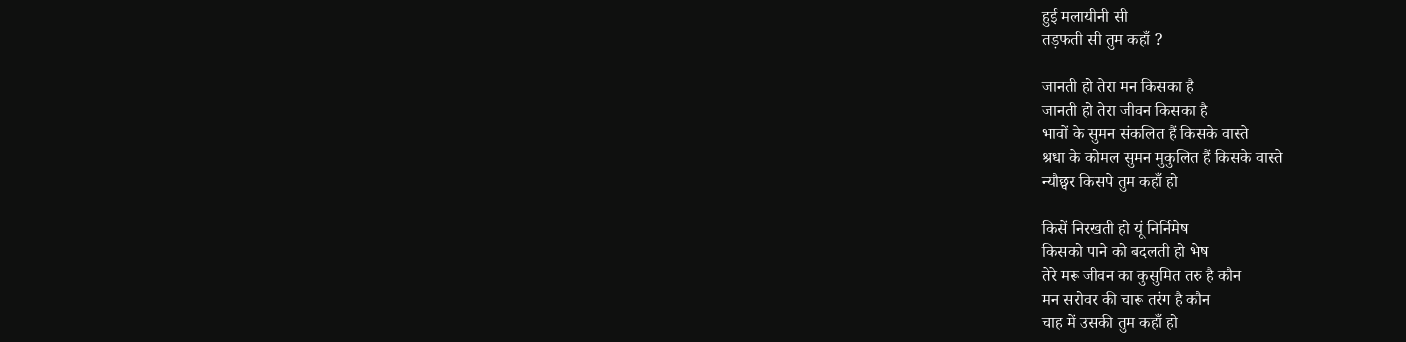हुई मलायीनी सी
तड़फती सी तुम कहाँ ?

जानती हो तेरा मन किसका है
जानती हो तेरा जीवन किसका है
भावों के सुमन संकलित हैं किसके वास्ते
श्रधा के कोमल सुमन मुकुलित हैं किसके वास्ते
न्यौछ्वर किसपे तुम कहाँ हो

किसें निरखती हो यूं निर्निमेष
किसको पाने को बदलती हो भेष
तेरे मरू जीवन का कुसुमित तरु है कौन
मन सरोवर की चारू तरंग है कौन
चाह में उसकी तुम कहाँ हो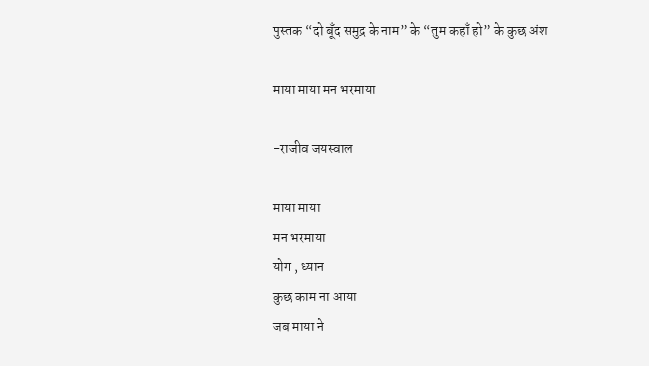पुस्तक “दो बूँद समुद्र के नाम” के “तुम कहाँ हो” के कुछ अंश

माया माया मन भरमाया

-राजीव जयस्वाल

माया माया
मन भरमाया
योग , ध्यान
कुछ काम ना आया
जब माया ने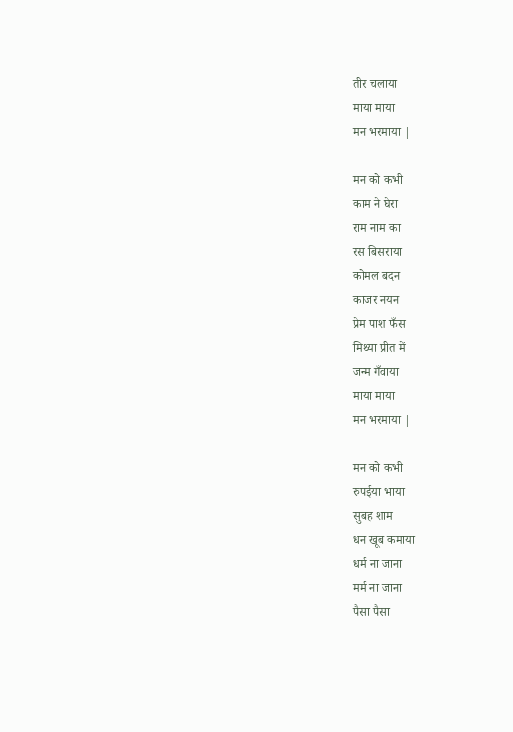तीर चलाया
माया माया
मन भरमाया |

मन को कभी
काम ने घेरा
राम नाम का
रस बिसराया
कोमल बदन
काजर नयन
प्रेम पाश फँस
मिथ्या प्रीत में
जन्म गँवाया
माया माया
मन भरमाया |

मन को कभी
रुपईया भाया
सुबह शाम
धन खूब कमाया
धर्म ना जाना
मर्म ना जाना
पैसा पैसा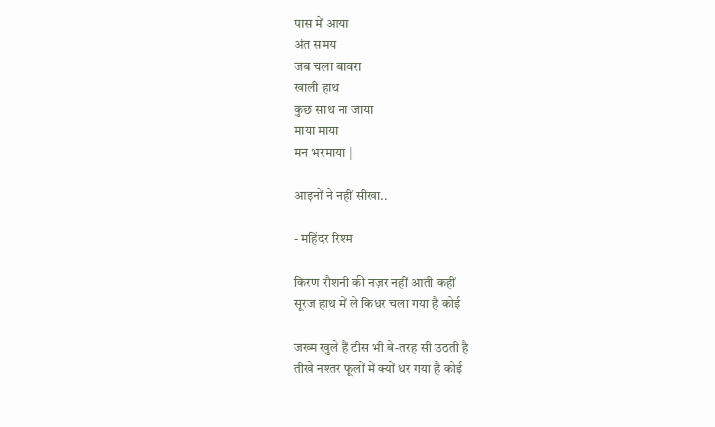पास में आया
अंत समय
जब चला बावरा
खाली हाथ
कुछ साथ ना जाया
माया माया
मन भरमाया |

आइनों ने नहीं सीखा..

- महिंदर रिश्म

किरण रौशनी की नज़र नहीं आती कहीं
सूरज हाथ में ले किधर चला गया है कोई

जख्म खुले हैं टीस भी बे-तरह सी उठती है
तीखे नश्तर फूलों में क्यों धर गया है कोई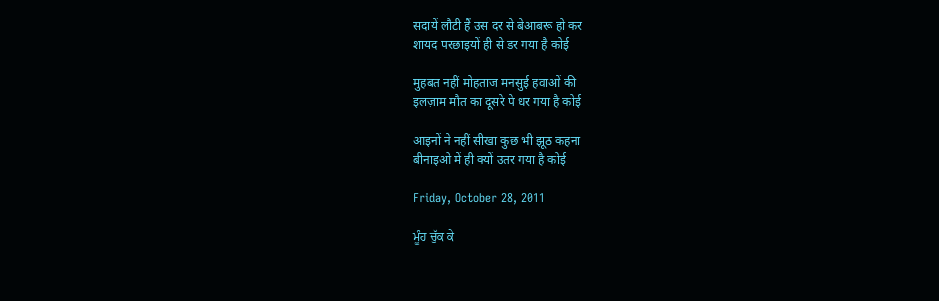सदायें लौटी हैं उस दर से बेआबरू हो कर
शायद परछाइयों ही से डर गया है कोई

मुहबत नहीं मोहताज मनसुई हवाओं की
इलज़ाम मौत का दूसरे पे धर गया है कोई

आइनों ने नहीं सीखा कुछ भी झूठ कहना
बीनाइओ में ही क्यों उतर गया है कोई

Friday, October 28, 2011

ਮੂੰਹ ਚੁੱਕ ਕੇ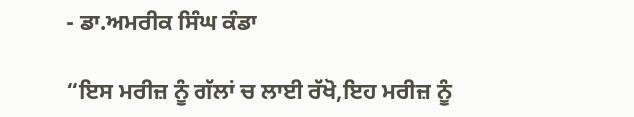- ਡਾ.ਅਮਰੀਕ ਸਿੰਘ ਕੰਡਾ

“ਇਸ ਮਰੀਜ਼ ਨੂੰ ਗੱਲਾਂ ਚ ਲਾਈ ਰੱਖੋ,ਇਹ ਮਰੀਜ਼ ਨੂੰ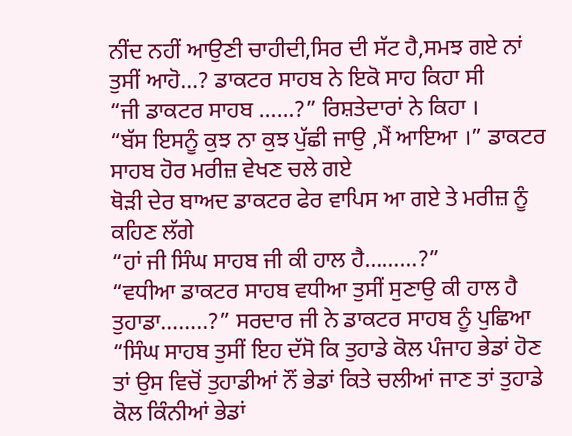ਨੀਂਦ ਨਹੀਂ ਆਉਣੀ ਚਾਹੀਦੀ,ਸਿਰ ਦੀ ਸੱਟ ਹੈ,ਸਮਝ ਗਏ ਨਾਂ ਤੁਸੀਂ ਆਹੋ…? ਡਾਕਟਰ ਸਾਹਬ ਨੇ ਇਕੋ ਸਾਹ ਕਿਹਾ ਸੀ
“ਜੀ ਡਾਕਟਰ ਸਾਹਬ ……?” ਰਿਸ਼ਤੇਦਾਰਾਂ ਨੇ ਕਿਹਾ ।
“ਬੱਸ ਇਸਨੂੰ ਕੁਝ ਨਾ ਕੁਝ ਪੁੱਛੀ ਜਾਉ ,ਮੈਂ ਆਇਆ ।” ਡਾਕਟਰ ਸਾਹਬ ਹੋਰ ਮਰੀਜ਼ ਵੇਖਣ ਚਲੇ ਗਏ
ਥੋੜੀ ਦੇਰ ਬਾਅਦ ਡਾਕਟਰ ਫੇਰ ਵਾਪਿਸ ਆ ਗਏ ਤੇ ਮਰੀਜ਼ ਨੂੰ ਕਹਿਣ ਲੱਗੇ
“ਹਾਂ ਜੀ ਸਿੰਘ ਸਾਹਬ ਜੀ ਕੀ ਹਾਲ ਹੈ………?”
“ਵਧੀਆ ਡਾਕਟਰ ਸਾਹਬ ਵਧੀਆ ਤੁਸੀਂ ਸੁਣਾਉ ਕੀ ਹਾਲ ਹੈ ਤੁਹਾਡਾ……..?” ਸਰਦਾਰ ਜੀ ਨੇ ਡਾਕਟਰ ਸਾਹਬ ਨੂੰ ਪੁਛਿਆ
“ਸਿੰਘ ਸਾਹਬ ਤੁਸੀਂ ਇਹ ਦੱਸੋ ਕਿ ਤੁਹਾਡੇ ਕੋਲ ਪੰਜਾਹ ਭੇਡਾਂ ਹੋਣ ਤਾਂ ਉਸ ਵਿਚੋਂ ਤੁਹਾਡੀਆਂ ਨੌਂ ਭੇਡਾਂ ਕਿਤੇ ਚਲੀਆਂ ਜਾਣ ਤਾਂ ਤੁਹਾਡੇ ਕੋਲ ਕਿੰਨੀਆਂ ਭੇਡਾਂ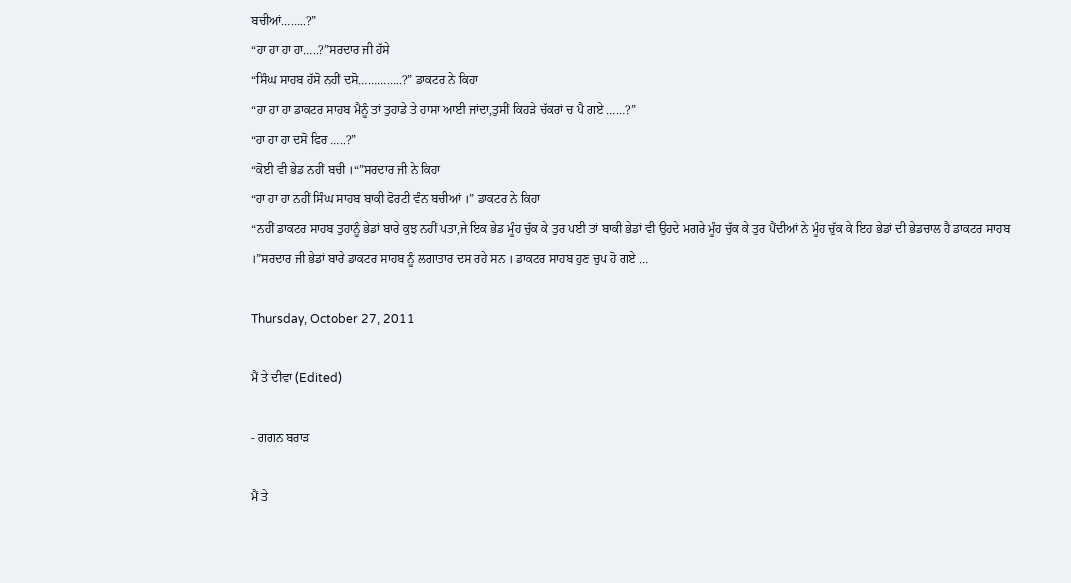ਬਚੀਆਂ……..?”
“ਹਾ ਹਾ ਹਾ ਹਾ…..?”ਸਰਦਾਰ ਜੀ ਹੱਸੇ
“ਸਿੰਘ ਸਾਹਬ ਹੱਸੋ ਨਹੀਂ ਦਸੋ…………..?” ਡਾਕਟਰ ਨੇ ਕਿਹਾ
“ਹਾ ਹਾ ਹਾ ਡਾਕਟਰ ਸਾਹਬ ਮੈਨੂੰ ਤਾਂ ਤੁਹਾਡੇ ਤੇ ਹਾਸਾ ਆਈ ਜਾਂਦਾ,ਤੁਸੀਂ ਕਿਹੜੇ ਚੱਕਰਾਂ ਚ ਪੈ ਗਏ ……?”
“ਹਾ ਹਾ ਹਾ ਦਸੋ ਫਿਰ …..?”
“ਕੋਈ ਵੀ ਭੇਡ ਨਹੀਂ ਬਚੀ ।“”ਸਰਦਾਰ ਜੀ ਨੇ ਕਿਹਾ
“ਹਾ ਹਾ ਹਾ ਨਹੀਂ ਸਿੰਘ ਸਾਹਬ ਬਾਕੀ ਫੋਰਟੀ ਵੰਨ ਬਚੀਆਂ ।” ਡਾਕਟਰ ਨੇ ਕਿਹਾ
“ਨਹੀਂ ਡਾਕਟਰ ਸਾਹਬ ਤੁਹਾਨੂੰ ਭੇਡਾਂ ਬਾਰੇ ਕੁਝ ਨਹੀਂ ਪਤਾ,ਜੇ ਇਕ ਭੇਡ ਮੂੰਹ ਚੁੱਕ ਕੇ ਤੁਰ ਪਈ ਤਾਂ ਬਾਕੀ ਭੇਡਾਂ ਵੀ ਉਹਦੇ ਮਗਰੇ ਮੂੰਹ ਚੁੱਕ ਕੇ ਤੁਰ ਪੈਂਦੀਆਂ ਨੇ ਮੂੰਹ ਚੁੱਕ ਕੇ ਇਹ ਭੇਡਾਂ ਦੀ ਭੇਡਚਾਲ ਹੈ ਡਾਕਟਰ ਸਾਹਬ ।”ਸਰਦਾਰ ਜੀ ਭੇਡਾਂ ਬਾਰੇ ਡਾਕਟਰ ਸਾਹਬ ਨੂੰ ਲਗਾਤਾਰ ਦਸ ਰਹੇ ਸਨ । ਡਾਕਟਰ ਸਾਹਬ ਹੁਣ ਚੁਪ ਹੋ ਗਏ …

Thursday, October 27, 2011

ਮੈਂ ਤੇ ਦੀਵਾ (Edited)

- ਗਗਨ ਬਰਾੜ

ਮੈਂ ਤੇ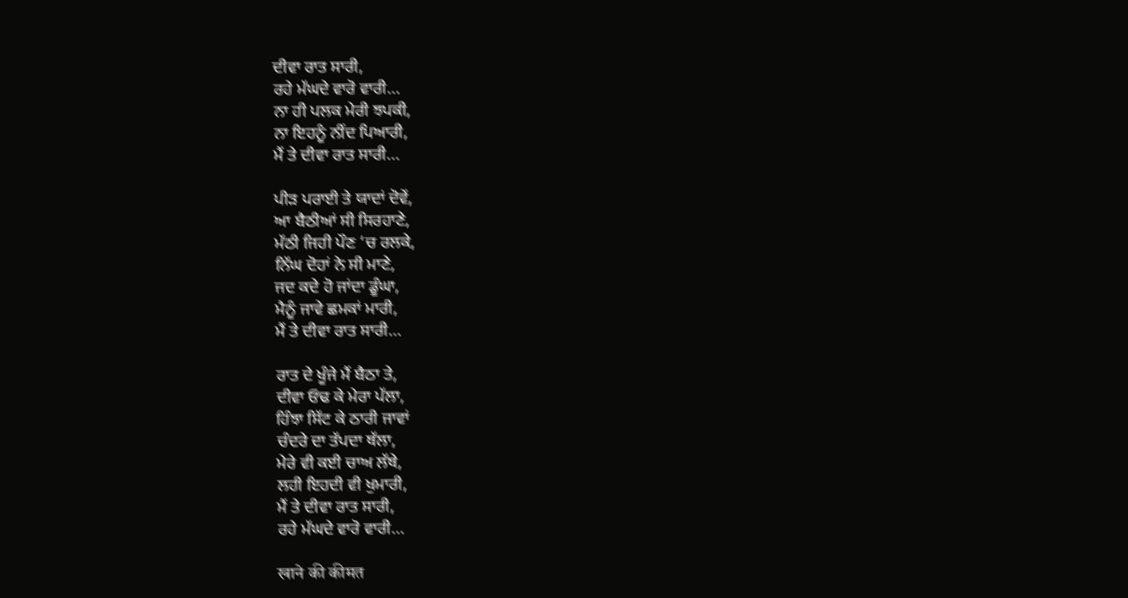ਦੀਵਾ ਰਾਤ ਸਾਰੀ,
ਰਹੇ ਮੱਘਦੇ ਵਾਰੋ ਵਾਰੀ…
ਨਾ ਹੀ ਪਲਕ ਮੇਰੀ ਝਪਕੀ,
ਨਾ ਇਹਨੂੰ ਨੀਂਦ ਪਿਆਰੀ,
ਮੈਂ ਤੇ ਦੀਵਾ ਰਾਤ ਸਾਰੀ…

ਪੀੜ ਪਰਾਈ ਤੇ ਯਾਦਾਂ ਦੋਵੇਂ,
ਆ ਬੈਠੀਆਂ ਸੀ ਸਿਰਹਾਣੇ,
ਮੱਠੀ ਜਿਹੀ ਪੌਣ ‘ਚ ਰਲਕੇ,
ਨਿੱਘ ਦੋਹਾਂ ਨੇ ਸੀ ਮਾਣੇ,
ਜਦ ਕਦੇ ਹੋ ਜਾਂਦਾ ਡੂੰਘਾ,
ਮੈਨੂੰ ਜਾਵੇ ਛਮਕਾਂ ਮਾਰੀ,
ਮੈਂ ਤੇ ਦੀਵਾ ਰਾਤ ਸਾਰੀ…

ਰਾਤ ਦੇ ਖੂੰਜੇ ਮੈਂ ਬੈਠਾ ਤੇ,
ਦੀਵਾ ਓਢ ਕੇ ਮੇਰਾ ਪੱਲਾ,
ਹਿੰਝਾ ਸਿੱਟ ਕੇ ਠਾਰੀ ਜਾਵਾਂ
ਚੰਦਰੇ ਦਾ ਤੱਪਦਾ ਥੱਲਾ,
ਮੇਰੇ ਵੀ ਕਈ ਚਾਅ ਲੱਥੇ,
ਲਹੀ ਇਹਦੀ ਵੀ ਖੁਮਾਰੀ,
ਮੈਂ ਤੇ ਦੀਵਾ ਰਾਤ ਸਾਰੀ,
ਰਹੇ ਮੱਘਦੇ ਵਾਰੋ ਵਾਰੀ…

खाने की कीमत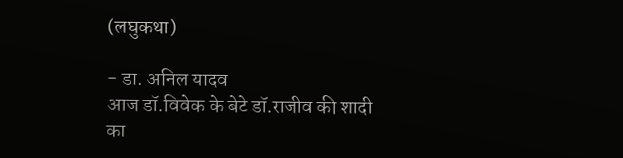(लघुकथा)

- डा. अनिल यादव
आज डॉ.विवेक के बेटे डॉ.राजीव की शादी का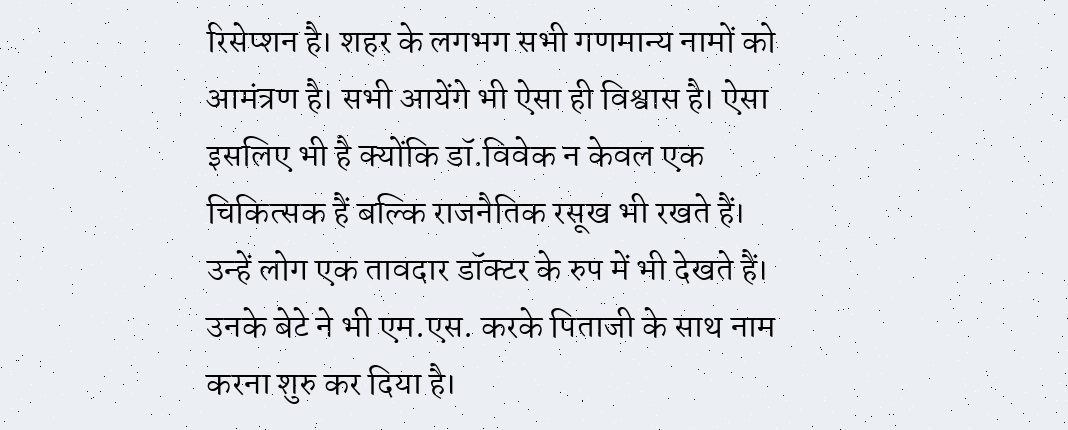रिसेप्शन है। शहर के लगभग सभी गणमान्य नामों को आमंत्रण है। सभी आयेंगे भी ऐसा ही विश्वास है। ऐसा इसलिए भी है क्योंकि डॉ.विवेक न केवल एक चिकित्सक हैं बल्कि राजनैतिक रसूख भी रखते हैं। उन्हें लोग एक तावदार डॉक्टर के रुप में भी देखते हैं। उनके बेटे ने भी एम.एस. करके पिताजी के साथ नाम करना शुरु कर दिया है।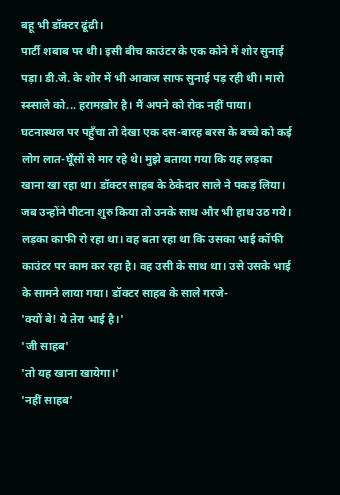बहू भी डॉक्टर ढूंढी।
पार्टी शबाब पर थी। इसी बीच काउंटर के एक कोने में शोर सुनाई पड़ा। डी.जे. के शोर में भी आवाज साफ सुनाई पड़ रही थी। मारो स्स्साले को... हरामख़ोर है। मैं अपने को रोक नहीं पाया।
घटनास्थल पर पहुँचा तो देखा एक दस-बारह बरस के बच्चे को कई लोग लात-घूँसों से मार रहे थे। मुझे बताया गया कि यह लड़का खाना खा रहा था। डॉक्टर साहब के ठेकेदार साले ने पकड़ लिया। जब उन्होंने पीटना शुरु किया तो उनके साथ और भी हाथ उठ गये।
लड़का काफी रो रहा था। वह बता रहा था कि उसका भाई कॉफी काउंटर पर काम कर रहा है। वह उसी के साथ था। उसे उसके भाई के सामने लाया गया। डॉक्टर साहब के साले गरजे-
'क्यों बे! ये तेरा भाई है।'
'जी साहब'
'तो यह खाना खायेगा।'
'नहीं साहब'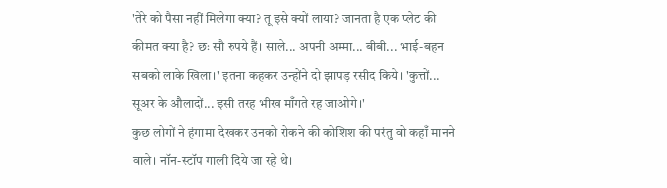'तेरे को पैसा नहीं मिलेगा क्या? तू इसे क्यों लाया? जानता है एक प्लेट की कीमत क्या है? छः सौ रुपये हैं। साले... अपनी अम्मा... बीबी... भाई-बहन सबको लाके खिला।' इतना कहकर उन्होंने दो झापड़ रसीद किये। 'कुत्तों... सूअर के औलादों... इसी तरह भीख माँगते रह जाओगे।'
कुछ लोगों ने हंगामा देखकर उनको रोकने की कोशिश की परंतु वो कहाँ मानने वाले। नॉन-स्टॉप गाली दिये जा रहे थे।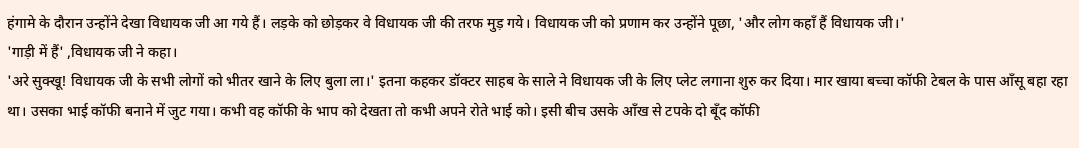हंगामे के दौरान उन्होंने देखा विधायक जी आ गये हैं। लड़के को छोड़कर वे विधायक जी की तरफ मुड़ गये। विधायक जी को प्रणाम कर उन्होंने पूछा, 'और लोग कहाँ हैं विधायक जी।'
'गाड़ी में हैं' ,विधायक जी ने कहा।
'अरे सुक्खू! विधायक जी के सभी लोगों को भीतर खाने के लिए बुला ला।' इतना कहकर डॉक्टर साहब के साले ने विधायक जी के लिए प्लेट लगाना शुरु कर दिया। मार खाया बच्चा कॉफी टेबल के पास आँसू बहा रहा था। उसका भाई कॉफी बनाने में जुट गया। कभी वह कॉफी के भाप को देखता तो कभी अपने रोते भाई को। इसी बीच उसके आँख से टपके दो बूँद कॉफी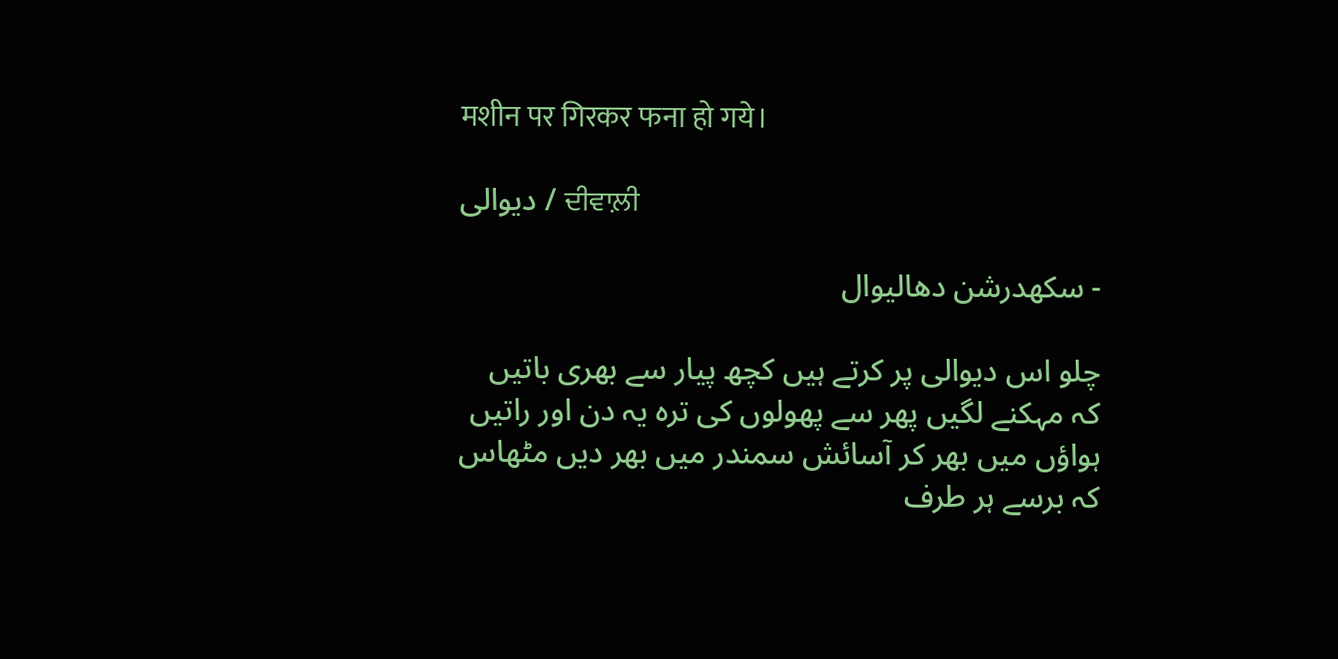मशीन पर गिरकर फना हो गये।

دیوالی / ਦੀਵਾਲ਼ੀ

- سکھدرشن دھالیوال

چلو اس دیوالی پر کرتے ہیں کچھ پیار سے بھری باتیں
کہ مہکنے لگیں پھر سے پھولوں کی ترہ یہ دن اور راتیں
ہواؤں میں بھر کر آسائش سمندر میں بھر دیں مٹھاس
کہ برسے ہر طرف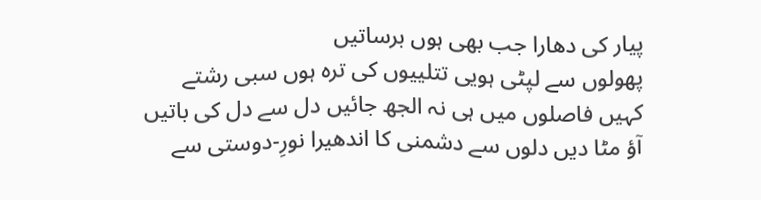پیار کی دھارا جب بھی ہوں برساتیں
پھولوں سے لپٹی ہویی تتلییوں کی ترہ ہوں سبی رشتے
کہیں فاصلوں میں ہی نہ الجھ جائیں دل سے دل کی باتیں
آؤ مٹا دیں دلوں سے دشمنی کا اندھیرا نورِ-دوستی سے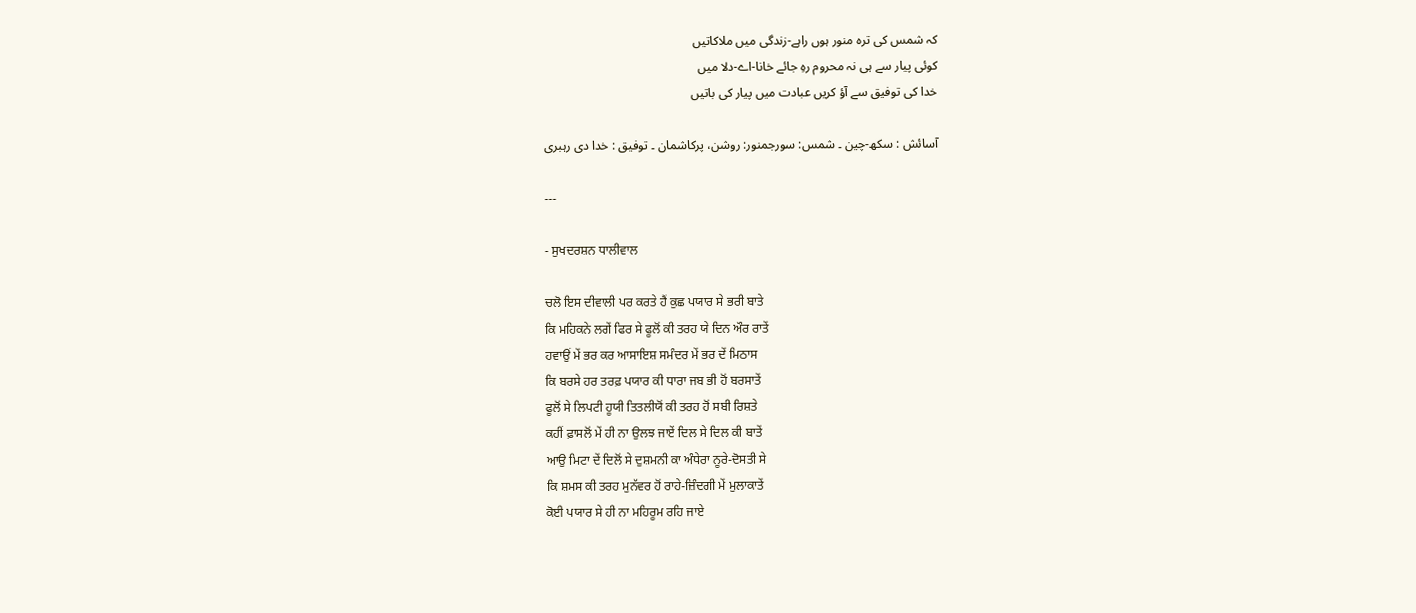کہ شمس کی ترہ منور ہوں راہے-زندگی میں ملاکاتیں
کوئی پیار سے ہی نہ محروم رہِ جائے خانا-اے-دلا میں
خدا کی توفیق سے آؤ کریں عبادت میں پیار کی باتیں

آسائش : سکھ-چین ۔ شمس: سورجمنور: روشن، پرکاشمان ۔ توفیق : خدا دی رہبری

---

- ਸੁਖਦਰਸ਼ਨ ਧਾਲੀਵਾਲ

ਚਲੋ ਇਸ ਦੀਵਾਲੀ ਪਰ ਕਰਤੇ ਹੈਂ ਕੁਛ ਪਯਾਰ ਸੇ ਭਰੀ ਬਾਤੇ
ਕਿ ਮਹਿਕਨੇ ਲਗੇਂ ਫਿਰ ਸੇ ਫੂਲੋਂ ਕੀ ਤਰਹ ਯੇ ਦਿਨ ਔਰ ਰਾਤੇਂ
ਹਵਾਉਂ ਮੇਂ ਭਰ ਕਰ ਆਸਾਇਸ਼ ਸਮੰਦਰ ਮੇਂ ਭਰ ਦੇਂ ਮਿਠਾਸ
ਕਿ ਬਰਸੇ ਹਰ ਤਰਫ਼ ਪਯਾਰ ਕੀ ਧਾਰਾ ਜਬ ਭੀ ਹੋਂ ਬਰਸਾਤੇਂ
ਫੂਲੋਂ ਸੇ ਲਿਪਟੀ ਹੂਯੀ ਤਿਤਲੀਯੋਂ ਕੀ ਤਰਹ ਹੋਂ ਸਬੀ ਰਿਸ਼ਤੇ
ਕਹੀਂ ਫ਼ਾਸਲੋਂ ਮੇਂ ਹੀ ਨਾ ਉਲਝ ਜਾਏਂ ਦਿਲ ਸੇ ਦਿਲ ਕੀ ਬਾਤੇਂ
ਆਉ ਮਿਟਾ ਦੇਂ ਦਿਲੋਂ ਸੇ ਦੁਸ਼ਮਨੀ ਕਾ ਅੰਧੇਰਾ ਨੂਰੇ-ਦੋਸਤੀ ਸੇ
ਕਿ ਸ਼ਮਸ ਕੀ ਤਰਹ ਮੁਨੱਵਰ ਹੋਂ ਰਾਹੇ-ਜ਼ਿੰਦਗੀ ਮੇਂ ਮੁਲਾਕਾਤੇਂ
ਕੋਈ ਪਯਾਰ ਸੇ ਹੀ ਨਾ ਮਹਿਰੂਮ ਰਹਿ ਜਾਏ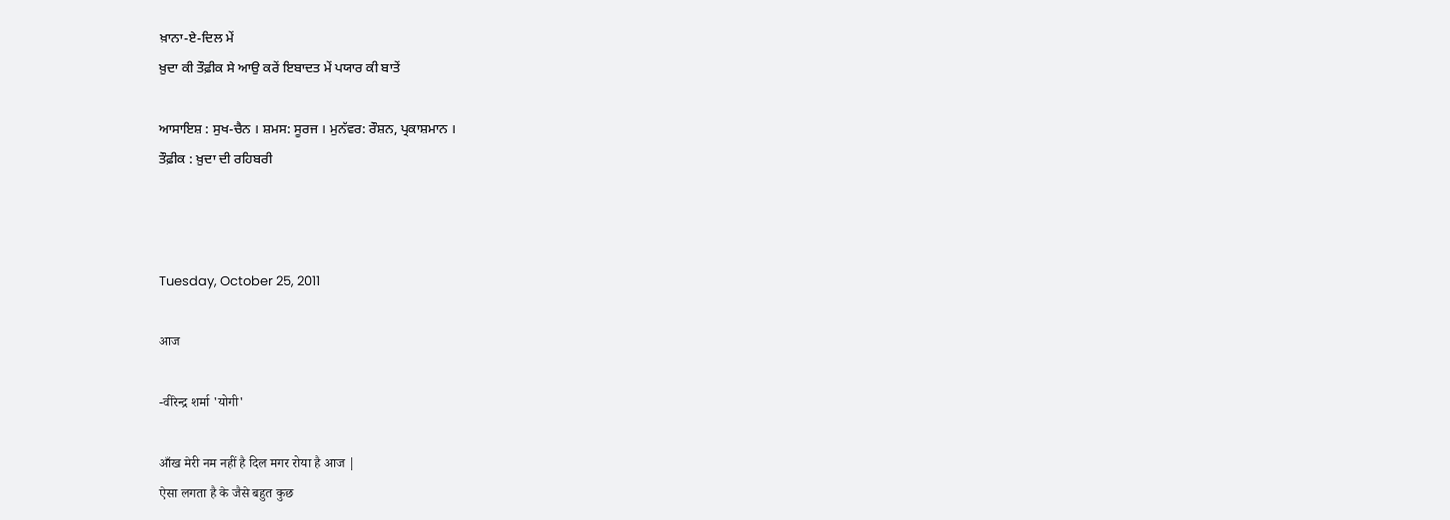ਖ਼ਾਨਾ-ਏ-ਦਿਲ ਮੇਂ
ਖ਼ੁਦਾ ਕੀ ਤੌਫ਼ੀਕ ਸੇ ਆਉ ਕਰੇਂ ਇਬਾਦਤ ਮੇਂ ਪਯਾਰ ਕੀ ਬਾਤੇਂ

ਆਸਾਇਸ਼ : ਸੁਖ-ਚੈਨ । ਸ਼ਮਸ: ਸੂਰਜ । ਮੁਨੱਵਰ: ਰੌਸ਼ਨ, ਪ੍ਰਕਾਸ਼ਮਾਨ ।
ਤੌਫ਼ੀਕ : ਖ਼ੁਦਾ ਦੀ ਰਹਿਬਰੀ



Tuesday, October 25, 2011

आज

-वीरेन्द्र शर्मा 'योगी'

आँख मेरी नम नहीं है दिल मगर रोया है आज |
ऐसा लगता है के जैसे बहुत कुछ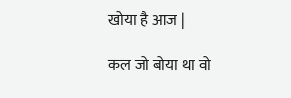खोया है आज |

कल जो बोया था वो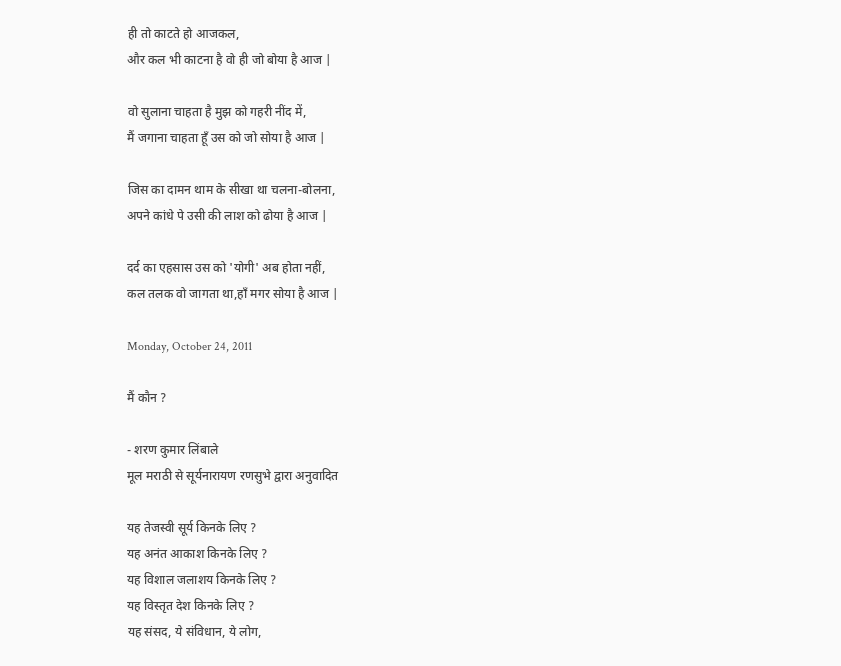ही तो काटते हो आजकल,
और कल भी काटना है वो ही जो बोया है आज |

वो सुलाना चाहता है मुझ को गहरी नींद में,
मैं जगाना चाहता हूँ उस को जो सोया है आज |

जिस का दामन थाम के सीखा था चलना-बोलना,
अपने कांधे पे उसी की लाश को ढोया है आज |

दर्द का एहसास उस को 'योगी' अब होता नहीं,
कल तलक वो जागता था,हाँ मगर सोया है आज |

Monday, October 24, 2011

मैं कौन ?

- शरण कुमार लिंबाले
मूल मराठी से सूर्यनारायण रणसुभे द्वारा अनुवादित

यह तेजस्वी सूर्य किनके लिए ?
यह अनंत आकाश किनके लिए ?
यह विशाल जलाशय किनके लिए ?
यह विस्तृत देश किनके लिए ?
यह संसद, ये संविधान, ये लोग,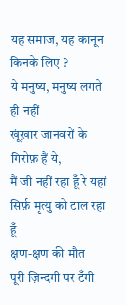यह समाज, यह कानून किनके लिए ?
ये मनुष्य, मनुष्य लगते ही नहीं
खूंख़ार जानवरों के गिरोफ़ हैं ये,
मैं जी नहीं रहा हूँ रे यहां
सिर्फ़ मृत्यु को टाल रहा हूँ
क्षण-क्षण की मौत
पूरी ज़िन्दगी पर टँगी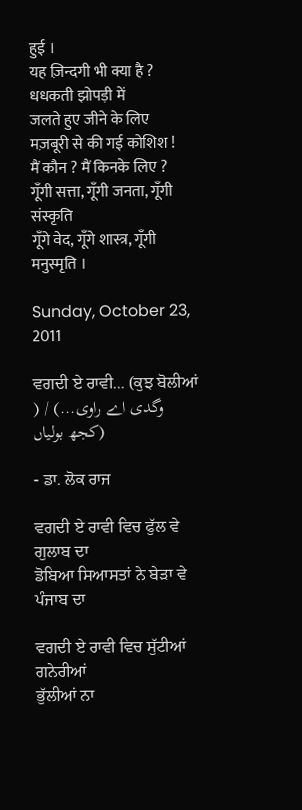हुई ।
यह ज़िन्दगी भी क्या है ?
धधकती झोपड़ी में
जलते हुए जीने के लिए
मज़बूरी से की गई कोशिश !
मैं कौन ? मैं किनके लिए ?
गूँगी सत्ता, गूँगी जनता, गूँगी संस्कृति
गूँगे वेद, गूँगे शास्त्र, गूँगी मनुस्मृति ।

Sunday, October 23, 2011

ਵਗਦੀ ਏ ਰਾਵੀ... (ਕੁਝ ਬੋਲੀਆਂ ) / (وگدی اے راوی... (کجھ بولیاں

- ਡਾ. ਲੋਕ ਰਾਜ

ਵਗਦੀ ਏ ਰਾਵੀ ਵਿਚ ਫੁੱਲ ਵੇ ਗੁਲਾਬ ਦਾ
ਡੋਬਿਆ ਸਿਆਸਤਾਂ ਨੇ ਬੇੜਾ ਵੇ ਪੰਜਾਬ ਦਾ

ਵਗਦੀ ਏ ਰਾਵੀ ਵਿਚ ਸੁੱਟੀਆਂ ਗਨੇਰੀਆਂ
ਭੁੱਲੀਆਂ ਨਾ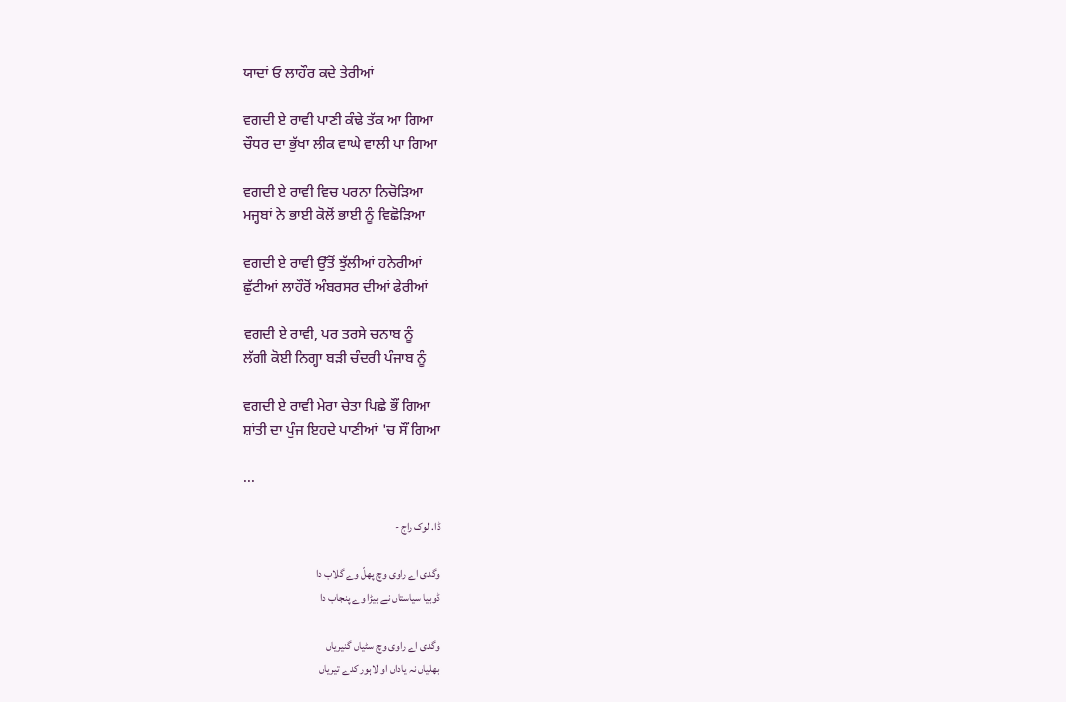ਯਾਦਾਂ ਓ ਲਾਹੌਰ ਕਦੇ ਤੇਰੀਆਂ

ਵਗਦੀ ਏ ਰਾਵੀ ਪਾਣੀ ਕੰਢੇ ਤੱਕ ਆ ਗਿਆ
ਚੌਧਰ ਦਾ ਭੁੱਖਾ ਲੀਕ ਵਾਘੇ ਵਾਲੀ ਪਾ ਗਿਆ

ਵਗਦੀ ਏ ਰਾਵੀ ਵਿਚ ਪਰਨਾ ਨਿਚੋੜਿਆ
ਮਜ੍ਹਬਾਂ ਨੇ ਭਾਈ ਕੋਲੋਂ ਭਾਈ ਨੂੰ ਵਿਛੋੜਿਆ

ਵਗਦੀ ਏ ਰਾਵੀ ਉੱਤੋਂ ਝੁੱਲੀਆਂ ਹਨੇਰੀਆਂ
ਛੁੱਟੀਆਂ ਲਾਹੌਰੋਂ ਅੰਬਰਸਰ ਦੀਆਂ ਫੇਰੀਆਂ

ਵਗਦੀ ਏ ਰਾਵੀ, ਪਰ ਤਰਸੇ ਚਨਾਬ ਨੂੰ
ਲੱਗੀ ਕੋਈ ਨਿਗ੍ਹਾ ਬੜੀ ਚੰਦਰੀ ਪੰਜਾਬ ਨੂੰ

ਵਗਦੀ ਏ ਰਾਵੀ ਮੇਰਾ ਚੇਤਾ ਪਿਛੇ ਭੌਂ ਗਿਆ
ਸ਼ਾਂਤੀ ਦਾ ਪੁੰਜ ਇਹਦੇ ਪਾਣੀਆਂ 'ਚ ਸੌਂ ਗਿਆ

...

ڈا. لوک راج -

وگدی اے راوی وچ پھلّ وے گلاب دا
ڈوبیا سیاستاں نے بیڑا وے پنجاب دا

وگدی اے راوی وچ سٹیاں گنیریاں
بھلیاں نہ یاداں او لاہور کدے تیریاں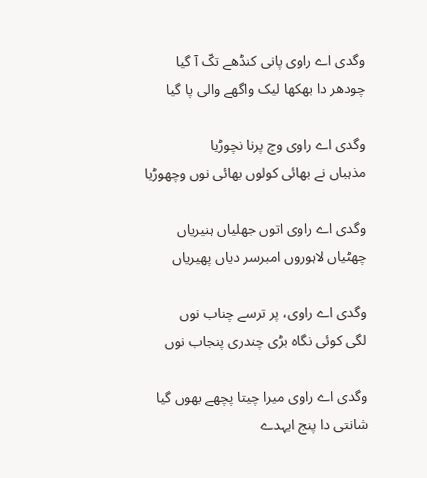وگدی اے راوی پانی کنڈھے تکّ آ گیا
چودھر دا بھکھا لیک واگھے والی پا گیا

وگدی اے راوی وچ پرنا نچوڑیا
مذہباں نے بھائی کولوں بھائی نوں وچھوڑیا

وگدی اے راوی اتوں جھلیاں ہنیریاں
چھٹیاں لاہوروں امبرسر دیاں پھیریاں

وگدی اے راوی، پر ترسے چناب نوں
لگی کوئی نگاہ بڑی چندری پنجاب نوں

وگدی اے راوی میرا چیتا پچھے بھوں گیا
شانتی دا پنج ایہدے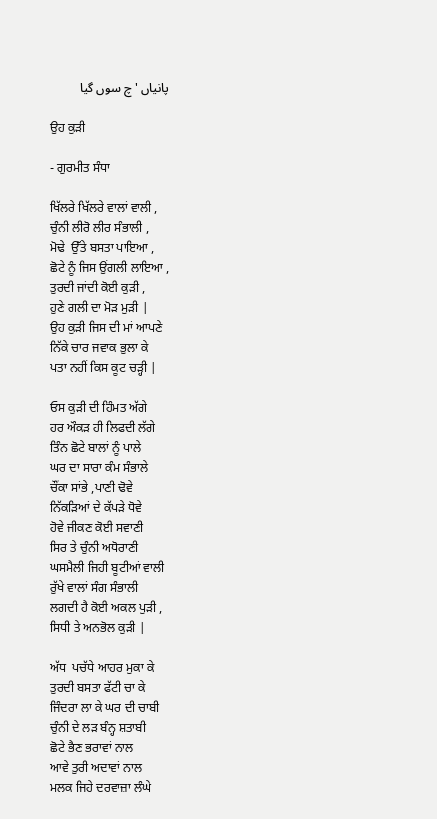پانیاں 'چ سوں گیا

ਉਹ ਕੁੜੀ

- ਗੁਰਮੀਤ ਸੰਧਾ

ਖਿੱਲਰੇ ਖਿੱਲਰੇ ਵਾਲਾਂ ਵਾਲੀ ,
ਚੁੰਨੀ ਲੀਰੋ ਲੀਰ ਸੰਭਾਲੀ ,
ਮੋਢੇ  ਉੱਤੇ ਬਸਤਾ ਪਾਇਆ ,
ਛੋਟੇ ਨੂੰ ਜਿਸ ਉਂਗਲੀ ਲਾਇਆ ,
ਤੁਰਦੀ ਜਾਂਦੀ ਕੋਈ ਕੁੜੀ ,
ਹੁਣੇ ਗਲੀ ਦਾ ਮੋੜ ਮੁੜੀ |
ਉਹ ਕੁੜੀ ਜਿਸ ਦੀ ਮਾਂ ਆਪਣੇ
ਨਿੱਕੇ ਚਾਰ ਜਵਾਕ ਭੁਲਾ ਕੇ
ਪਤਾ ਨਹੀਂ ਕਿਸ ਕੂਟ ਚੜ੍ਹੀ |

ਓਸ ਕੁੜੀ ਦੀ ਹਿੰਮਤ ਅੱਗੇ
ਹਰ ਔਕੜ ਹੀ ਲਿਫਦੀ ਲੱਗੇ
ਤਿੰਨ ਛੋਟੇ ਬਾਲਾਂ ਨੂੰ ਪਾਲੇ
ਘਰ ਦਾ ਸਾਰਾ ਕੰਮ ਸੰਭਾਲੇ
ਚੌਂਕਾ ਸਾਂਭੇ ,ਪਾਣੀ ਢੋਵੇ
ਨਿੱਕੜਿਆਂ ਦੇ ਕੱਪੜੇ ਧੋਵੇ
ਹੋਵੇ ਜੀਕਣ ਕੋਈ ਸਵਾਣੀ
ਸਿਰ ਤੇ ਚੁੰਨੀ ਅਧੋਰਾਣੀ
ਘਸਮੈਲੀ ਜਿਹੀ ਬੂਟੀਆਂ ਵਾਲੀ
ਰੁੱਖੇ ਵਾਲਾਂ ਸੰਗ ਸੰਭਾਲੀ
ਲਗਦੀ ਹੈ ਕੋਈ ਅਕਲ ਪੁੜੀ ,
ਸਿਧੀ ਤੇ ਅਨਭੋਲ ਕੁੜੀ |

ਅੱਧ  ਪਚੱਧੇ ਆਹਰ ਮੁਕਾ ਕੇ
ਤੁਰਦੀ ਬਸਤਾ ਫੱਟੀ ਚਾ ਕੇ
ਜਿੰਦਰਾ ਲਾ ਕੇ ਘਰ ਦੀ ਚਾਬੀ
ਚੁੰਨੀ ਦੇ ਲੜ ਬੰਨ੍ਹ ਸ਼ਤਾਬੀ
ਛੋਟੇ ਭੈਣ ਭਰਾਵਾਂ ਨਾਲ
ਆਵੇ ਤੁਰੀ ਅਦਾਵਾਂ ਨਾਲ
ਮਲਕ ਜਿਹੇ ਦਰਵਾਜ਼ਾ ਲੰਘੇ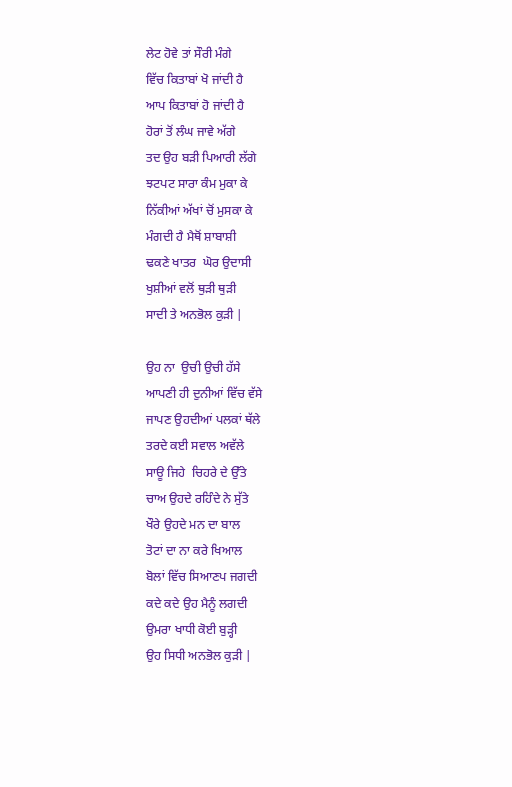ਲੇਟ ਹੋਵੇ ਤਾਂ ਸੌਰੀ ਮੰਗੇ
ਵਿੱਚ ਕਿਤਾਬਾਂ ਖੋ ਜਾਂਦੀ ਹੈ
ਆਪ ਕਿਤਾਬਾਂ ਹੋ ਜਾਂਦੀ ਹੈ
ਹੋਰਾਂ ਤੋਂ ਲੰਘ ਜਾਵੇ ਅੱਗੇ
ਤਦ ਉਹ ਬੜੀ ਪਿਆਰੀ ਲੱਗੇ
ਝਟਪਟ ਸਾਰਾ ਕੰਮ ਮੁਕਾ ਕੇ
ਨਿੱਕੀਆਂ ਅੱਖਾਂ ਚੋਂ ਮੁਸਕਾ ਕੇ
ਮੰਗਦੀ ਹੈ ਮੈਥੋਂ ਸ਼ਾਬਾਸ਼ੀ
ਢਕਣੇ ਖਾਤਰ  ਘੋਰ ਉਦਾਸੀ
ਖੁਸ਼ੀਆਂ ਵਲੋਂ ਥੁੜੀ ਥੁੜੀ
ਸਾਦੀ ਤੇ ਅਨਭੋਲ ਕੁੜੀ |

ਉਹ ਨਾ  ਉਚੀ ਉਚੀ ਹੱਸੇ
ਆਪਣੀ ਹੀ ਦੁਨੀਆਂ ਵਿੱਚ ਵੱਸੇ
ਜਾਪਣ ਉਹਦੀਆਂ ਪਲਕਾਂ ਥੱਲੇ
ਤਰਦੇ ਕਈ ਸਵਾਲ ਅਵੱਲੇ
ਸਾਊ ਜਿਹੇ  ਚਿਹਰੇ ਦੇ ਉੱਤੇ
ਚਾਅ ਉਹਦੇ ਰਹਿੰਦੇ ਨੇ ਸੁੱਤੇ
ਖੌਰੇ ਉਹਦੇ ਮਨ ਦਾ ਬਾਲ
ਤੋਟਾਂ ਦਾ ਨਾ ਕਰੇ ਖਿਆਲ
ਬੋਲਾਂ ਵਿੱਚ ਸਿਆਣਪ ਜਗਦੀ
ਕਦੇ ਕਦੇ ਉਹ ਮੈਨੂੰ ਲਗਦੀ
ਉਮਰਾ ਖਾਧੀ ਕੋਈ ਬੁੜ੍ਹੀ
ਉਹ ਸਿਧੀ ਅਨਭੋਲ ਕੁੜੀ |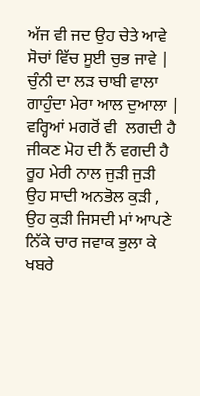ਅੱਜ ਵੀ ਜਦ ਉਹ ਚੇਤੇ ਆਵੇ
ਸੋਚਾਂ ਵਿੱਚ ਸੂਈ ਚੁਭ ਜਾਵੇ |
ਚੁੰਨੀ ਦਾ ਲੜ ਚਾਬੀ ਵਾਲਾ
ਗਾਹੁੰਦਾ ਮੇਰਾ ਆਲ ਦੁਆਲਾ |
ਵਰ੍ਹਿਆਂ ਮਗਰੋਂ ਵੀ  ਲਗਦੀ ਹੈ
ਜੀਕਣ ਮੋਹ ਦੀ ਨੈਂ ਵਗਦੀ ਹੈ
ਰੂਹ ਮੇਰੀ ਨਾਲ ਜੁੜੀ ਜੁੜੀ
ਉਹ ਸਾਦੀ ਅਨਭੋਲ ਕੁੜੀ ,
ਉਹ ਕੁੜੀ ਜਿਸਦੀ ਮਾਂ ਆਪਣੇ
ਨਿੱਕੇ ਚਾਰ ਜਵਾਕ ਭੁਲਾ ਕੇ
ਖਬਰੇ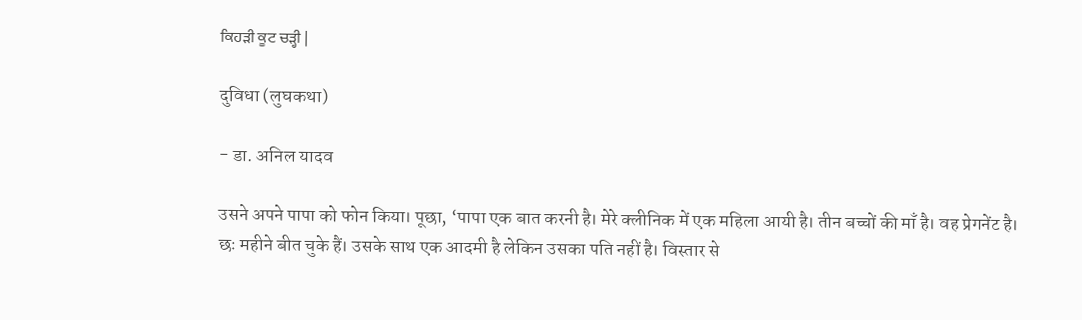ਕਿਹੜੀ ਕੂਟ ਚੜ੍ਹੀ |

दुविधा (लुघकथा)

- डा. अनिल यादव

उसने अपने पापा को फोन किया। पूछा, ‘पापा एक बात करनी है। मेरे क्लीनिक में एक महिला आयी है। तीन बच्चों की माँ है। वह प्रेगनेंट है। छः महीने बीत चुके हैं। उसके साथ एक आदमी है लेकिन उसका पति नहीं है। विस्तार से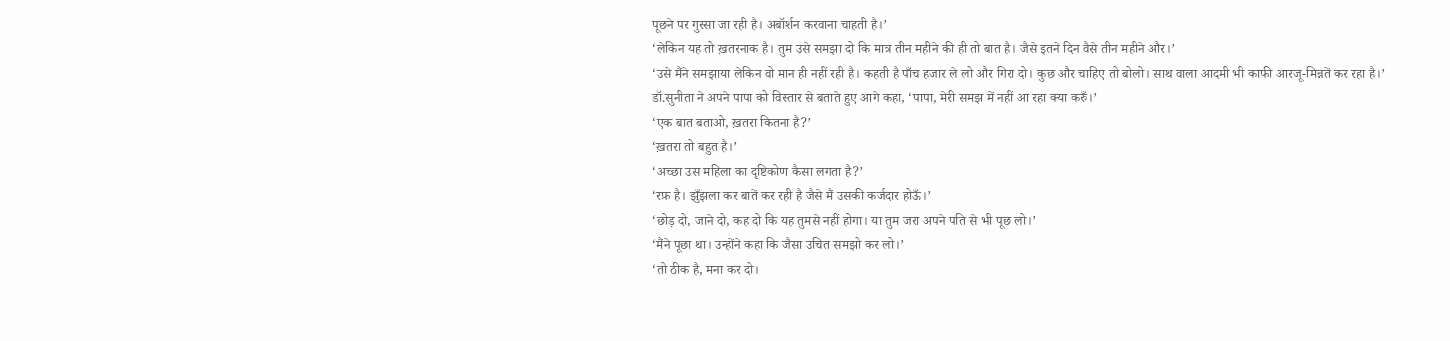पूछने पर गुस्सा जा रही है। अबॉर्शन करवाना चाहती है।’
‘लेकिन यह तो ख़तरनाक है। तुम उसे समझा दो कि मात्र तीन महीने की ही तो बात है। जैसे इतने दिन वैसे तीन महीने और।’
‘उसे मैंने समझाया लेकिन वो मान ही नहीं रही है। कहती है पाँच हजार ले लो और गिरा दो। कुछ और चाहिए तो बोलो। साथ वाला आदमी भी काफी आरजू-मिन्नतें कर रहा है।’
डॉ.सुनीता ने अपने पापा को विस्तार से बताते हुए आगे कहा, ‘पापा, मेरी समझ में नहीं आ रहा क्या करुँ।’
‘एक बात बताओ, ख़तरा कितना है?’
‘ख़तरा तो बहुत है।’
‘अच्छा उस महिला का दृष्टिकोण कैसा लगता है?’
‘रफ़ है। झुँझला कर बातें कर रही है जैसे मैं उसकी कर्जदार होऊँ।’
‘छोड़ दो, जाने दो, कह दो कि यह तुमसे नहीं होगा। या तुम जरा अपने पति से भी पूछ लो।’
‘मैंने पूछा था। उन्होंने कहा कि जैसा उचित समझो कर लो।’
‘तो ठीक है, मना कर दो।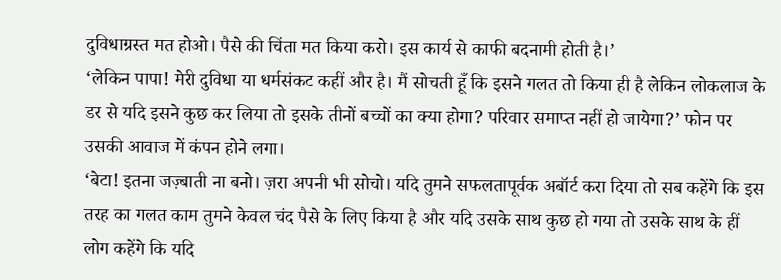दुविधाग्रस्त मत होओ। पैसे की चिंता मत किया करो। इस कार्य से काफी बदनामी होती है।’
‘लेकिन पापा! मेरी दुविधा या धर्मसंकट कहीं और है। मैं सोचती हूँ कि इसने गलत तो किया ही है लेकिन लोकलाज के डर से यदि इसने कुछ कर लिया तो इसके तीनों बच्चों का क्या होगा? परिवार समाप्त नहीं हो जायेगा?’ फोन पर उसकी आवाज में कंपन होने लगा।
‘बेटा! इतना जज़्बाती ना बनो। ज़रा अपनी भी सोचो। यदि तुमने सफलतापूर्वक अबॉर्ट करा दिया तो सब कहेंगे कि इस तरह का गलत काम तुमने केवल चंद पैसे के लिए किया है और यदि उसके साथ कुछ हो गया तो उसके साथ के हीं लोग कहेंगे कि यदि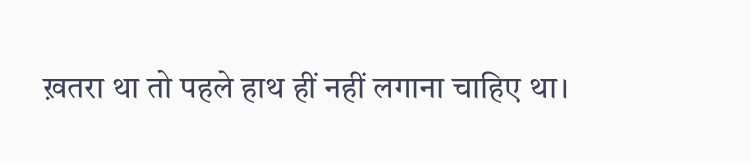ख़तरा था तो पहले हाथ हीं नहीं लगाना चाहिए था।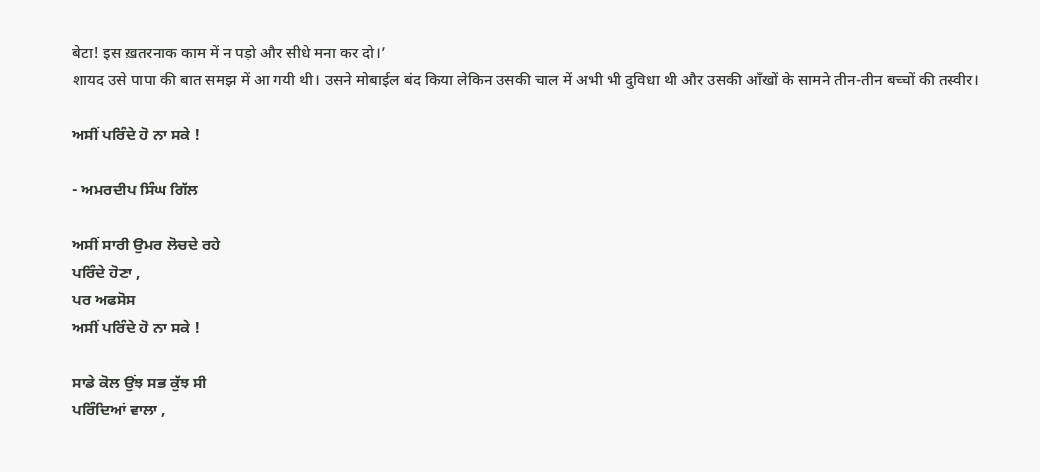बेटा! इस ख़तरनाक काम में न पड़ो और सीधे मना कर दो।’
शायद उसे पापा की बात समझ में आ गयी थी। उसने मोबाईल बंद किया लेकिन उसकी चाल में अभी भी दुविधा थी और उसकी आँखों के सामने तीन-तीन बच्चों की तस्वीर।

ਅਸੀਂ ਪਰਿੰਦੇ ਹੋ ਨਾ ਸਕੇ !

- ਅਮਰਦੀਪ ਸਿੰਘ ਗਿੱਲ

ਅਸੀਂ ਸਾਰੀ ਉਮਰ ਲੋਚਦੇ ਰਹੇ
ਪਰਿੰਦੇ ਹੋਣਾ ,
ਪਰ ਅਫਸੋਸ
ਅਸੀਂ ਪਰਿੰਦੇ ਹੋ ਨਾ ਸਕੇ !

ਸਾਡੇ ਕੋਲ ਉਂਝ ਸਭ ਕੁੱਝ ਸੀ
ਪਰਿੰਦਿਆਂ ਵਾਲਾ ,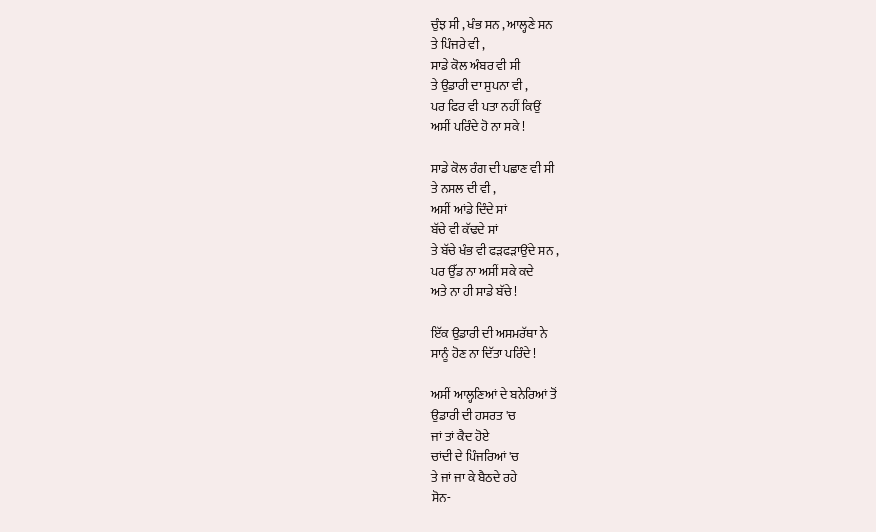ਚੁੰਝ ਸੀ , ਖੰਭ ਸਨ , ਆਲ੍ਹਣੇ ਸਨ
ਤੇ ਪਿੰਜਰੇ ਵੀ ,
ਸਾਡੇ ਕੋਲ ਅੰਬਰ ਵੀ ਸੀ
ਤੇ ਉਡਾਰੀ ਦਾ ਸੁਪਨਾ ਵੀ ,
ਪਰ ਫਿਰ ਵੀ ਪਤਾ ਨਹੀਂ ਕਿਉਂ
ਅਸੀਂ ਪਰਿੰਦੇ ਹੋ ਨਾ ਸਕੇ !

ਸਾਡੇ ਕੋਲ ਰੰਗ ਦੀ ਪਛਾਣ ਵੀ ਸੀ
ਤੇ ਨਸਲ ਦੀ ਵੀ ,
ਅਸੀਂ ਆਂਡੇ ਦਿੰਦੇ ਸਾਂ
ਬੱਚੇ ਵੀ ਕੱਢਦੇ ਸਾਂ
ਤੇ ਬੱਚੇ ਖੰਭ ਵੀ ਫੜਫੜਾਉਂਦੇ ਸਨ ,
ਪਰ ਉੱਡ ਨਾ ਅਸੀਂ ਸਕੇ ਕਦੇ
ਅਤੇ ਨਾ ਹੀ ਸਾਡੇ ਬੱਚੇ !

ਇੱਕ ਉਡਾਰੀ ਦੀ ਅਸਮਰੱਥਾ ਨੇ
ਸਾਨੂੰ ਹੋਣ ਨਾ ਦਿੱਤਾ ਪਰਿੰਦੇ !

ਅਸੀਂ ਆਲ੍ਹਣਿਆਂ ਦੇ ਬਨੇਰਿਆਂ ਤੋਂ
ਉਡਾਰੀ ਦੀ ਹਸਰਤ 'ਚ
ਜਾਂ ਤਾਂ ਕੈਦ ਹੋਏ
ਚਾਂਦੀ ਦੇ ਪਿੰਜਰਿਆਂ 'ਚ
ਤੇ ਜਾਂ ਜਾ ਕੇ ਬੈਠਦੇ ਰਹੇ
ਸੋਨ-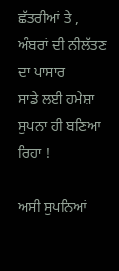ਛੱਤਰੀਆਂ ਤੇ ,
ਅੰਬਰਾਂ ਦੀ ਨੀਲੱਤਣ ਦਾ ਪਾਸਾਰ
ਸਾਡੇ ਲਈ ਹਮੇਸ਼ਾ
ਸੁਪਨਾ ਹੀ ਬਣਿਆ ਰਿਹਾ !

ਅਸੀ ਸੁਪਨਿਆਂ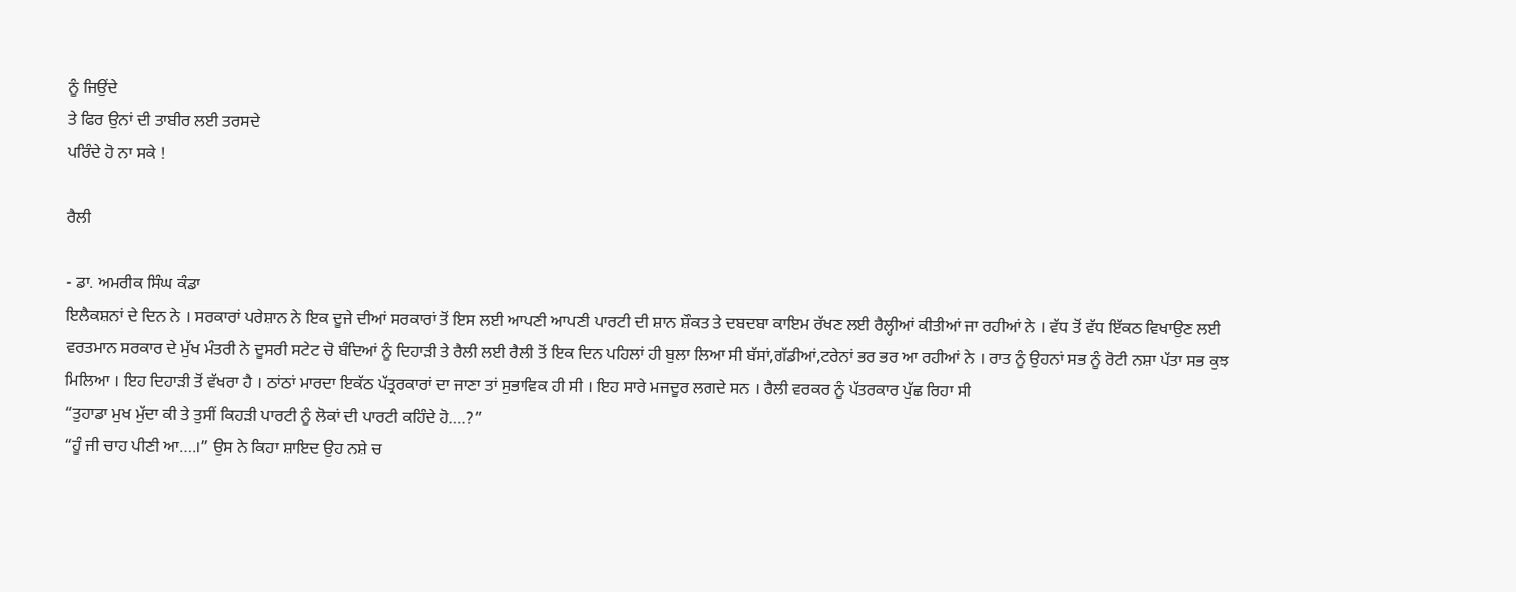ਨੂੰ ਜਿਉਂਦੇ
ਤੇ ਫਿਰ ਉਨਾਂ ਦੀ ਤਾਬੀਰ ਲਈ ਤਰਸਦੇ
ਪਰਿੰਦੇ ਹੋ ਨਾ ਸਕੇ !

ਰੈਲੀ

- ਡਾ. ਅਮਰੀਕ ਸਿੰਘ ਕੰਡਾ
ਇਲੈਕਸ਼ਨਾਂ ਦੇ ਦਿਨ ਨੇ । ਸਰਕਾਰਾਂ ਪਰੇਸ਼ਾਨ ਨੇ ਇਕ ਦੂਜੇ ਦੀਆਂ ਸਰਕਾਰਾਂ ਤੋਂ ਇਸ ਲਈ ਆਪਣੀ ਆਪਣੀ ਪਾਰਟੀ ਦੀ ਸ਼ਾਨ ਸ਼ੌਕਤ ਤੇ ਦਬਦਬਾ ਕਾਇਮ ਰੱਖਣ ਲਈ ਰੈਲ੍ਹੀਆਂ ਕੀਤੀਆਂ ਜਾ ਰਹੀਆਂ ਨੇ । ਵੱਧ ਤੋਂ ਵੱਧ ਇੱਕਠ ਵਿਖਾਉਣ ਲਈ ਵਰਤਮਾਨ ਸਰਕਾਰ ਦੇ ਮੁੱਖ ਮੰਤਰੀ ਨੇ ਦੂਸਰੀ ਸਟੇਟ ਚੋ ਬੰਦਿਆਂ ਨੂੰ ਦਿਹਾੜੀ ਤੇ ਰੈਲੀ ਲਈ ਰੈਲੀ ਤੋਂ ਇਕ ਦਿਨ ਪਹਿਲਾਂ ਹੀ ਬੁਲਾ ਲਿਆ ਸੀ ਬੱਸਾਂ,ਗੱਡੀਆਂ,ਟਰੇਨਾਂ ਭਰ ਭਰ ਆ ਰਹੀਆਂ ਨੇ । ਰਾਤ ਨੂੰ ਉਹਨਾਂ ਸਭ ਨੂੰ ਰੋਟੀ ਨਸ਼ਾ ਪੱਤਾ ਸਭ ਕੁਝ ਮਿਲਿਆ । ਇਹ ਦਿਹਾੜੀ ਤੋਂ ਵੱਖਰਾ ਹੈ । ਠਾਂਠਾਂ ਮਾਰਦਾ ਇਕੱਠ ਪੱਤ੍ਰਰਕਾਰਾਂ ਦਾ ਜਾਣਾ ਤਾਂ ਸੁਭਾਵਿਕ ਹੀ ਸੀ । ਇਹ ਸਾਰੇ ਮਜਦੂਰ ਲਗਦੇ ਸਨ । ਰੈਲੀ ਵਰਕਰ ਨੂੰ ਪੱਤਰਕਾਰ ਪੁੱਛ ਰਿਹਾ ਸੀ
“ਤੁਹਾਡਾ ਮੁਖ ਮੁੱਦਾ ਕੀ ਤੇ ਤੁਸੀਂ ਕਿਹੜੀ ਪਾਰਟੀ ਨੂੰ ਲੋਕਾਂ ਦੀ ਪਾਰਟੀ ਕਹਿੰਦੇ ਹੋ….?”
“ਹੂੰ ਜੀ ਚਾਹ ਪੀਣੀ ਆ….।” ਉਸ ਨੇ ਕਿਹਾ ਸ਼ਾਇਦ ਉਹ ਨਸ਼ੇ ਚ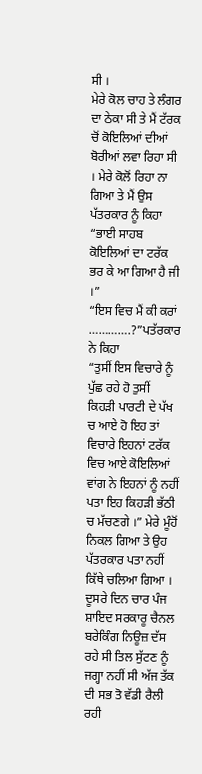ਸੀ ।
ਮੇਰੇ ਕੋਲ ਚਾਹ ਤੇ ਲੰਗਰ ਦਾ ਠੇਕਾ ਸੀ ਤੇ ਮੈਂ ਟੱਰਕ ਚੋਂ ਕੋਇਲਿਆਂ ਦੀਆਂ ਬੋਰੀਆਂ ਲਵਾ ਰਿਹਾ ਸੀ । ਮੇਰੇ ਕੋਲੋਂ ਰਿਹਾ ਨਾ ਗਿਆ ਤੇ ਮੈਂ ਉਸ ਪੱਤਰਕਾਰ ਨੂੰ ਕਿਹਾ
“ਭਾਈ ਸਾਹਬ ਕੋਇਲਿਆਂ ਦਾ ਟਰੱਕ ਭਰ ਕੇ ਆ ਗਿਆ ਹੈ ਜੀ ।”
“ਇਸ ਵਿਚ ਮੈਂ ਕੀ ਕਰਾਂ ………….?”ਪਤੱਰਕਾਰ ਨੇ ਕਿਹਾ
“ਤੁਸੀਂ ਇਸ ਵਿਚਾਰੇ ਨੂੰ ਪੁੱਛ ਰਹੇ ਹੋ ਤੁਸੀਂ ਕਿਹੜੀ ਪਾਰਟੀ ਦੇ ਪੱਖ ਚ ਆਏ ਹੋ ਇਹ ਤਾਂ ਵਿਚਾਰੇ ਇਹਨਾਂ ਟਰੱਕ ਵਿਚ ਆਏ ਕੋਇਲਿਆਂ ਵਾਂਗ ਨੇ ਇਹਨਾਂ ਨੂੰ ਨਹੀਂ ਪਤਾ ਇਹ ਕਿਹੜੀ ਭੱਠੀ ਚ ਮੱਚਣਗੇ ।” ਮੇਰੇ ਮੂੰਹੋਂ ਨਿਕਲ ਗਿਆ ਤੇ ਉਹ ਪੱਤਰਕਾਰ ਪਤਾ ਨਹੀਂ ਕਿੱਥੇ ਚਲਿਆ ਗਿਆ । ਦੂਸਰੇ ਦਿਨ ਚਾਰ ਪੰਜ ਸ਼ਾਇਦ ਸਰਕਾਰੂ ਚੈਨਲ ਬਰੇਕਿੰਗ ਨਿਊਜ਼ ਦੱਸ ਰਹੇ ਸੀ ਤਿਲ ਸੁੱਟਣ ਨੂੰ ਜਗ੍ਹਾ ਨਹੀਂ ਸੀ ਅੱਜ ਤੱਕ ਦੀ ਸਭ ਤੋ ਵੱਡੀ ਰੈਲੀ ਰਹੀ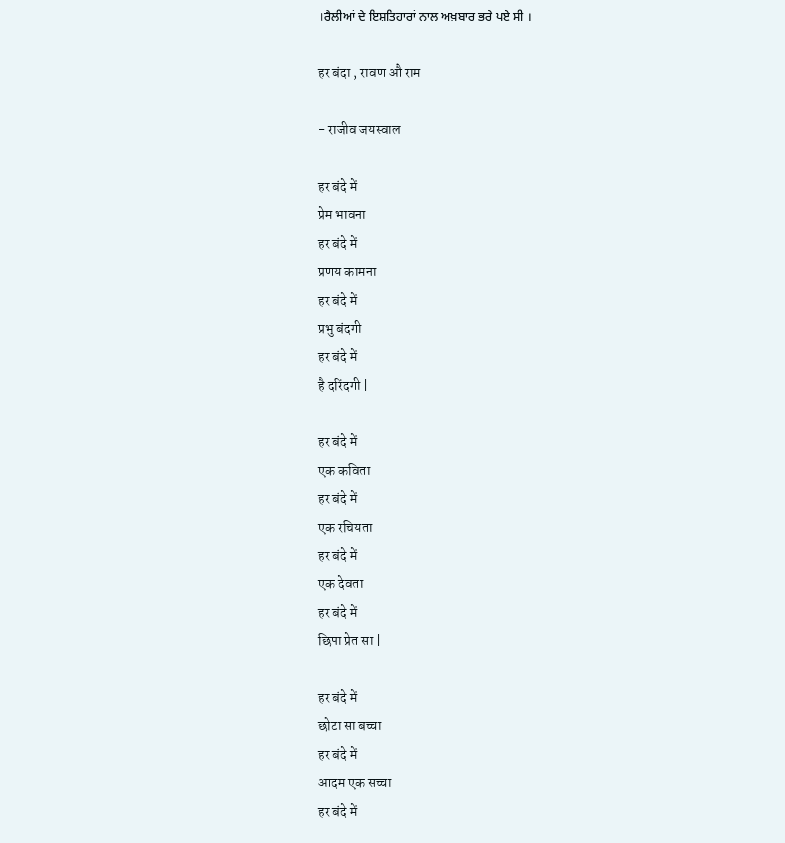।ਰੈਲੀਆਂ ਦੇ ਇਸ਼ਤਿਹਾਰਾਂ ਨਾਲ ਅਖ਼ਬਾਰ ਭਰੇ ਪਏ ਸੀ ।

हर बंदा , रावण औ राम

- राजीव जयस्वाल

हर बंदे में
प्रेम भावना
हर बंदे में
प्रणय कामना
हर बंदे में
प्रभु बंदगी
हर बंदे में
है दरिंदगी |

हर बंदे में
एक कविता
हर बंदे में
एक रचियता
हर बंदे में
एक देवता
हर बंदे में
छिपा प्रेत सा |

हर बंदे में
छोटा सा बच्चा
हर बंदे में
आदम एक सच्चा
हर बंदे में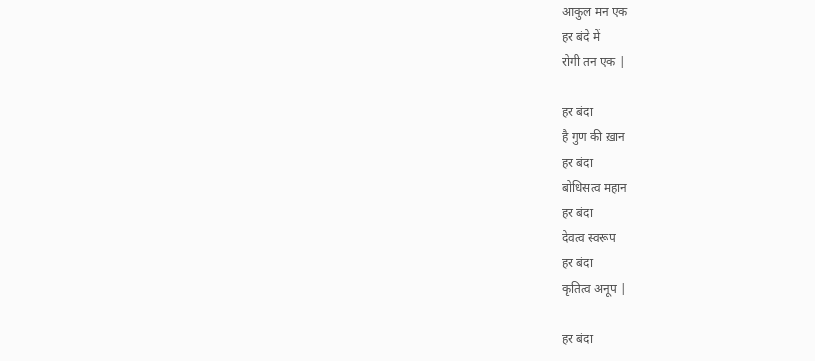आकुल मन एक
हर बंदे में
रोगी तन एक |

हर बंदा
है गुण की ख़ान
हर बंदा
बोधिसत्व महान
हर बंदा
देवत्व स्वरूप
हर बंदा
कृतित्व अनूप |

हर बंदा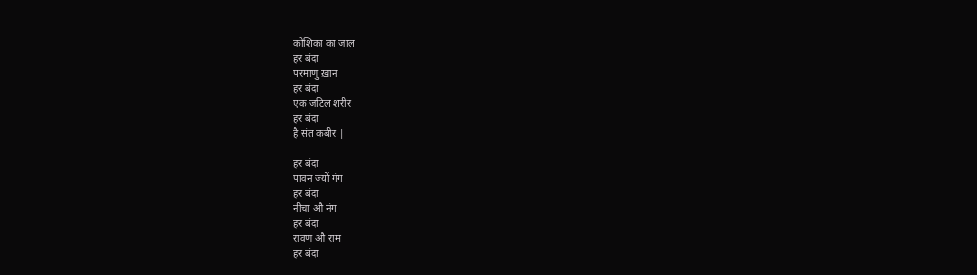कोशिका का जाल
हर बंदा
परमाणु ख़ान
हर बंदा
एक जटिल शरीर
हर बंदा
है संत कबीर |

हर बंदा
पावन ज्यों गंग
हर बंदा
नीचा औ नंग
हर बंदा
रावण औ राम
हर बंदा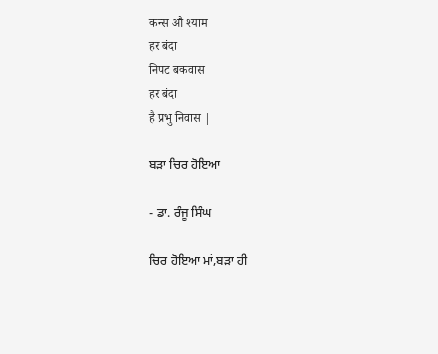कन्स औ श्याम
हर बंदा
निपट बकवास
हर बंदा
है प्रभु निवास |

ਬੜਾ ਚਿਰ ਹੋਇਆ

- ਡਾ. ਰੰਜੂ ਸਿੰਘ

ਚਿਰ ਹੋਇਆ ਮਾਂ,ਬੜਾ ਹੀ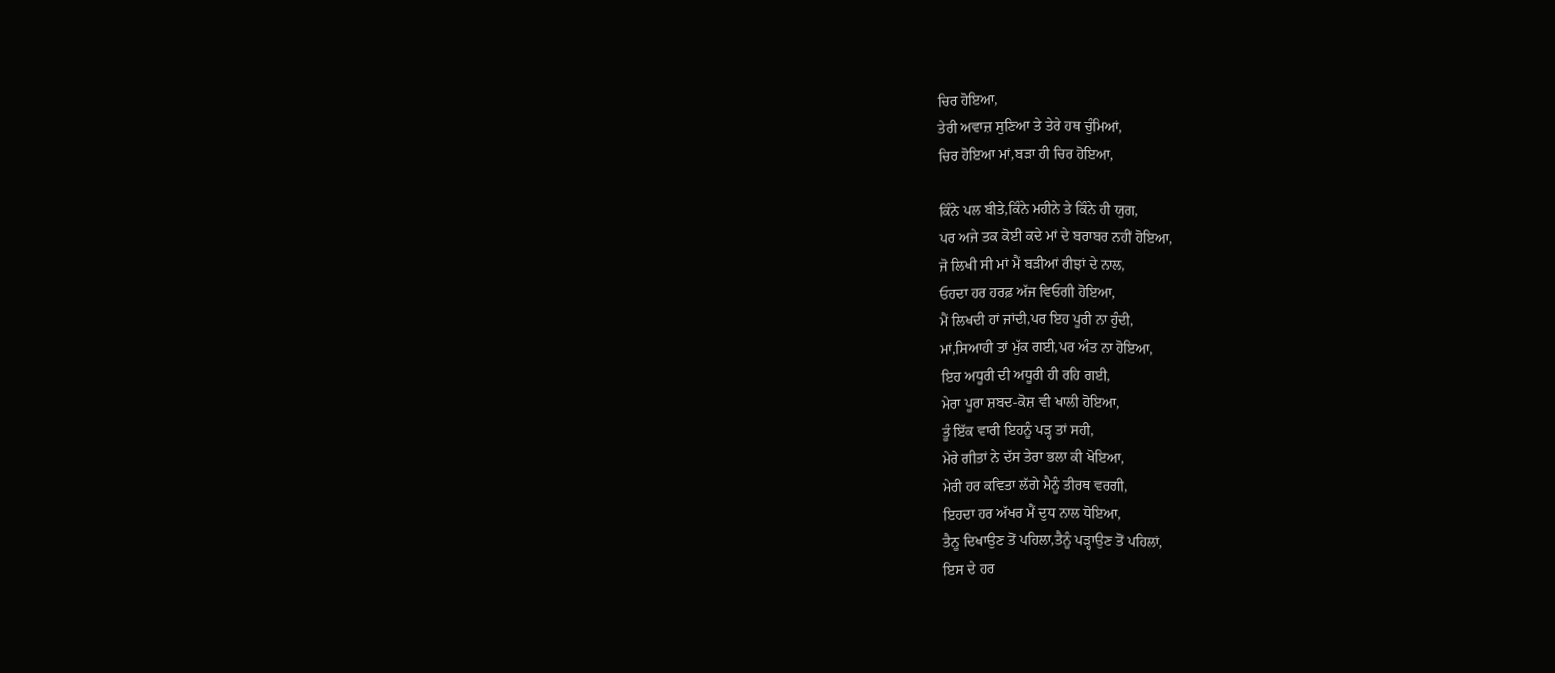ਚਿਰ ਹੋਇਆ,
ਤੇਰੀ ਅਵਾਜ਼ ਸੁਣਿਆ ਤੇ ਤੇਰੇ ਹਥ ਚੁੰਮਿਆਂ,
ਚਿਰ ਹੋਇਆ ਮਾਂ,ਬੜਾ ਹੀ ਚਿਰ ਹੋਇਆ,

ਕਿੰਨੇ ਪਲ ਬੀਤੇ,ਕਿੰਨੇ ਮਹੀਨੇ ਤੇ ਕਿੰਨੇ ਹੀ ਯੁਗ,
ਪਰ ਅਜੇ ਤਕ ਕੋਈ ਕਦੇ ਮਾਂ ਦੇ ਬਰਾਬਰ ਨਹੀਂ ਹੋਇਆ,
ਜੋ ਲਿਖੀ ਸੀ ਮਾਂ ਮੈਂ ਬੜੀਆਂ ਰੀਝਾਂ ਦੇ ਨਾਲ,
ਓਹਦਾ ਹਰ ਹਰਫ਼ ਅੱਜ ਵਿਓਗੀ ਹੋਇਆ,
ਮੈਂ ਲਿਖਦੀ ਹਾਂ ਜਾਂਦੀ,ਪਰ ਇਹ ਪੂਰੀ ਨਾ ਹੁੰਦੀ,
ਮਾਂ,ਸਿਆਹੀ ਤਾਂ ਮੁੱਕ ਗਈ,ਪਰ ਅੰਤ ਨਾ ਹੋਇਆ,
ਇਹ ਅਧੂਰੀ ਦੀ ਅਧੂਰੀ ਹੀ ਰਹਿ ਗਈ,
ਮੇਰਾ ਪੂਰਾ ਸ਼ਬਦ-ਕੋਸ਼ ਵੀ ਖਾਲੀ ਹੋਇਆ,
ਤੂੰ ਇੱਕ ਵਾਰੀ ਇਹਨੂੰ ਪੜ੍ਹ ਤਾਂ ਸਹੀ,
ਮੇਰੇ ਗੀਤਾਂ ਨੇ ਦੱਸ ਤੇਰਾ ਭਲਾ ਕੀ ਖੋਇਆ,
ਮੇਰੀ ਹਰ ਕਵਿਤਾ ਲੱਗੇ ਮੈਨੂੰ ਤੀਰਥ ਵਰਗੀ,
ਇਹਦਾ ਹਰ ਅੱਖਰ ਮੈਂ ਦੁਧ ਨਾਲ ਧੋਇਆ,
ਤੈਨੂ ਦਿਖਾਉਣ ਤੋਂ ਪਹਿਲਾ,ਤੈਨੂੰ ਪੜ੍ਹਾਉਣ ਤੋਂ ਪਹਿਲਾਂ,
ਇਸ ਦੇ ਹਰ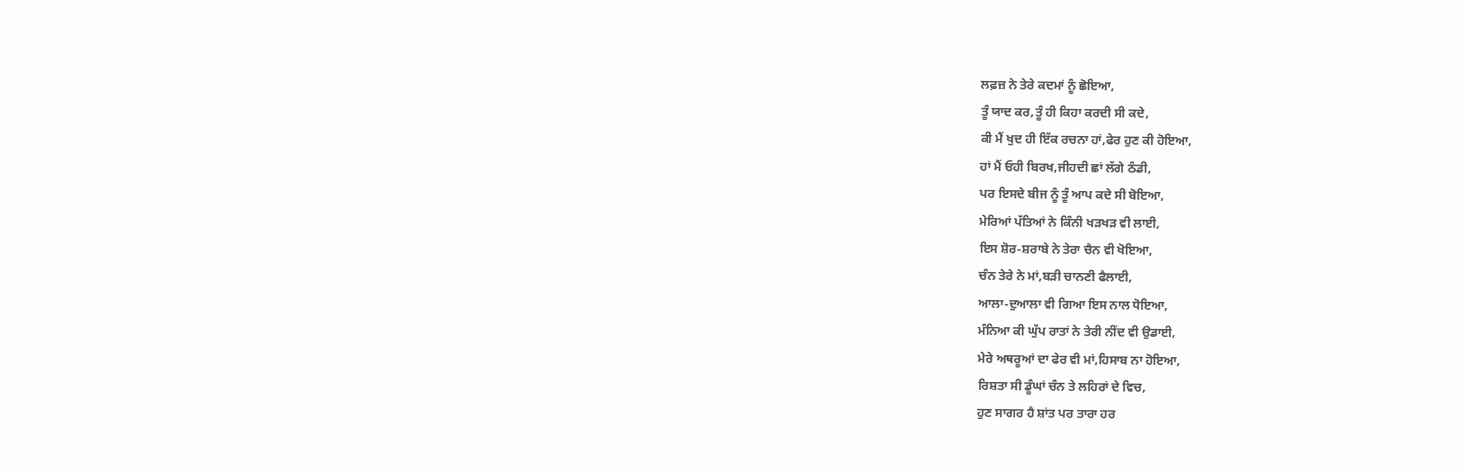ਲਫ਼ਜ਼ ਨੇ ਤੇਰੇ ਕਦਮਾਂ ਨੂੰ ਛੋਇਆ,
ਤੂੰ ਯਾਦ ਕਰ,ਤੂੰ ਹੀ ਕਿਹਾ ਕਰਦੀ ਸੀ ਕਦੇ,
ਕੀ ਮੈਂ ਖੁਦ ਹੀ ਇੱਕ ਰਚਨਾ ਹਾਂ,ਫੇਰ ਹੁਣ ਕੀ ਹੋਇਆ,
ਹਾਂ ਮੈਂ ਓਹੀ ਬਿਰਖ,ਜੀਹਦੀ ਛਾਂ ਲੱਗੇ ਠੰਡੀ,
ਪਰ ਇਸਦੇ ਬੀਜ ਨੂੰ ਤੂੰ ਆਪ ਕਦੇ ਸੀ ਬੋਇਆ,
ਮੇਰਿਆਂ ਪੱਤਿਆਂ ਨੇ ਕਿੰਨੀ ਖੜਖੜ ਵੀ ਲਾਈ,
ਇਸ ਸ਼ੋਰ-ਸ਼ਰਾਬੇ ਨੇ ਤੇਰਾ ਚੈਨ ਵੀ ਖੋਇਆ,
ਚੰਨ ਤੇਰੇ ਨੇ ਮਾਂ,ਬੜੀ ਚਾਨਣੀ ਫੈਲਾਈ,
ਆਲਾ-ਦੁਆਲਾ ਵੀ ਗਿਆ ਇਸ ਨਾਲ ਧੋਇਆ,
ਮੰਨਿਆ ਕੀ ਘੁੱਪ ਰਾਤਾਂ ਨੇ ਤੇਰੀ ਨੀਂਦ ਵੀ ਉਡਾਈ,
ਮੇਰੇ ਅਥਰੂਆਂ ਦਾ ਫੇਰ ਵੀ ਮਾਂ,ਹਿਸਾਬ ਨਾ ਹੋਇਆ,
ਰਿਸ਼ਤਾ ਸੀ ਡੂੰਘਾਂ ਚੰਨ ਤੇ ਲਹਿਰਾਂ ਦੇ ਵਿਚ,
ਹੁਣ ਸਾਗਰ ਹੈ ਸ਼ਾਂਤ ਪਰ ਤਾਰਾ ਹਰ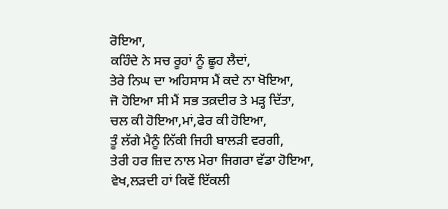ਰੋਇਆ,
ਕਹਿੰਦੇ ਨੇ ਸਚ ਰੂਹਾਂ ਨੂੰ ਛੂਹ ਲੈਦਾਂ,
ਤੇਰੇ ਨਿਘ ਦਾ ਅਹਿਸਾਸ ਮੈਂ ਕਦੇ ਨਾ ਖੋਇਆ,
ਜੋ ਹੋਇਆ ਸੀ ਮੈਂ ਸਭ ਤਕ਼ਦੀਰ ਤੇ ਮੜ੍ਹ ਦਿੱਤਾ,
ਚਲ ਕੀ ਹੋਇਆ,ਮਾਂ,ਫੇਰ ਕੀ ਹੋਇਆ,
ਤੂੰ ਲੱਗੇ ਮੈਨੂੰ ਨਿੱਕੀ ਜਿਹੀ ਬਾਲੜੀ ਵਰਗੀ,
ਤੇਰੀ ਹਰ ਜ਼ਿਦ ਨਾਲ ਮੇਰਾ ਜਿਗਰਾ ਵੱਡਾ ਹੋਇਆ,
ਵੇਖ,ਲੜਦੀ ਹਾਂ ਕਿਵੇਂ ਇੱਕਲੀ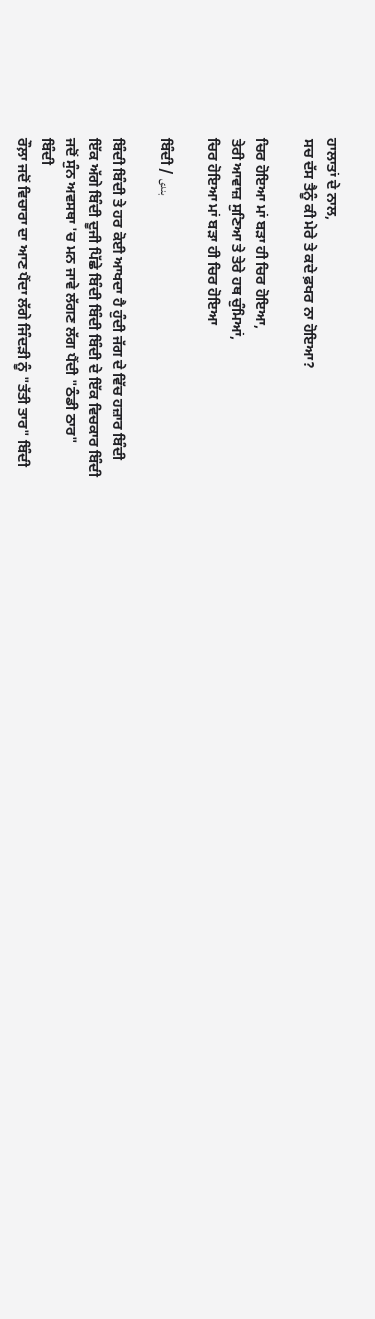ਹਾਲਾਤਾਂ ਦੇ ਨਾਲ,
ਸਚ ਦੱਸ ਤੈਨੂੰ ਕੀ ਮੇਰੇ ਤੇ ਕਦੇ ਫ਼ਖਰ ਨਾ ਹੋਇਆ?

ਚਿਰ ਹੋਇਆ ਮਾਂ ਬੜਾ ਹੀ ਚਿਰ ਹੋਇਆ,
ਤੇਰੀ ਆਵਾਜ਼ ਸੁਣਿਆ ਤੇ ਤੇਰੇ ਹਥ ਚੁੰਮਿਆਂ,
ਚਿਰ ਹੋਇਆ ਮਾਂ ਬੜਾ ਹੀ ਚਿਰ ਹੋਇਆ

ਬਿੰਦੀ / بندی

ਬਿੰਦੀ ਬਿੰਦੀ ਤੇ ਹਰ ਕੋਈ ਆਖਦਾ ਹੈ ਹੁੰਦੀ ਜੱਗ ਦੇ ਵਿੱਚ ਹਜ਼ਾਰ ਬਿੰਦੀ
ਇੱਕ ਅੱਗੇ ਬਿੰਦੀ ਦੂਜੀ ਪਿੱਛੇ ਬਿੰਦੀ ਬਿੰਦੀ ਬਿੰਦੀ ਦੇ ਇੱਕ ਵਿਚਕਾਰ ਬਿੰਦੀ
ਜਦੋਂ ਸੁੰਨ ਅਵਸਥਾ 'ਚ ਮਨ ਜਾਵੇ ਲੱਗਣ ਲੱਗ ਪੈਂਦੀ "ਠੰਡੀ ਠਾਰ"
ਬਿੰਦੀ
ਰੌਲ਼ਾ ਜਦੋਂ ਵਿਚਾਰਾ ਦਾ ਆਣ ਪੈਂਦਾ ਲੱਗੇ ਜਿੰਦੜੀ ਨੂੰ "ਤੱਤੀ ਤਾਰ" ਬਿੰਦੀ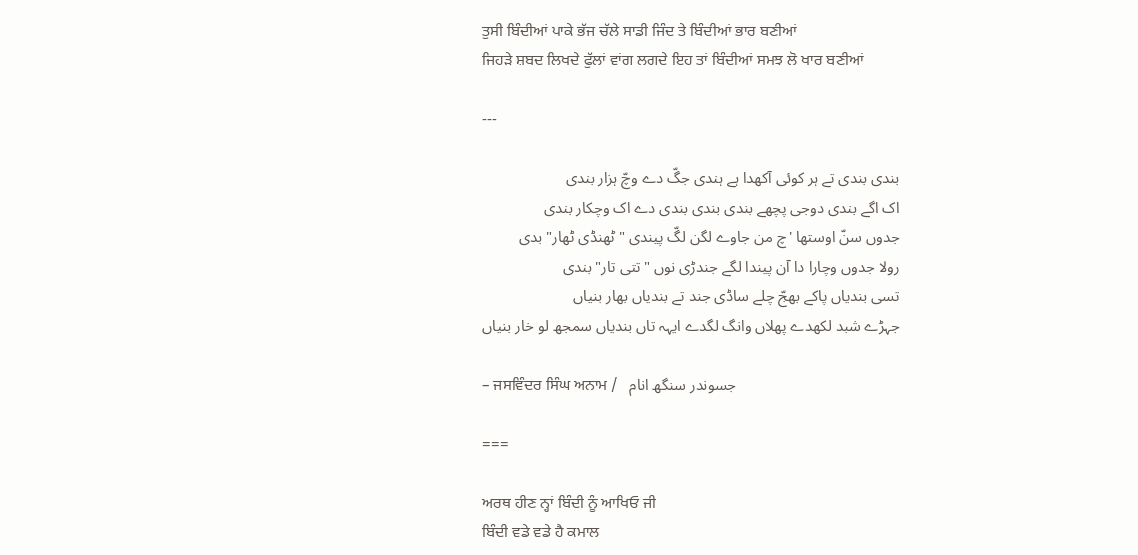ਤੁਸੀ ਬਿੰਦੀਆਂ ਪਾਕੇ ਭੱਜ ਚੱਲੇ ਸਾਡੀ ਜਿੰਦ ਤੇ ਬਿੰਦੀਆਂ ਭਾਰ ਬਣੀਆਂ
ਜਿਹੜੇ ਸ਼ਬਦ ਲਿਖਦੇ ਫੁੱਲਾਂ ਵਾਂਗ ਲਗਦੇ ਇਹ ਤਾਂ ਬਿੰਦੀਆਂ ਸਮਝ ਲੋ ਖਾਰ ਬਣੀਆਂ

---

بندی بندی تے ہر کوئی آکھدا ہے ہندی جگّ دے وچّ ہزار بندی
اک اگے بندی دوجی پچھے بندی بندی بندی دے اک وچکار بندی
جدوں سنّ اوستھا 'چ من جاوے لگن لگّ پیندی "ٹھنڈی ٹھار" بدی
رولا جدوں وچارا دا آن پیندا لگے جندڑی نوں "تتی تار" بندی
تسی بندیاں پاکے بھجّ چلے ساڈی جند تے بندیاں بھار بنیاں
جہڑے شبد لکھدے پھلاں وانگ لگدے ایہہ تاں بندیاں سمجھ لو خار بنیاں

– ਜਸਵਿੰਦਰ ਸਿੰਘ ਅਨਾਮ /   جسوندر سنگھ انام

===

ਅਰਥ ਹੀਣ ਨ੍ਹਾਂ ਬਿੰਦੀ ਨੂੰ ਆਖਿਓ ਜੀ
ਬਿੰਦੀ ਵਡੇ ਵਡੇ ਹੈ ਕਮਾਲ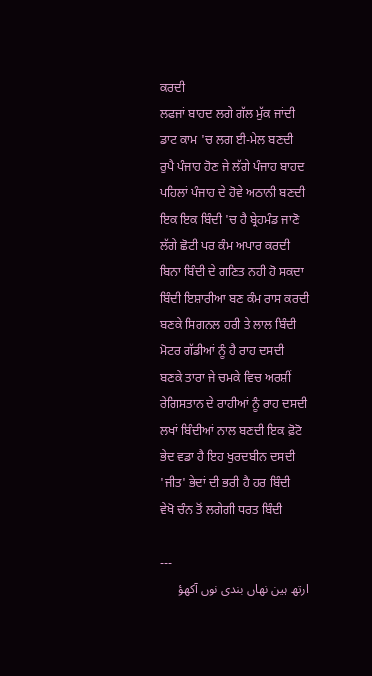ਕਰਦੀ
ਲਫਜਾਂ ਬਾਹਦ ਲਗੇ ਗੱਲ ਮੁੱਕ ਜਾਂਦੀ
ਡਾਟ ਕਾਮ 'ਚ ਲਗ ਈ-ਮੇਲ ਬਣਦੀ
ਰੁਪੈ ਪੰਜਾਹ ਹੋਣ ਜੇ ਲੱਗੇ ਪੰਜਾਹ ਬਾਹਦ
ਪਹਿਲਾਂ ਪੰਜਾਹ ਦੇ ਹੋਵੇ ਅਠਾਨੀ ਬਣਦੀ
ਇਕ ਇਕ ਬਿੰਦੀ 'ਚ ਹੈ ਬ੍ਰੇਹਮੰਡ ਜਾਣੋ
ਲੱਗੇ ਛੋਟੀ ਪਰ ਕੰਮ ਅਪਾਰ ਕਰਦੀ
ਬਿਨਾ ਬਿੰਦੀ ਦੇ ਗਣਿਤ ਨਹੀ ਹੋ ਸਕਦਾ
ਬਿੰਦੀ ਇਸ਼ਾਰੀਆ ਬਣ ਕੰਮ ਰਾਸ ਕਰਦੀ
ਬਣਕੇ ਸਿਗਨਲ ਹਰੀ ਤੇ ਲਾਲ ਬਿੰਦੀ
ਮੋਟਰ ਗੱਡੀਆਂ ਨੂੰ ਹੈ ਰਾਹ ਦਸਦੀ
ਬਣਕੇ ਤਾਰਾ ਜੇ ਚਮਕੇ ਵਿਚ ਅਰਸ਼ੀਂ
ਰੇਗਿਸਤਾਨ ਦੇ ਰਾਹੀਆਂ ਨੂੰ ਰਾਹ ਦਸਦੀ
ਲਖਾਂ ਬਿੰਦੀਆਂ ਨਾਲ ਬਣਦੀ ਇਕ ਫ਼ੋਟੋ
ਭੇਦ ਵਡਾ ਹੈ ਇਹ ਖੁਰਦਬੀਨ ਦਸਦੀ
'ਜੀਤ' ਭੇਦਾਂ ਦੀ ਭਰੀ ਹੈ ਹਰ ਬਿੰਦੀ
ਵੇਖੋ ਚੰਨ ਤੋਂ ਲਗੇਗੀ ਧਰਤ ਬਿੰਦੀ

---
ارتھ ہین نھاں بندی نوں آکھؤ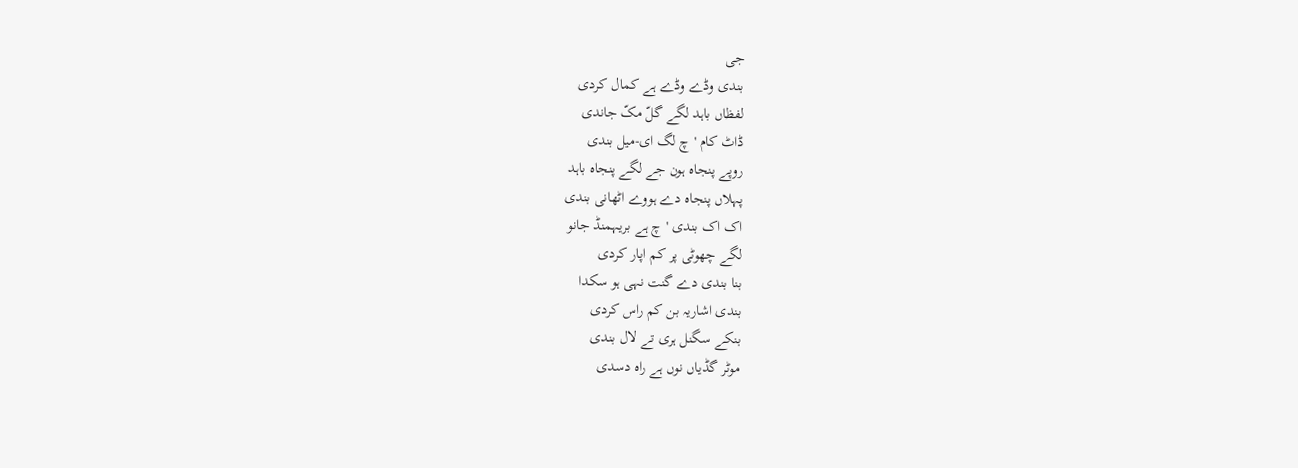جی
بندی وڈے وڈے ہے کمال کردی
لفظاں باہد لگے گلّ مکّ جاندی
ڈاٹ کام 'چ لگ ای-میل بندی
روپے پنجاہ ہون جے لگے پنجاہ باہد
پہلاں پنجاہ دے ہووے اٹھانی بندی
اک اک بندی 'چ ہے بریہمنڈ جانو
لگے چھوٹی پر کم اپار کردی
بنا بندی دے گنت نہی ہو سکدا
بندی اشاریہ بن کم راس کردی
بنکے سگنل ہری تے لال بندی
موٹر گڈیاں نوں ہے راہ دسدی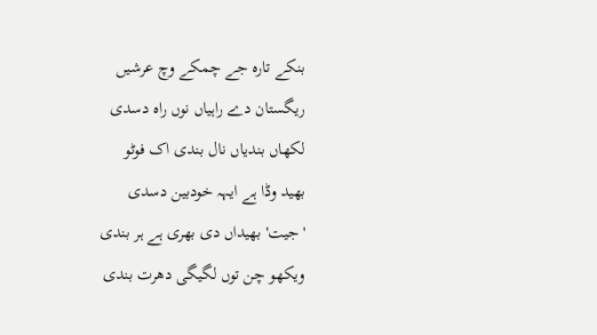بنکے تارہ جے چمکے وچ عرشیں
ریگستان دے راہیاں نوں راہ دسدی
لکھاں بندیاں نال بندی اک فوٹو
بھید وڈا ہے ایہہ خودبین دسدی
'جیت' بھیداں دی بھری ہے ہر بندی
ویکھو چن توں لگیگی دھرت بندی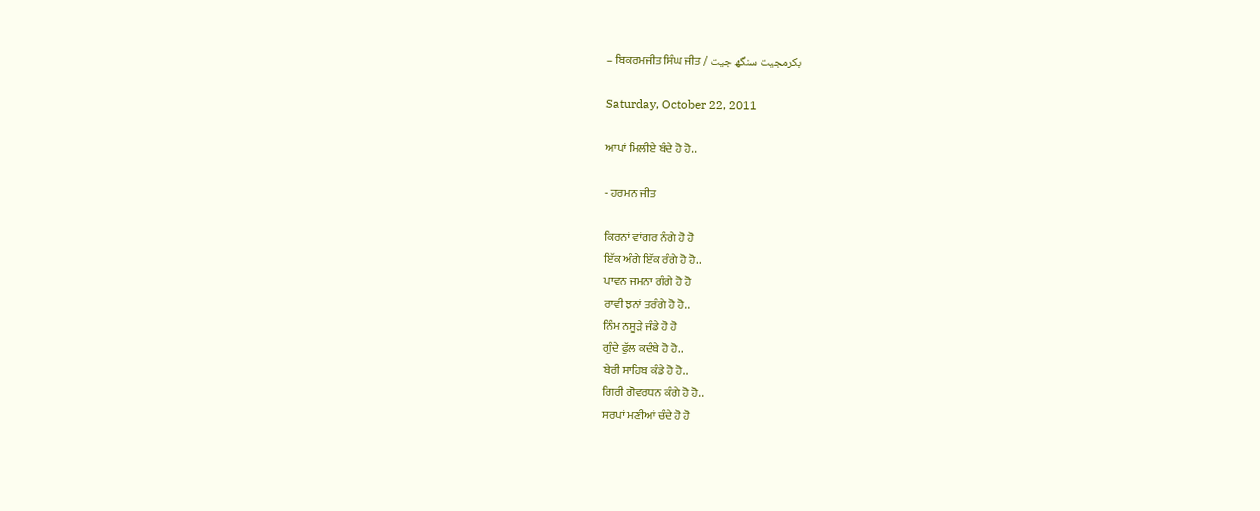– ਬਿਕਰਮਜੀਤ ਸਿੰਘ ਜੀਤ / بکرمجیت سنگھ جیت

Saturday, October 22, 2011

ਆਪਾਂ ਮਿਲੀਏ ਬੰਦੇ ਹੋ ਹੋ..

- ਹਰਮਨ ਜੀਤ

ਕਿਰਨਾਂ ਵਾਂਗਰ ਨੰਗੇ ਹੋ ਹੋ
ਇੱਕ ਅੰਗੇ ਇੱਕ ਰੰਗੇ ਹੋ ਹੋ..
ਪਾਵਨ ਜਮਨਾ ਗੰਗੇ ਹੋ ਹੋ
ਰਾਵੀ ਝਨਾਂ ਤਰੰਗੇ ਹੋ ਹੋ..
ਨਿੰਮ ਨਸੂੜੇ ਜੰਡੇ ਹੋ ਹੋ
ਗੁੰਦੇ ਫੁੱਲ ਕਦੰਬੇ ਹੋ ਹੋ..
ਬੇਰੀ ਸਾਹਿਬ ਕੰਡੇ ਹੋ ਹੋ..
ਗਿਰੀ ਗੋਵਰਧਨ ਕੰਗੇ ਹੋ ਹੋ..
ਸਰਪਾਂ ਮਣੀਆਂ ਚੰਦੇ ਹੋ ਹੋ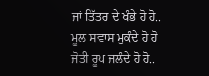ਜਾਂ ਤਿੱਤਰ ਦੇ ਖੰਭੇ ਹੋ ਹੋ..
ਮੂਲ ਸਵਾਸ ਮੁਕੰਦੇ ਹੋ ਹੋ
ਜੋਤੀ ਰੂਪ ਜਲੰਦੇ ਹੋ ਹੋ..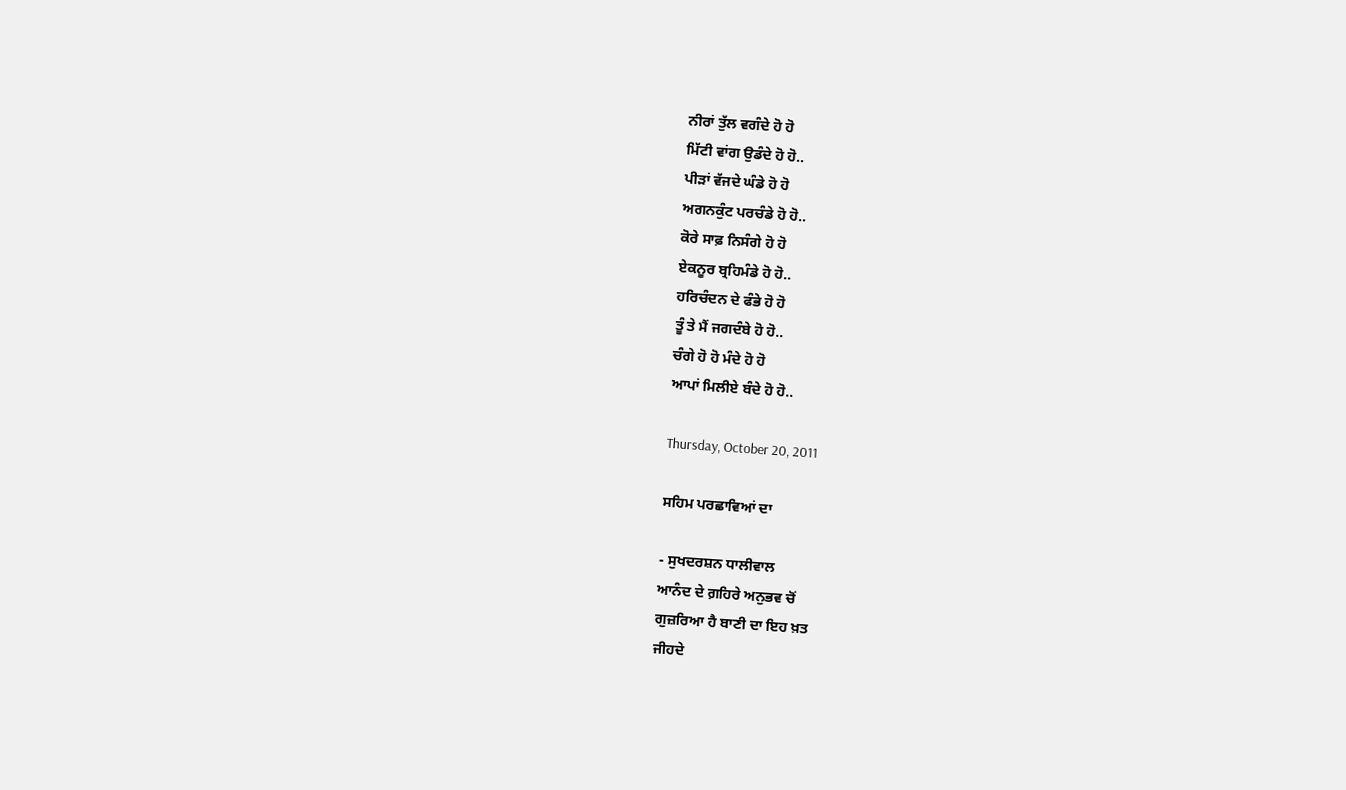ਨੀਰਾਂ ਤੁੱਲ ਵਗੰਦੇ ਹੋ ਹੋ
ਮਿੱਟੀ ਵਾਂਗ ਉਡੰਦੇ ਹੋ ਹੋ..
ਪੀੜਾਂ ਵੱਜਦੇ ਘੰਡੇ ਹੋ ਹੋ
ਅਗਨਕੁੰਟ ਪਰਚੰਡੇ ਹੋ ਹੋ..
ਕੋਰੇ ਸਾਫ਼ ਨਿਸੰਗੇ ਹੋ ਹੋ
ਏਕਨੂਰ ਬ੍ਰਹਿਮੰਡੇ ਹੋ ਹੋ..
ਹਰਿਚੰਦਨ ਦੇ ਫੰਭੇ ਹੋ ਹੋ
ਤੂੰ ਤੇ ਮੈਂ ਜਗਦੰਬੇ ਹੋ ਹੋ..
ਚੰਗੇ ਹੋ ਹੋ ਮੰਦੇ ਹੋ ਹੋ
ਆਪਾਂ ਮਿਲੀਏ ਬੰਦੇ ਹੋ ਹੋ..

Thursday, October 20, 2011

ਸਹਿਮ ਪਰਛਾਵਿਆਂ ਦਾ

- ਸੁਖਦਰਸ਼ਨ ਧਾਲੀਵਾਲ
ਆਨੰਦ ਦੇ ਗ਼ਹਿਰੇ ਅਨੁਭਵ ਚੋਂ
ਗੁਜ਼ਰਿਆ ਹੈ ਬਾਣੀ ਦਾ ਇਹ ਖ਼ਤ
ਜੀਹਦੇ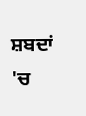ਸ਼ਬਦਾਂ 'ਚ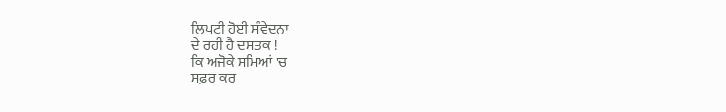ਲਿਪਟੀ ਹੋਈ ਸੰਵੇਦਨਾ
ਦੇ ਰਹੀ ਹੈ ਦਸਤਕ !
ਕਿ ਅਜੋਕੇ ਸਮਿਆਂ 'ਚ
ਸਫ਼ਰ ਕਰ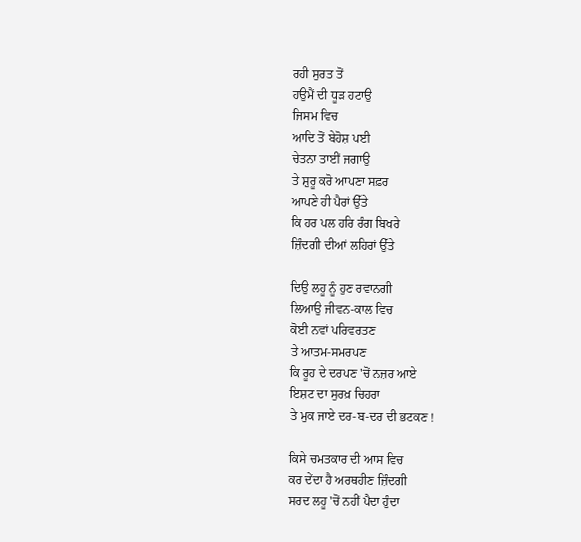ਰਹੀ ਸੁਰਤ ਤੋਂ
ਹਉਮੈਂ ਦੀ ਧੂੜ ਹਟਾਉ
ਜਿਸਮ ਵਿਚ
ਆਦਿ ਤੋਂ ਬੇਹੋਸ਼ ਪਈ
ਚੇਤਨਾ ਤਾਈਂ ਜਗਾਉ
ਤੇ ਸ਼ੁਰੂ ਕਰੋ ਆਪਣਾ ਸਫ਼ਰ
ਆਪਣੇ ਹੀ ਪੈਰਾਂ ਉੱਤੇ
ਕਿ ਹਰ ਪਲ ਹਰਿ ਰੰਗ ਬਿਖਰੇ
ਜ਼ਿੰਦਗੀ ਦੀਆਂ ਲਹਿਰਾਂ ਉੱਤੇ

ਦਿਉ ਲਹੂ ਨੂੰ ਹੁਣ ਰਵਾਨਗੀ
ਲਿਆਉ ਜੀਵਨ-ਕਾਲ ਵਿਚ
ਕੋਈ ਨਵਾਂ ਪਰਿਵਰਤਣ
ਤੇ ਆਤਮ-ਸਮਰਪਣ
ਕਿ ਰੂਹ ਦੇ ਦਰਪਣ 'ਚੋਂ ਨਜ਼ਰ ਆਏ
ਇਸ਼ਟ ਦਾ ਸੁਰਖ਼ ਚਿਹਰਾ
ਤੇ ਮੁਕ ਜਾਏ ਦਰ-ਬ-ਦਰ ਦੀ ਭਟਕਣ !

ਕਿਸੇ ਚਮਤਕਾਰ ਦੀ ਆਸ ਵਿਚ
ਕਰ ਦੇਂਦਾ ਹੈ ਅਰਥਹੀਣ ਜ਼ਿੰਦਗੀ
ਸਰਦ ਲਹੂ 'ਚੋਂ ਨਹੀਂ ਪੈਦਾ ਹੁੰਦਾ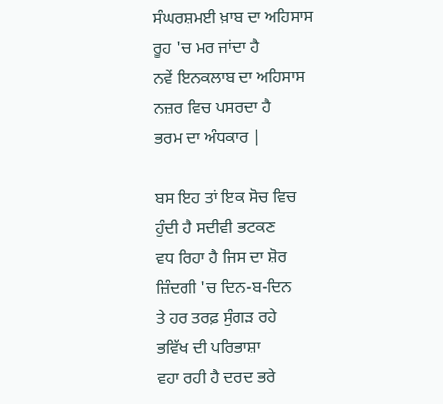ਸੰਘਰਸ਼ਮਈ ਖ਼ਾਬ ਦਾ ਅਹਿਸਾਸ
ਰੂਹ 'ਚ ਮਰ ਜਾਂਦਾ ਹੈ
ਨਵੇਂ ਇਨਕਲਾਬ ਦਾ ਅਹਿਸਾਸ
ਨਜ਼ਰ ਵਿਚ ਪਸਰਦਾ ਹੈ
ਭਰਮ ਦਾ ਅੰਧਕਾਰ |

ਬਸ ਇਹ ਤਾਂ ਇਕ ਸੋਚ ਵਿਚ
ਹੁੰਦੀ ਹੈ ਸਦੀਵੀ ਭਟਕਣ
ਵਧ ਰਿਹਾ ਹੈ ਜਿਸ ਦਾ ਸ਼ੋਰ
ਜ਼ਿੰਦਗੀ 'ਚ ਦਿਨ-ਬ-ਦਿਨ
ਤੇ ਹਰ ਤਰਫ਼ ਸੁੰਗੜ ਰਹੇ
ਭਵਿੱਖ ਦੀ ਪਰਿਭਾਸ਼ਾ
ਵਹਾ ਰਹੀ ਹੈ ਦਰਦ ਭਰੇ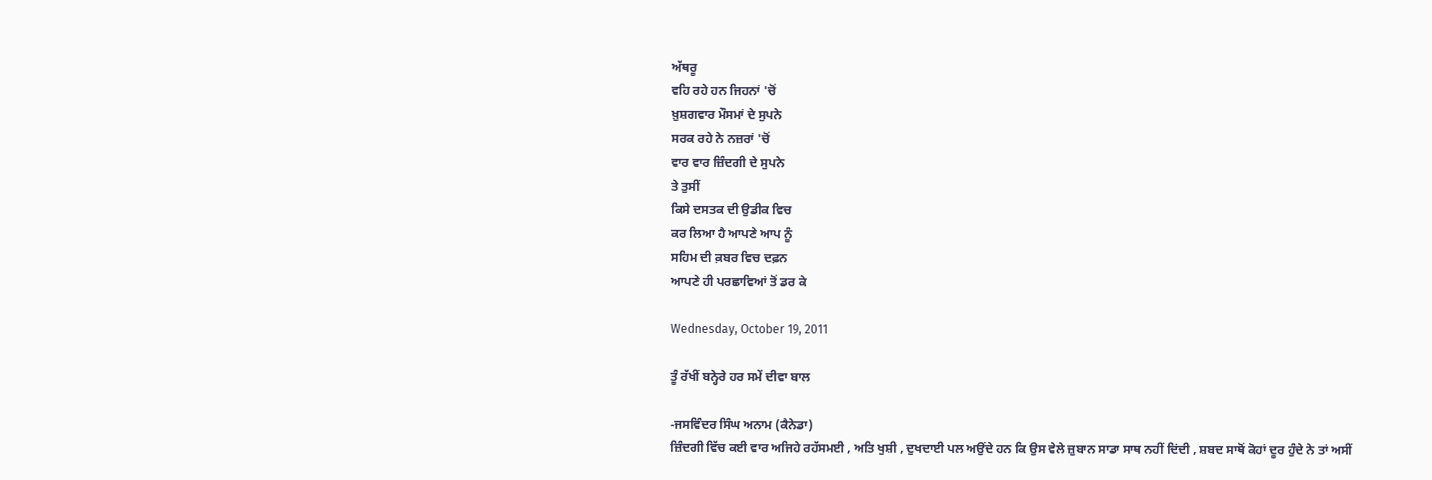ਅੱਥਰੂ
ਵਹਿ ਰਹੇ ਹਨ ਜਿਹਨਾਂ 'ਚੋਂ
ਖ਼ੁਸ਼ਗਵਾਰ ਮੌਸਮਾਂ ਦੇ ਸੁਪਨੇ
ਸਰਕ ਰਹੇ ਨੇ ਨਜ਼ਰਾਂ 'ਚੋਂ
ਵਾਰ ਵਾਰ ਜ਼ਿੰਦਗੀ ਦੇ ਸੁਪਨੇ
ਤੇ ਤੁਸੀਂ
ਕਿਸੇ ਦਸਤਕ ਦੀ ਉਡੀਕ ਵਿਚ
ਕਰ ਲਿਆ ਹੈ ਆਪਣੇ ਆਪ ਨੂੰ
ਸਹਿਮ ਦੀ ਕ਼ਬਰ ਵਿਚ ਦਫ਼ਨ
ਆਪਣੇ ਹੀ ਪਰਛਾਵਿਆਂ ਤੋਂ ਡਰ ਕੇ

Wednesday, October 19, 2011

ਤੂੰ ਰੱਖੀਂ ਬਨ੍ਹੇਰੇ ਹਰ ਸਮੇਂ ਦੀਵਾ ਬਾਲ

-ਜਸਵਿੰਦਰ ਸਿੰਘ ਅਨਾਮ (ਕੈਨੇਡਾ)
ਜ਼ਿੰਦਗੀ ਵਿੱਚ ਕਈ ਵਾਰ ਅਜਿਹੇ ਰਹੱਸਮਈ , ਅਤਿ ਖੁਸ਼ੀ , ਦੁਖਦਾਈ ਪਲ ਅਉਂਦੇ ਹਨ ਕਿ ਉਸ ਵੇਲੇ ਜ਼ੁਬਾਨ ਸਾਡਾ ਸਾਥ ਨਹੀਂ ਦਿਂਦੀ , ਸ਼ਬਦ ਸਾਥੋਂ ਕੋਹਾਂ ਦੂਰ ਹੁੰਦੇ ਨੇ ਤਾਂ ਅਸੀਂ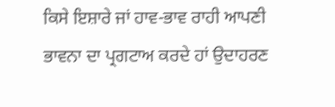ਕਿਸੇ ਇਸ਼ਾਰੇ ਜਾਂ ਹਾਵ-ਭਾਵ ਰਾਹੀ ਆਪਣੀ ਭਾਵਨਾ ਦਾ ਪ੍ਰਗਟਾਅ ਕਰਦੇ ਹਾਂ ਉਦਾਹਰਣ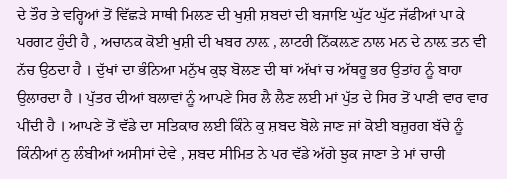ਦੇ ਤੌਰ ਤੇ ਵਰ੍ਹਿਆਂ ਤੋਂ ਵਿੱਛੜੇ ਸਾਥੀ ਮਿਲਣ ਦੀ ਖੁਸ਼ੀ ਸ਼ਬਦਾਂ ਦੀ ਬਜਾਇ ਘੁੱਟ ਘੁੱਟ ਜੱਫੀਆਂ ਪਾ ਕੇ ਪਰਗਟ ਹੁੰਦੀ ਹੈ , ਅਚਾਨਕ ਕੋਈ ਖੁਸ਼ੀ ਦੀ ਖਬਰ ਨਾਲ਼ , ਲਾਟਰੀ ਨਿੱਕਲ਼ਣ ਨਾਲ ਮਨ ਦੇ ਨਾਲ਼ ਤਨ ਵੀ ਨੱਚ ਉਠਦਾ ਹੈ । ਦੁੱਖਾਂ ਦਾ ਭੰਨਿਆ ਮਨੁੱਖ ਕੁਝ ਬੋਲਣ ਦੀ ਥਾਂ ਅੱਖਾਂ ਚ ਅੱਥਰੂ ਭਰ ਉਤਾਂਹ ਨੂੰ ਬਾਹਾ ਉਲਾਰਦਾ ਹੈ । ਪੁੱਤਰ ਦੀਆਂ ਬਲਾਵਾਂ ਨੂੰ ਆਪਣੇ ਸਿਰ ਲੈ ਲੈਣ ਲਈ ਮਾਂ ਪੁੱਤ ਦੇ ਸਿਰ ਤੋਂ ਪਾਣੀ ਵਾਰ ਵਾਰ ਪੀਂਦੀ ਹੈ । ਆਪਣੇ ਤੋਂ ਵੱਡੇ ਦਾ ਸਤਿਕਾਰ ਲਈ ਕਿੰਨੇ ਕੁ ਸ਼ਬਦ ਬੋਲੇ ਜਾਣ ਜਾਂ ਕੋਈ ਬਜ਼ੁਰਗ ਬੱਚੇ ਨੂੰ ਕਿੰਨੀਆਂ ਨੁ ਲੰਬੀਆਂ ਅਸੀਸਾਂ ਦੇਵੇ , ਸ਼ਬਦ ਸੀਮਿਤ ਨੇ ਪਰ ਵੱਡੇ ਅੱਗੇ ਝੁਕ ਜਾਣਾ ਤੇ ਮਾਂ ਚਾਚੀ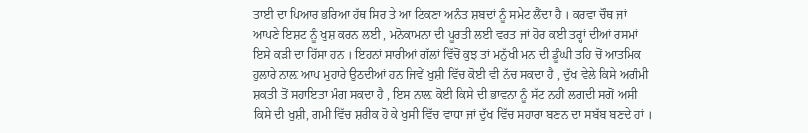ਤਾਈ ਦਾ ਪਿਆਰ ਭਰਿਆ ਹੱਥ ਸਿਰ ਤੇ ਆ ਟਿਕਣਾ ਅਨੰਤ ਸ਼ਬਦਾਂ ਨੂੰ ਸਮੇਟ ਲੈਂਦਾ ਹੈ । ਕਰਵਾ ਚੌਥ ਜਾਂ ਆਪਣੇ ਇਸ਼ਟ ਨੂੰ ਖੁਸ਼ ਕਰਨ ਲਈ , ਮਨੋਕਾਮਨਾ ਦੀ ਪੂਰਤੀ ਲਈ ਵਰਤ ਜਾਂ ਹੋਰ ਕਈ ਤਰ੍ਹਾਂ ਦੀਆਂ ਰਸਮਾਂ ਇਸੇ ਕੜੀ ਦਾ ਹਿੱਸਾ ਹਨ । ਇਹਨਾਂ ਸਾਰੀਆਂ ਗੱਲਾਂ ਵਿੱਚੋਂ ਕੁਝ ਤਾਂ ਮਨੁੱਖੀ ਮਨ ਦੀ ਡੂੰਘੀ ਤਹਿ ਚੋਂ ਆਤਮਿਕ ਹੁਲਾਰੇ ਨਾਲ਼ ਆਪ ਮੁਹਾਰੇ ਉਠਦੀਆਂ ਹਨ ਜਿਵੇਂ ਖੁਸ਼ੀ ਵਿੱਚ ਕੋਈ ਵੀ ਨੱਚ ਸਕਦਾ ਹੈ , ਦੁੱਖ ਵੇਲੇ ਕਿਸੇ ਅਗੰਮੀ ਸ਼ਕਤੀ ਤੋਂ ਸਹਾਇਤਾ ਮੰਗ ਸਕਦਾ ਹੈ , ਇਸ ਨਾਲ਼ ਕੋਈ ਕਿਸੇ ਦੀ ਭਾਵਨਾ ਨੂੰ ਸੱਟ ਨਹੀਂ ਲਗਦੀ ਸਗੋਂ ਅਸੀ ਕਿਸੇ ਦੀ ਖੁਸ਼ੀ, ਗਮੀ ਵਿੱਚ ਸ਼ਰੀਕ ਹੋ ਕੇ ਖੁਸੀ ਵਿੱਚ ਵਾਧਾ ਜਾਂ ਦੁੱਖ ਵਿੱਚ ਸਹਾਰਾ ਬਣਨ ਦਾ ਸਬੱਬ ਬਣਦੇ ਹਾਂ ।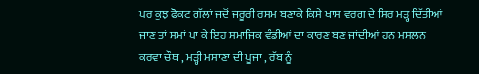ਪਰ ਕੁਝ ਫੋਕਟ ਗੱਲਾਂ ਜਦੋਂ ਜਰੂਰੀ ਰਸਮ ਬਣਾਕੇ ਕਿਸੇ ਖਾਸ ਵਰਗ ਦੇ ਸਿਰ ਮੜ੍ਹ ਦਿੱਤੀਆਂ ਜਾਣ ਤਾਂ ਸਮਾਂ ਪਾ ਕੇ ਇਹ ਸਮਾਜਿਕ ਵੰਡੀਆਂ ਦਾ ਕਾਰਣ ਬਣ ਜਾਂਦੀਆਂ ਹਨ ਮਸਲਨ ਕਰਵਾ ਚੌਥ , ਮੜ੍ਹੀ ਮਸਾਣਾ ਦੀ ਪੂਜਾ , ਰੱਬ ਨੂੰ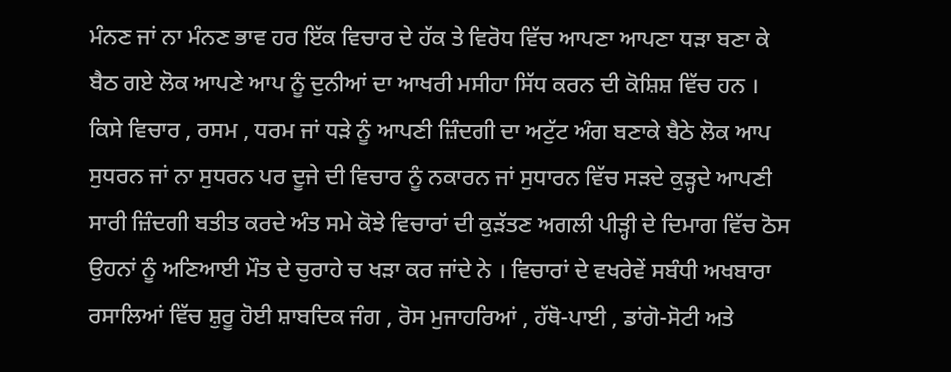ਮੰਨਣ ਜਾਂ ਨਾ ਮੰਨਣ ਭਾਵ ਹਰ ਇੱਕ ਵਿਚਾਰ ਦੇ ਹੱਕ ਤੇ ਵਿਰੋਧ ਵਿੱਚ ਆਪਣਾ ਆਪਣਾ ਧੜਾ ਬਣਾ ਕੇ ਬੈਠ ਗਏ ਲੋਕ ਆਪਣੇ ਆਪ ਨੂੰ ਦੁਨੀਆਂ ਦਾ ਆਖਰੀ ਮਸੀਹਾ ਸਿੱਧ ਕਰਨ ਦੀ ਕੋਸ਼ਿਸ਼ ਵਿੱਚ ਹਨ । ਕਿਸੇ ਵਿਚਾਰ , ਰਸਮ , ਧਰਮ ਜਾਂ ਧੜੇ ਨੂੰ ਆਪਣੀ ਜ਼ਿੰਦਗੀ ਦਾ ਅਟੁੱਟ ਅੰਗ ਬਣਾਕੇ ਬੈਠੇ ਲੋਕ ਆਪ ਸੁਧਰਨ ਜਾਂ ਨਾ ਸੁਧਰਨ ਪਰ ਦੂਜੇ ਦੀ ਵਿਚਾਰ ਨੂੰ ਨਕਾਰਨ ਜਾਂ ਸੁਧਾਰਨ ਵਿੱਚ ਸੜਦੇ ਕੁੜ੍ਹਦੇ ਆਪਣੀ ਸਾਰੀ ਜ਼ਿੰਦਗੀ ਬਤੀਤ ਕਰਦੇ ਅੰਤ ਸਮੇ ਕੋਝੇ ਵਿਚਾਰਾਂ ਦੀ ਕੁੜੱਤਣ ਅਗਲੀ ਪੀੜ੍ਹੀ ਦੇ ਦਿਮਾਗ ਵਿੱਚ ਠੋਸ ਉਹਨਾਂ ਨੂੰ ਅਣਿਆਈ ਮੌਤ ਦੇ ਚੁਰਾਹੇ ਚ ਖੜਾ ਕਰ ਜਾਂਦੇ ਨੇ । ਵਿਚਾਰਾਂ ਦੇ ਵਖਰੇਵੇਂ ਸਬੰਧੀ ਅਖਬਾਰਾ ਰਸਾਲਿਆਂ ਵਿੱਚ ਸ਼ੁਰੂ ਹੋਈ ਸ਼ਾਬਦਿਕ ਜੰਗ , ਰੋਸ ਮੁਜਾਹਰਿਆਂ , ਹੱਥੋ-ਪਾਈ , ਡਾਂਗੋ-ਸੋਟੀ ਅਤੇ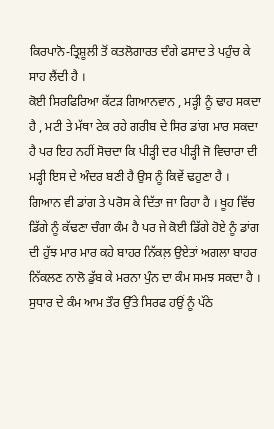ਕਿਰਪਾਨੋ-ਤ੍ਰਿਸ਼ੂਲੀ ਤੋਂ ਕਤਲੋਗਾਰਤ ਦੰਗੇ ਫਸਾਦ ਤੇ ਪਹੁੰਚ ਕੇ ਸਾਹ ਲੈਂਦੀ ਹੈ ।
ਕੋਈ ਸਿਰਫਿਰਿਆ ਕੱਟੜ ਗਿਆਨਵਾਨ , ਮੜ੍ਹੀ ਨੂੰ ਢਾਹ ਸਕਦਾ ਹੈ , ਮਟੀ ਤੇ ਮੱਥਾ ਟੇਕ ਰਹੇ ਗਰੀਬ ਦੇ ਸਿਰ ਡਾਂਗ ਮਾਰ ਸਕਦਾ ਹੈ ਪਰ ਇਹ ਨਹੀਂ ਸੋਚਦਾ ਕਿ ਪੀੜ੍ਹੀ ਦਰ ਪੀੜ੍ਹੀ ਜੋ ਵਿਚਾਰਾ ਦੀ ਮੜ੍ਹੀ ਇਸ ਦੇ ਅੰਦਰ ਬਣੀ ਹੈ ਉਸ ਨੂੰ ਕਿਵੇਂ ਢਹੁਣਾ ਹੈ । ਗਿਆਨ ਵੀ ਡਾਂਗ ਤੇ ਪਰੋਸ ਕੇ ਦਿੱਤਾ ਜਾ ਰਿਹਾ ਹੈ । ਖੂਹ ਵਿੱਚ ਡਿੱਗੇ ਨੂੰ ਕੱਢਣਾ ਚੰਗਾ ਕੰਮ ਹੈ ਪਰ ਜੇ ਕੋਈ ਡਿੱਗੇ ਹੋਏ ਨੂੰ ਡਾਂਗ ਦੀ ਹੁੱਝ ਮਾਰ ਮਾਰ ਕਹੇ ਬਾਹਰ ਨਿੱਕਲ਼ ਉਏਤਾਂ ਅਗਲਾ ਬਾਹਰ ਨਿੱਕਲਣ ਨਾਲੋ ਡੁੱਬ ਕੇ ਮਰਨਾ ਪੁੰਨ ਦਾ ਕੰਮ ਸਮਝ ਸਕਦਾ ਹੈ । ਸੁਧਾਰ ਦੇ ਕੰਮ ਆਮ ਤੌਰ ਉੱਤੇ ਸਿਰਫ ਹਉਂ ਨੂੰ ਪੱਠੇ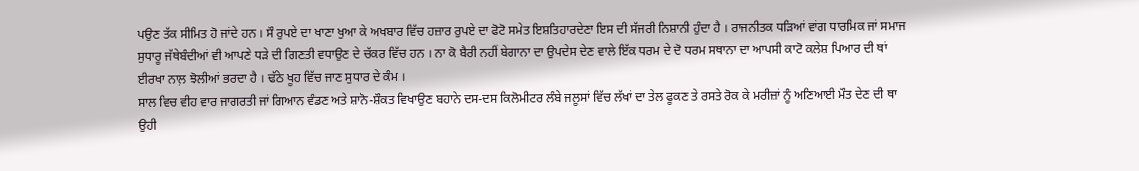ਪਉਣ ਤੱਕ ਸੀਮਿਤ ਹੋ ਜਾਂਦੇ ਹਨ । ਸੌ ਰੁਪਏ ਦਾ ਖਾਣਾ ਖੁਆ ਕੇ ਅਖਬਾਰ ਵਿੱਚ ਹਜ਼ਾਰ ਰੁਪਏ ਦਾ ਫੋਟੋ ਸਮੇਤ ਇਸ਼ਤਿਹਾਰਦੇਣਾ ਇਸ ਦੀ ਸੱਜਰੀ ਨਿਸ਼ਾਨੀ ਹੁੰਦਾ ਹੈ । ਰਾਜਨੀਤਕ ਧੜਿਆਂ ਵਾਂਗ ਧਾਰਮਿਕ ਜਾਂ ਸਮਾਜ ਸੁਧਾਰੂ ਜੱਥੇਬੰਦੀਆਂ ਵੀ ਆਪਣੇ ਧੜੇ ਦੀ ਗਿਣਤੀ ਵਧਾਉਣ ਦੇ ਚੱਕਰ ਵਿੱਚ ਹਨ । ਨਾ ਕੋ ਬੈਰੀ ਨਹੀਂ ਬੇਗਾਨਾ ਦਾ ਉਪਦੇਸ ਦੇਣ ਵਾਲੇ ਇੱਕ ਧਰਮ ਦੇ ਦੋ ਧਰਮ ਸਥਾਨਾ ਦਾ ਆਪਸੀ ਕਾਟੋ ਕਲੇਸ਼ ਪਿਆਰ ਦੀ ਥਾਂ ਈਰਖਾ ਨਾਲ਼ ਝੋਲੀਆਂ ਭਰਦਾ ਹੈ । ਢੱਠੇ ਖੂਹ ਵਿੱਚ ਜਾਣ ਸੁਧਾਰ ਦੇ ਕੰਮ ।
ਸਾਲ ਵਿਚ ਵੀਹ ਵਾਰ ਜਾਗਰਤੀ ਜਾਂ ਗਿਆਨ ਵੰਡਣ ਅਤੇ ਸ਼ਾਨੋ-ਸ਼ੌਕਤ ਵਿਖਾਉਣ ਬਹਾਨੇ ਦਸ-ਦਸ ਕਿਲੋਮੀਟਰ ਲੰਬੇ ਜਲੂਸਾਂ ਵਿੱਚ ਲੱਖਾਂ ਦਾ ਤੇਲ ਫੂਕਣ ਤੇ ਰਸਤੇ ਰੋਕ ਕੇ ਮਰੀਜ਼ਾਂ ਨੂੰ ਅਣਿਆਈ ਮੌਤ ਦੇਣ ਦੀ ਥਾ ਉਹੀ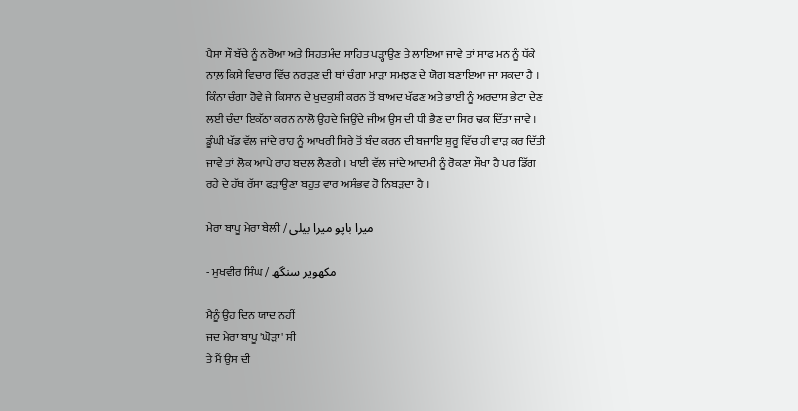ਪੈਸਾ ਸੌ ਬੱਚੇ ਨੂੰ ਨਰੋਆ ਅਤੇ ਸਿਹਤਮੰਦ ਸਾਹਿਤ ਪੜ੍ਹਾਉਣ ਤੇ ਲਾਇਆ ਜਾਵੇ ਤਾਂ ਸਾਫ ਮਨ ਨੂੰ ਧੱਕੇ ਨਾਲ਼ ਕਿਸੇ ਵਿਚਾਰ ਵਿੱਚ ਨਰੜਣ ਦੀ ਥਾਂ ਚੰਗਾ ਮਾੜਾ ਸਮਝਣ ਦੇ ਯੋਗ ਬਣਾਇਆ ਜਾ ਸਕਦਾ ਹੈ । ਕਿੰਨਾ ਚੰਗਾ ਹੋਵੇ ਜੇ ਕਿਸਾਨ ਦੇ ਖੁਦਕੁਸ਼ੀ ਕਰਨ ਤੋਂ ਬਾਅਦ ਖੱਫਣ ਅਤੇ ਭਾਈ ਨੂੰ ਅਰਦਾਸ ਭੇਟਾ ਦੇਣ ਲਈ ਚੰਦਾ ਇਕੱਠਾ ਕਰਨ ਨਾਲੋ ਉਹਦੇ ਜਿਉਂਦੇ ਜੀਅ ਉਸ ਦੀ ਧੀ ਭੈਣ ਦਾ ਸਿਰ ਢਕ ਦਿੱਤਾ ਜਾਵੇ । ਡੂੰਘੀ ਖੱਡ ਵੱਲ ਜਾਂਦੇ ਰਾਹ ਨੂੰ ਆਖਰੀ ਸਿਰੇ ਤੋਂ ਬੰਦ ਕਰਨ ਦੀ ਬਜਾਇ ਸ਼ੁਰੂ ਵਿੱਚ ਹੀ ਵਾੜ ਕਰ ਦਿੱਤੀ ਜਾਵੇ ਤਾਂ ਲੋਕ ਆਪੇ ਰਾਹ ਬਦਲ ਲੈਣਗੇ । ਖਾਈ ਵੱਲ ਜਾਂਦੇ ਆਦਮੀ ਨੂੰ ਰੋਕਣਾ ਸੌਖਾ ਹੈ ਪਰ ਡਿੱਗ ਰਹੇ ਦੇ ਹੱਥ ਰੱਸਾ ਫੜਾਉਣਾ ਬਹੁਤ ਵਾਰ ਅਸੰਭਵ ਹੋ ਨਿਬੜਦਾ ਹੈ ।

ਮੇਰਾ ਬਾਪੂ ਮੇਰਾ ਬੇਲੀ / میرا باپو میرا بیلی

- ਮੁਖਵੀਰ ਸਿੰਘ / مکھویر سنگھ

ਮੈਨੂੰ ਉਹ ਦਿਨ ਯਾਦ ਨਹੀਂ
ਜਦ ਮੇਰਾ ਬਾਪੂ 'ਘੋੜਾ' ਸੀ
ਤੇ ਮੈਂ ਉਸ ਦੀ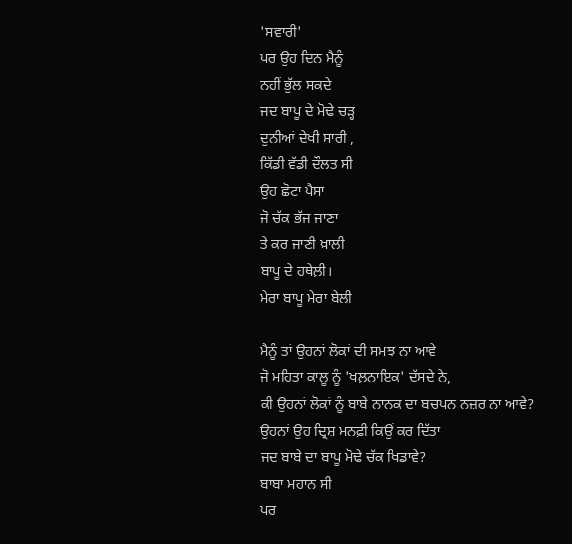'ਸਵਾਰੀ'
ਪਰ ਉਹ ਦਿਨ ਮੈਨੂੰ
ਨਹੀਂ ਭੁੱਲ ਸਕਦੇ
ਜਦ ਬਾਪੂ ਦੇ ਮੋਢੇ ਚੜ੍ਹ
ਦੁਨੀਆਂ ਦੇਖੀ ਸਾਰੀ ,
ਕਿੱਡੀ ਵੱਡੀ ਦੌਲਤ ਸੀ
ਉਹ ਛੋਟਾ ਪੈਸਾ
ਜੋ ਚੱਕ ਭੱਜ ਜਾਣਾ
ਤੇ ਕਰ ਜਾਣੀ ਖ਼ਾਲੀ
ਬਾਪੂ ਦੇ ਹਥੇਲ਼ੀ।
ਮੇਰਾ ਬਾਪੂ ਮੇਰਾ ਬੇਲੀ

ਮੈਨੂੰ ਤਾਂ ਉਹਨਾਂ ਲੋਕਾਂ ਦੀ ਸਮਝ ਨਾ ਆਵੇ
ਜੋ ਮਹਿਤਾ ਕਾਲੂ ਨੂੰ 'ਖਲ਼ਨਾਇਕ' ਦੱਸਦੇ ਨੇ,
ਕੀ ਉਹਨਾਂ ਲੋਕਾਂ ਨੂੰ ਬਾਬੇ ਨਾਨਕ ਦਾ ਬਚਪਨ ਨਜ਼ਰ ਨਾ ਆਵੇ?
ਉਹਨਾਂ ਉਹ ਦ੍ਰਿਸ਼ ਮਨਫ਼ੀ ਕਿਉਂ ਕਰ ਦਿੱਤਾ
ਜਦ ਬਾਬੇ ਦਾ ਬਾਪੂ ਮੋਢੇ ਚੱਕ ਖਿਡਾਵੇ?
ਬਾਬਾ ਮਹਾਨ ਸੀ
ਪਰ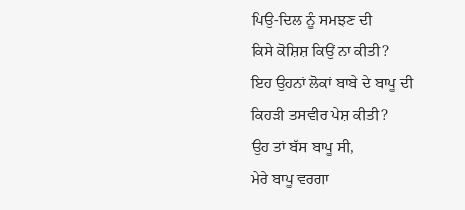ਪਿਉ-ਦਿਲ ਨੂੰ ਸਮਝਣ ਦੀ
ਕਿਸੇ ਕੋਸ਼ਿਸ਼ ਕਿਉਂ ਨਾ ਕੀਤੀ?
ਇਹ ਉਹਨਾਂ ਲੋਕਾਂ ਬਾਬੇ ਦੇ ਬਾਪੂ ਦੀ
ਕਿਹੜੀ ਤਸਵੀਰ ਪੇਸ਼ ਕੀਤੀ?
ਉਹ ਤਾਂ ਬੱਸ ਬਾਪੂ ਸੀ,
ਮੇਰੇ ਬਾਪੂ ਵਰਗਾ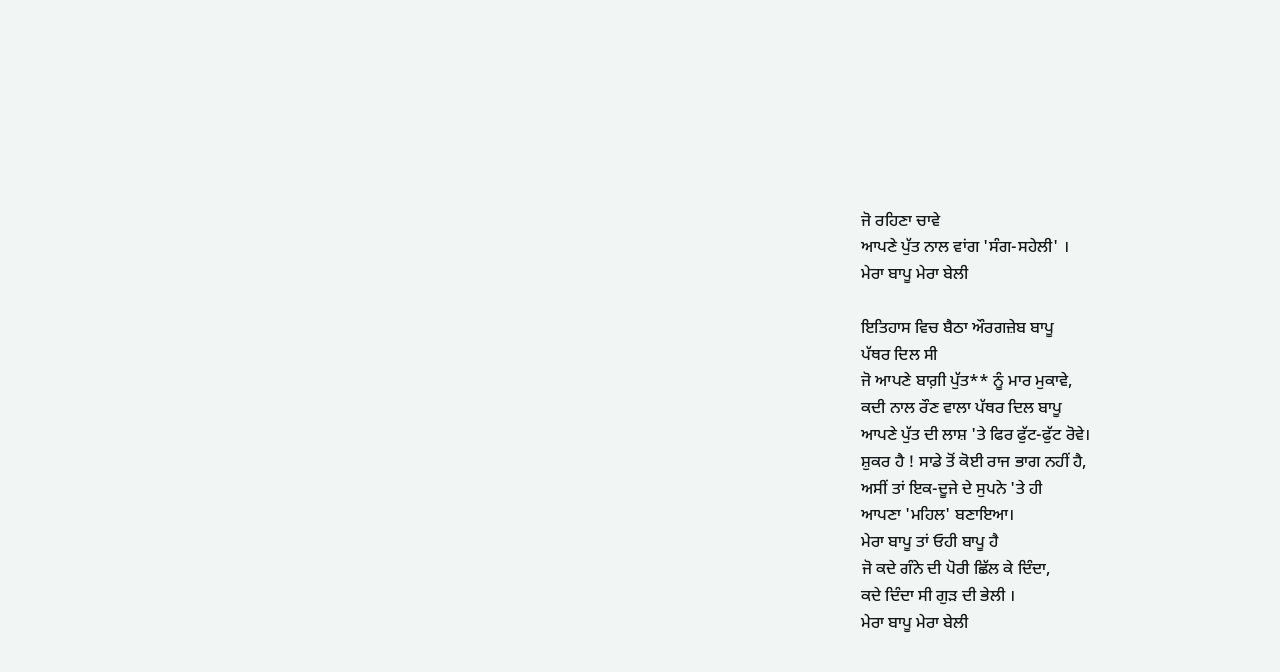ਜੋ ਰਹਿਣਾ ਚਾਵੇ
ਆਪਣੇ ਪੁੱਤ ਨਾਲ ਵਾਂਗ 'ਸੰਗ-ਸਹੇਲੀ' ।
ਮੇਰਾ ਬਾਪੂ ਮੇਰਾ ਬੇਲੀ

ਇਤਿਹਾਸ ਵਿਚ ਬੈਠਾ ਔਰਗਜ਼ੇਬ ਬਾਪੂ
ਪੱਥਰ ਦਿਲ ਸੀ
ਜੋ ਆਪਣੇ ਬਾਗ਼ੀ ਪੁੱਤ** ਨੂੰ ਮਾਰ ਮੁਕਾਵੇ,
ਕਦੀ ਨਾਲ ਰੌਣ ਵਾਲਾ ਪੱਥਰ ਦਿਲ ਬਾਪੂ
ਆਪਣੇ ਪੁੱਤ ਦੀ ਲਾਸ਼ 'ਤੇ ਫਿਰ ਫੁੱਟ-ਫੁੱਟ ਰੋਵੇ।
ਸ਼ੁਕਰ ਹੈ ! ਸਾਡੇ ਤੋਂ ਕੋਈ ਰਾਜ ਭਾਗ ਨਹੀਂ ਹੈ,
ਅਸੀਂ ਤਾਂ ਇਕ-ਦੂਜੇ ਦੇ ਸੁਪਨੇ 'ਤੇ ਹੀ
ਆਪਣਾ 'ਮਹਿਲ' ਬਣਾਇਆ।
ਮੇਰਾ ਬਾਪੂ ਤਾਂ ਓਹੀ ਬਾਪੂ ਹੈ
ਜੋ ਕਦੇ ਗੰਨੇ ਦੀ ਪੋਰੀ ਛਿੱਲ ਕੇ ਦਿੰਦਾ,
ਕਦੇ ਦਿੰਦਾ ਸੀ ਗੁੜ ਦੀ ਭੇਲੀ ।
ਮੇਰਾ ਬਾਪੂ ਮੇਰਾ ਬੇਲੀ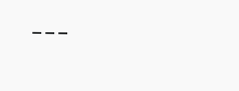---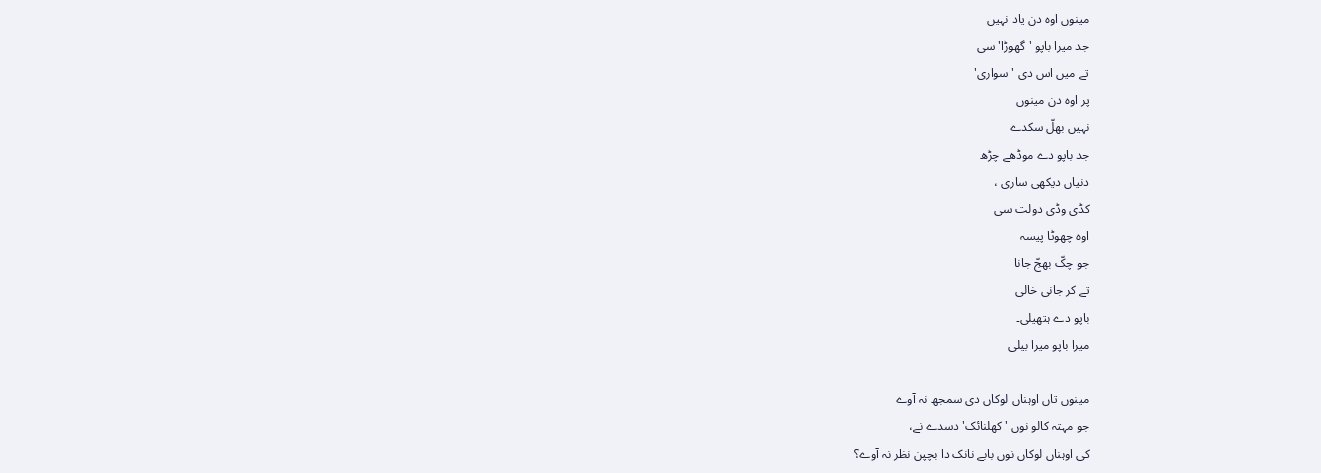مینوں اوہ دن یاد نہیں
جد میرا باپو 'گھوڑا' سی
تے میں اس دی 'سواری'
پر اوہ دن مینوں
نہیں بھلّ سکدے
جد باپو دے موڈھے چڑھ
دنیاں دیکھی ساری ،
کڈی وڈی دولت سی
اوہ چھوٹا پیسہ
جو چکّ بھجّ جانا
تے کر جانی خالی
باپو دے ہتھیلی۔
میرا باپو میرا بیلی

مینوں تاں اوہناں لوکاں دی سمجھ نہ آوے
جو مہتہ کالو نوں 'کھلنائک' دسدے نے،
کی اوہناں لوکاں نوں بابے نانک دا بچپن نظر نہ آوے؟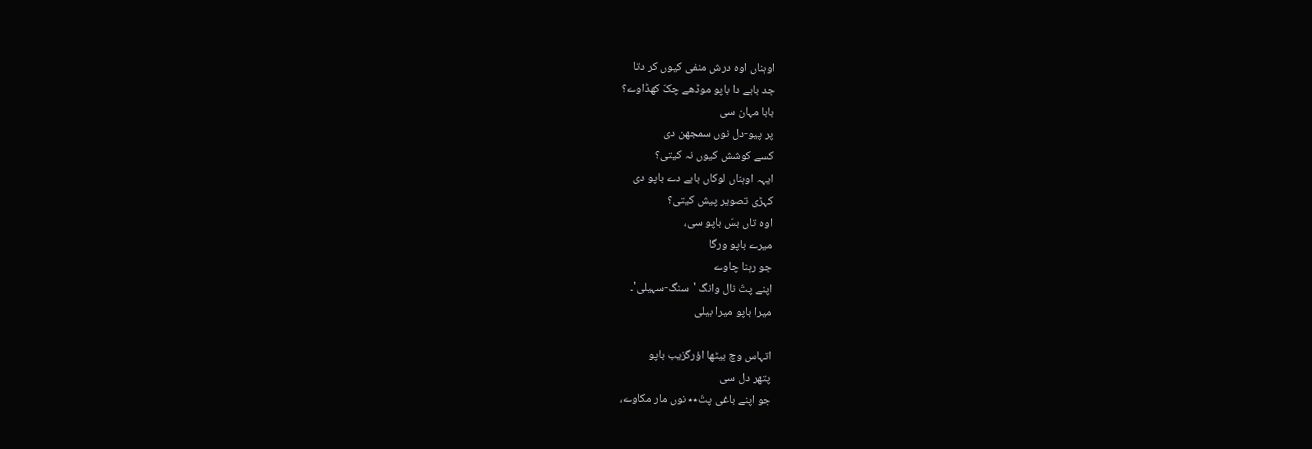اوہناں اوہ درش منفی کیوں کر دتا
جد بابے دا باپو موڈھے چکّ کھڈاوے؟
بابا مہان سی
پر پیو-دل نوں سمجھن دی
کسے کوشش کیوں نہ کیتی؟
ایہہ اوہناں لوکاں بابے دے باپو دی
کہڑی تصویر پیش کیتی؟
اوہ تاں بسّ باپو سی،
میرے باپو ورگا
جو رہنا چاوے
اپنے پتّ نال وانگ 'سنگ-سہیلی'۔
میرا باپو میرا بیلی

اتہاس وچ بیٹھا اؤرگزیب باپو
پتھر دل سی
جو اپنے باغی پتّ٭٭ نوں مار مکاوے،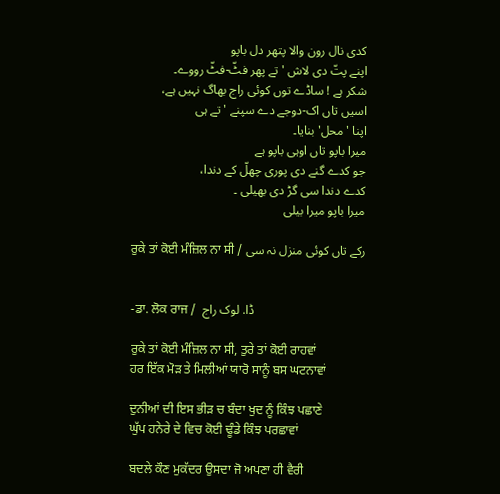کدی نال رون والا پتھر دل باپو
اپنے پتّ دی لاش 'تے پھر فٹّ-فٹّ رووے۔
شکر ہے ! ساڈے توں کوئی راج بھاگ نہیں ہے،
اسیں تاں اک-دوجے دے سپنے 'تے ہی
اپنا 'محل' بنایا۔
میرا باپو تاں اوہی باپو ہے
جو کدے گنے دی پوری چھلّ کے دندا،
کدے دندا سی گڑ دی بھیلی ۔
میرا باپو میرا بیلی

ਰੁਕੇ ਤਾਂ ਕੋਈ ਮੰਜ਼ਿਲ ਨਾ ਸੀ / رکے تاں کوئی منزل نہ سی


-ਡਾ. ਲੋਕ ਰਾਜ /  ڈا. لوک راج

ਰੁਕੇ ਤਾਂ ਕੋਈ ਮੰਜ਼ਿਲ ਨਾ ਸੀ, ਤੁਰੇ ਤਾਂ ਕੋਈ ਰਾਹਵਾਂ
ਹਰ ਇੱਕ ਮੋੜ ਤੇ ਮਿਲੀਆਂ ਯਾਰੋ ਸਾਨੂੰ ਬਸ ਘਟਨਾਵਾਂ

ਦੁਨੀਆਂ ਦੀ ਇਸ ਭੀੜ ਚ ਬੰਦਾ ਖੁਦ ਨੂੰ ਕਿੰਝ ਪਛਾਣੇ
ਘੁੱਪ ਹਨੇਰੇ ਦੇ ਵਿਚ ਕੋਈ ਢੂੰਡੇ ਕਿੰਝ ਪਰਛਾਵਾਂ

ਬਦਲੇ ਕੌਣ ਮੁਕੱਦਰ ਉਸਦਾ ਜੋ ਅਪਣਾ ਹੀ ਵੈਰੀ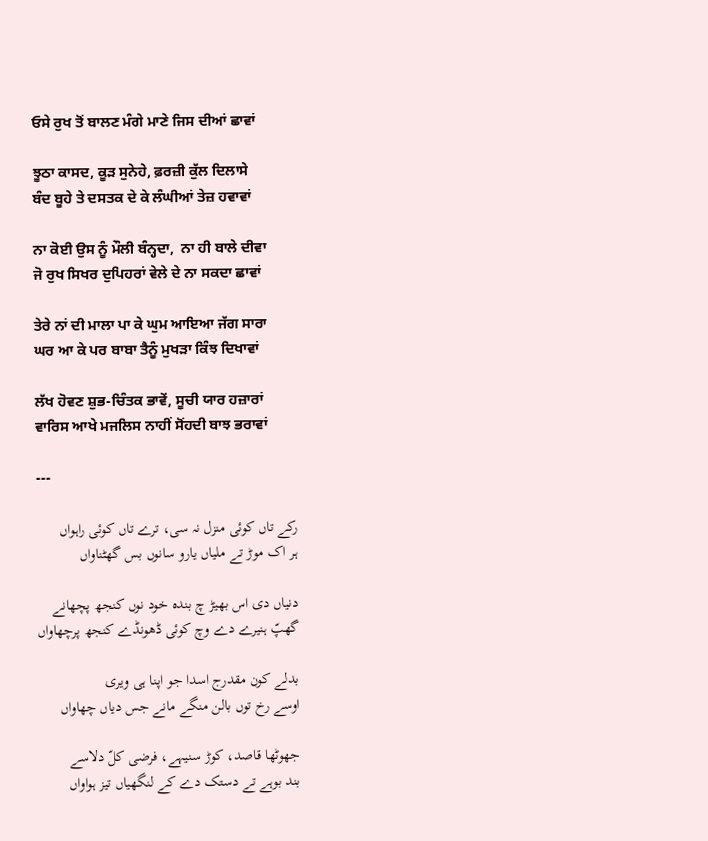ਓਸੇ ਰੁਖ ਤੋਂ ਬਾਲਣ ਮੰਗੇ ਮਾਣੇ ਜਿਸ ਦੀਆਂ ਛਾਵਾਂ

ਝੂਠਾ ਕਾਸਦ, ਕੂੜ ਸੁਨੇਹੇ, ਫ਼ਰਜ਼ੀ ਕੁੱਲ ਦਿਲਾਸੇ
ਬੰਦ ਬੂਹੇ ਤੇ ਦਸਤਕ ਦੇ ਕੇ ਲੰਘੀਆਂ ਤੇਜ਼ ਹਵਾਵਾਂ

ਨਾ ਕੋਈ ਉਸ ਨੂੰ ਮੌਲੀ ਬੰਨ੍ਹਦਾ,  ਨਾ ਹੀ ਬਾਲੇ ਦੀਵਾ
ਜੋ ਰੁਖ ਸਿਖਰ ਦੁਪਿਹਰਾਂ ਵੇਲੇ ਦੇ ਨਾ ਸਕਦਾ ਛਾਵਾਂ

ਤੇਰੇ ਨਾਂ ਦੀ ਮਾਲਾ ਪਾ ਕੇ ਘੁਮ ਆਇਆ ਜੱਗ ਸਾਰਾ
ਘਰ ਆ ਕੇ ਪਰ ਬਾਬਾ ਤੈਨੂੰ ਮੁਖੜਾ ਕਿੰਝ ਦਿਖਾਵਾਂ

ਲੱਖ ਹੋਵਣ ਸ਼ੁਭ-ਚਿੰਤਕ ਭਾਵੇਂ, ਸੂਚੀ ਯਾਰ ਹਜ਼ਾਰਾਂ
ਵਾਰਿਸ ਆਖੇ ਮਜਲਿਸ ਨਾਹੀਂ ਸੋਂਹਦੀ ਬਾਝ ਭਰਾਵਾਂ

---

رکے تاں کوئی منزل نہ سی، ترے تاں کوئی راہواں
ہر اک موڑ تے ملیاں یارو سانوں بس گھٹناواں

دنیاں دی اس بھیڑ چ بندہ خود نوں کنجھ پچھانے
گھپّ ہنیرے دے وچ کوئی ڈھونڈے کنجھ پرچھاواں

بدلے کون مقدرج اسدا جو اپنا ہی ویری
اوسے رخ توں بالن منگے مانے جس دیاں چھاواں

جھوٹھا قاصد، کوڑ سنیہے، فرضی کلّ دلاسے
بند بوہے تے دستک دے کے لنگھیاں تیز ہواواں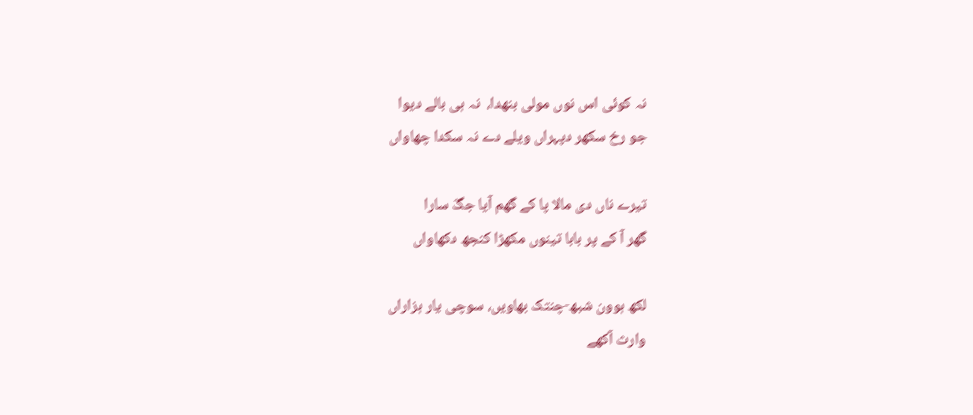نہ کوئی اس نوں مولی بنھدا،  نہ ہی بالے دیوا
جو رخ سکھر دپہراں ویلے دے نہ سکدا چھاواں

تیرے ناں دی مالا پا کے گھم آیا جگّ سارا
گھر آ کے پر بابا تینوں مکھڑا کنجھ دکھاواں

لکھ ہوون شبھ-چنتک بھاویں، سوچی یار ہزاراں
وارث آکھے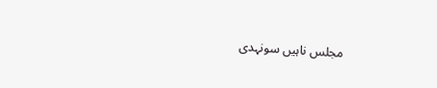مجلس ناہیں سونہدی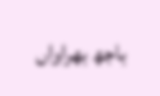باجھ بھراواں